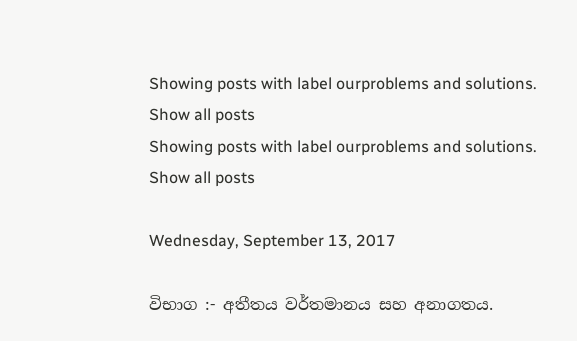Showing posts with label ourproblems and solutions. Show all posts
Showing posts with label ourproblems and solutions. Show all posts

Wednesday, September 13, 2017

විභාග :- අතීතය වර්තමානය සහ අනාගතය.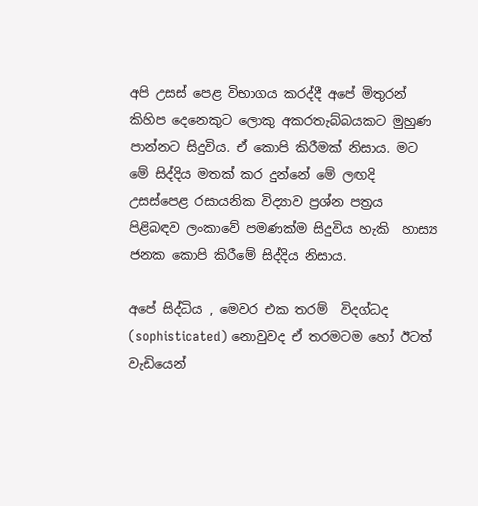අපි උසස් පෙළ විභාගය කරද්දී අපේ මිතුරන් කිහිප දෙනෙකුට ලොකු අකරතැබ්බයකට මුහුණ පාන්නට සිදුවිය. ඒ කොපි කිරීමක් නිසාය. මට මේ සිද්දිය මතක් කර දුන්නේ මේ ලඟදි උසස්පෙළ රසායනික විද්‍යාව ප්‍රශ්න පත්‍රය පිළිබඳව ලංකාවේ පමණක්ම සිදුවිය හැකි  හාස්‍ය ජනක කොපි කිරීමේ සිද්දිය නිසාය.

අපේ සිද්ධිය , මෙවර එක තරම්  විදග්ධද (sophisticated) නොවුවද ඒ තරමටම හෝ ඊටත් වැඩියෙන්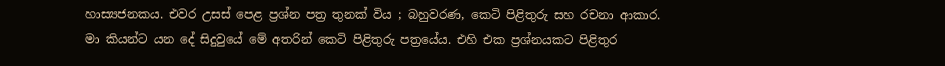හාස්‍යජනකය. එවර උසස් පෙළ ප්‍රශ්න පත්‍ර තුනක් විය ; බහුවරණ, කෙටි පිළිතුරු සහ රචනා ආකාර. මා කියන්ට යන දේ සිදුවුයේ මේ අතරින් කෙටි පිළිතුරු පත්‍රයේය. එහි එක ප්‍රශ්නයකට පිළිතුර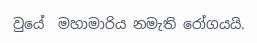වුයේ  මහාමාරිය නමැති රෝගයයි.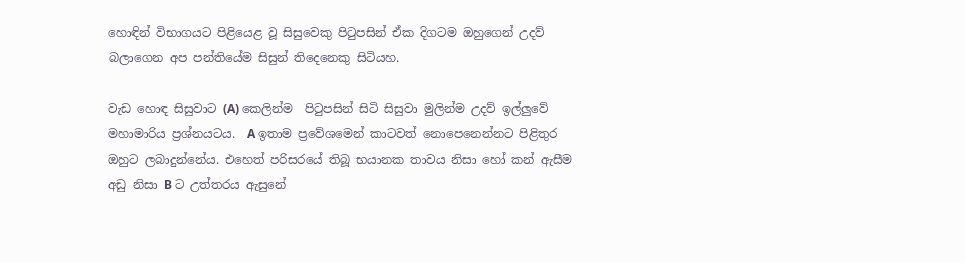හොඳින් විභාගයට පිළියෙළ වූ සිසුවෙකු පිටුපසින් ඒක දිගටම ඔහුගෙන් උදව් බලාගෙන අප පන්තියේම සිසුන් තිදෙනෙකු සිටියහ.

වැඩ හොඳ සිසුවාට (A) කෙලින්ම  පිටුපසින් සිටි සිසුවා මුලින්ම උදව් ඉල්ලුවේ මහාමාරිය ප්‍රශ්නයටය.  A ඉතාම ප්‍රවේශමෙන් කාටවත් නොපෙනෙන්නට පිළිතුර ඔහුට ලබාදුන්නේය. එහෙත් පරිසරයේ තිබූ භයානක තාවය නිසා හෝ කන් ඇසීම අඩු නිසා B ට උත්තරය ඇසුනේ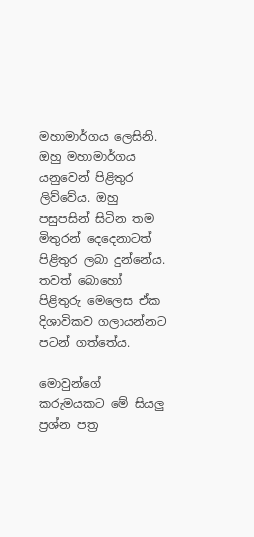මහාමාර්ගය ලෙසිනි. ඔහු මහාමාර්ගය යනුවෙන් පිළිතුර ලිව්වේය. ඔහු පසුපසින් සිටින තම මිතුරන් දෙදෙනාටත් පිළිතුර ලබා දුන්නේය. තවත් බොහෝ පිළිතුරු මෙලෙස ඒක දිශාවිකව ගලායන්නට පටන් ගත්තේය.

මොවුන්ගේ කරුමයකට මේ සියලු ප්‍රශ්න පත්‍ර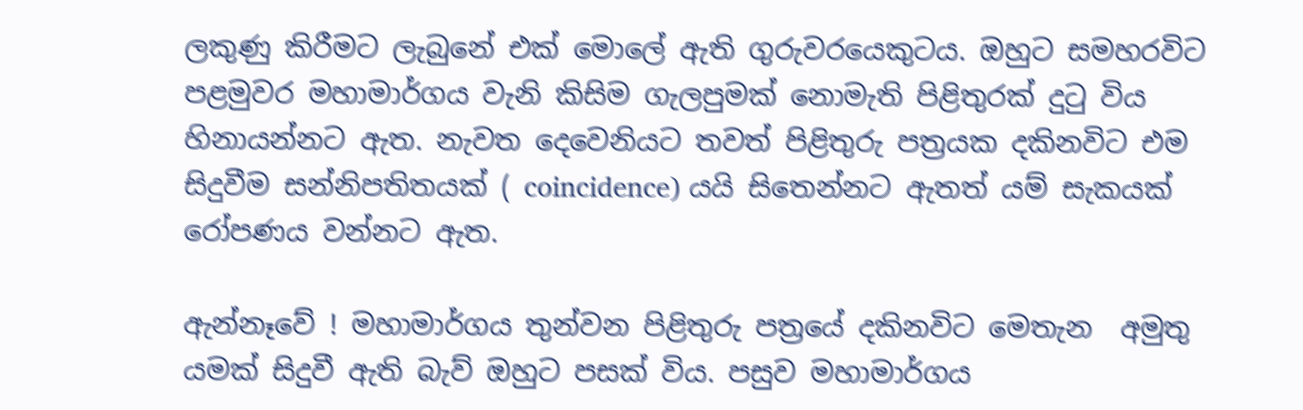ලකුණු කිරීමට ලැබුනේ එක් මොලේ ඇති ගුරුවරයෙකුටය. ඔහුට සමහරවිට පළමුවර මහාමාර්ගය වැනි කිසිම ගැලපුමක් නොමැති පිළිතුරක් දුටු විය හිනායන්නට ඇත. නැවත දෙවෙනියට තවත් පිළිතුරු පත්‍රයක දකිනවිට එම සිදුවීම සන්නිපතිතයක් ( coincidence) යයි සිතෙන්නට ඇතත් යම් සැකයක් රෝපණය වන්නට ඇත.

ඇන්නෑවේ ! මහාමාර්ගය තුන්වන පිළිතුරු පත්‍රයේ දකිනවිට මෙතැන  අමුතු යමක් සිදුවී ඇති බැව් ඔහුට පසක් විය. පසුව මහාමාර්ගය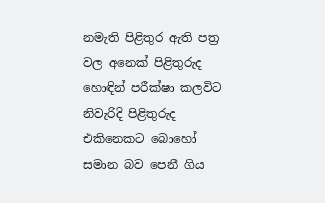නමැති පිළිතුර ඇති පත්‍ර වල අනෙක් පිළිතුරුද හොඳින් පරීක්ෂා කලවිට නිවැරිදි පිළිතුරුද එකිනෙකට බොහෝ සමාන බව පෙනී ගිය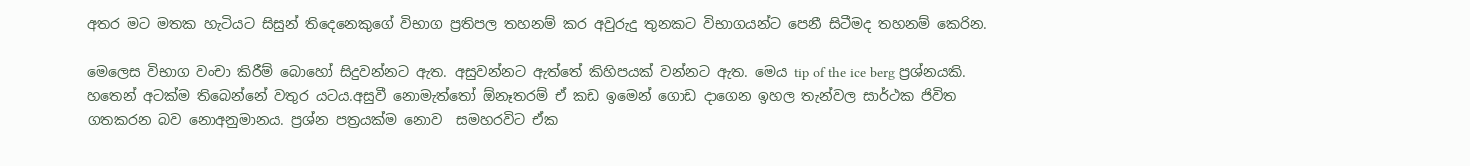අතර මට මතක හැටියට සිසුන් තිදෙනෙකුගේ විභාග ප්‍රතිපල තහනම් කර අවුරුදු තුනකට විභාගයන්ට පෙනී සිටීමද තහනම් කෙරින.

මෙලෙස විභාග වංචා කිරීම් බොහෝ සිදුවන්නට ඇත. අසුවන්නට ඇත්තේ කිහිපයක් වන්නට ඇත. මෙය tip of the ice berg ප්‍රශ්නයකි. හතෙන් අටක්ම තිබෙන්නේ වතුර යටය.අසුවී නොමැත්තෝ ඕනෑතරම් ඒ කඩ ඉමෙන් ගොඩ දාගෙන ඉහල තැන්වල සාර්ථක ජිවිත ගතකරන බව නොඅනුමානය. ප්‍රශ්න පත්‍රයක්ම නොව  සමහරවිට ඒක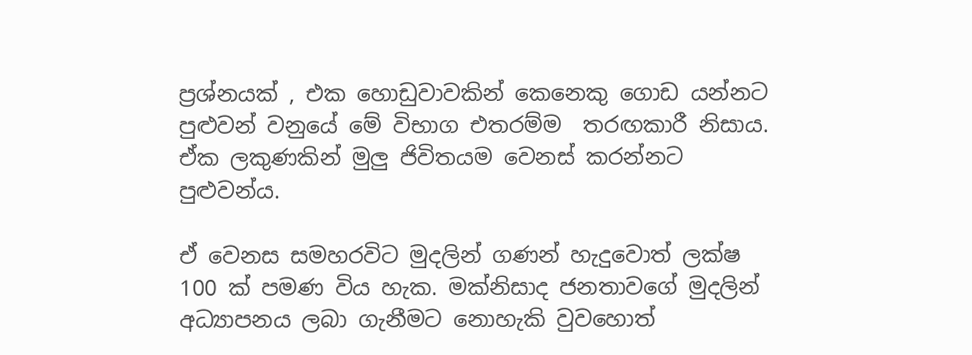ප්‍රශ්නයක් , එක හොඩුවාවකින් කෙනෙකු ගොඩ යන්නට පුළුවන් වනුයේ මේ විභාග එතරම්ම  තරඟකාරී නිසාය. ඒක ලකුණකින් මුලු ජිවිතයම වෙනස් කරන්නට පුළුවන්ය.

ඒ වෙනස සමහරවිට මුදලින් ගණන් හැදුවොත් ලක්ෂ 100 ක් පමණ විය හැක. මක්නිසාද ජනතාවගේ මුදලින් අධ්‍යාපනය ලබා ගැනීමට නොහැකි වුවහොත්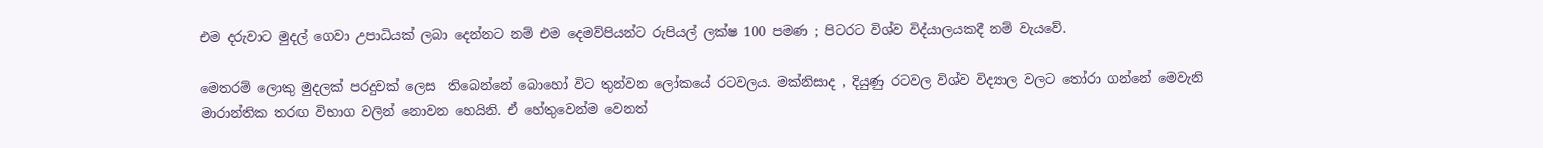එම දරුවාට මුදල් ගෙවා උපාධියක් ලබා දෙන්නට නම් එම දෙමව්පියන්ට රුපියල් ලක්ෂ 100 පමණ ; පිටරට විශ්ව විද්යාලයකදී නම් වැයවේ.

මෙතරම් ලොකු මුදලක් පරදුවක් ලෙස  තිබෙන්නේ බොහෝ විට තුන්වන ලෝකයේ රටවලය. මක්නිසාද , දියුණු රටවල විශ්ව විද්‍යාල වලට තෝරා ගන්නේ මෙවැනි මාරාන්තික තරඟ විභාග වලින් නොවන හෙයිනි. ඒ හේතුවෙන්ම වෙනත්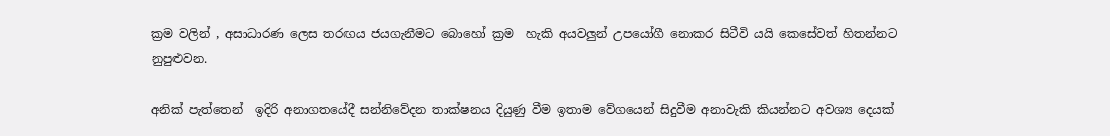ක්‍රම වලින් , අසාධාරණ ලෙස තරඟය ජයගැනීමට බොහෝ ක්‍රම  හැකි අයවලුන් උපයෝගී නොකර සිටීවි යයි කෙසේවත් හිතන්නට නුපුළුවන.

අනික් පැත්තෙන්  ඉදිරි අනාගතයේදී සන්නිවේදන තාක්ෂනය දියුණු වීම ඉතාම වේගයෙන් සිදුවීම අනාවැකි කියන්නට අවශ්‍ය දෙයක්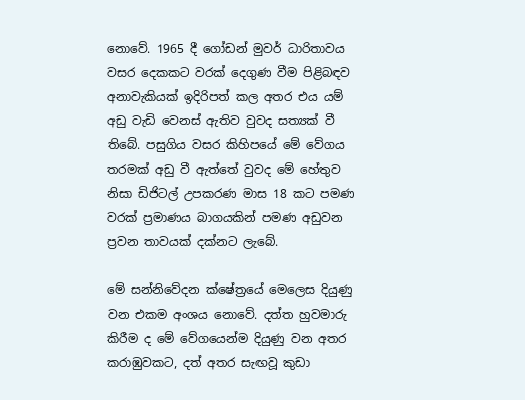නොවේ. 1965 දී ගෝඩන් මුවර් ධාරිතාවය වසර දෙකකට වරක් දෙගුණ වීම පිළිබඳව අනාවැකියක් ඉදිරිපත් කල අතර එය යම් අඩු වැඩි වෙනස් ඇතිව වුවද සත්‍යක් වී තිබේ. පසුගිය වසර කිහිපයේ මේ වේගය තරමක් අඩු වී ඇත්තේ වුවද මේ හේතුව නිසා ඩිජිටල් උපකරණ මාස 18 කට පමණ වරක් ප්‍රමාණය බාගයකින් පමණ අඩුවන ප්‍රවන තාවයක් දක්නට ලැබේ.

මේ සන්නිවේදන ක්ෂේත්‍රයේ මෙලෙස දියුණු වන එකම අංශය නොවේ. දත්ත හුවමාරු කිරීම ද මේ වේගයෙන්ම දියුණු වන අතර කරාඹුවකට, දත් අතර සැඟවූ කුඩා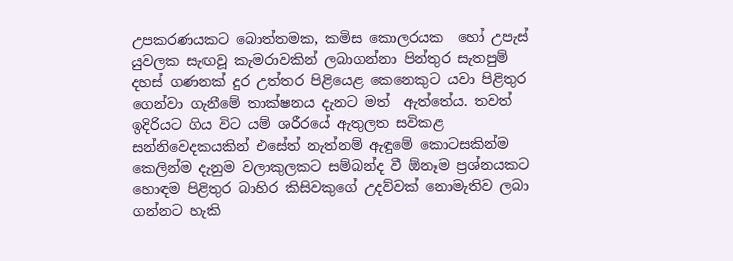උපකරණයකට බොත්තමක, කමිස කොලරයක  හෝ උපැස් යුවලක සැඟවූ කැමරාවකින් ලබාගන්නා පින්තුර සැතපුම් දහස් ගණනක් දුර උත්තර පිළියෙළ කෙනෙකුට යවා පිළිතුර ගෙන්වා ගැනීමේ තාක්ෂනය දැනට මත්  ඇත්තේය. තවත් ඉදිරියට ගිය විට යම් ශරීරයේ ඇතුලත සවිකළ සන්නිවෙදකයකින් එසේත් නැත්නම් ඇඳුමේ කොටසකින්ම  කෙලින්ම දැනුම වලාකුලකට සම්බන්ද වී ඕනෑම ප්‍රශ්නයකට හොඳම පිළිතුර බාහිර කිසිවකුගේ උදව්වක් නොමැතිව ලබා ගන්නට හැකි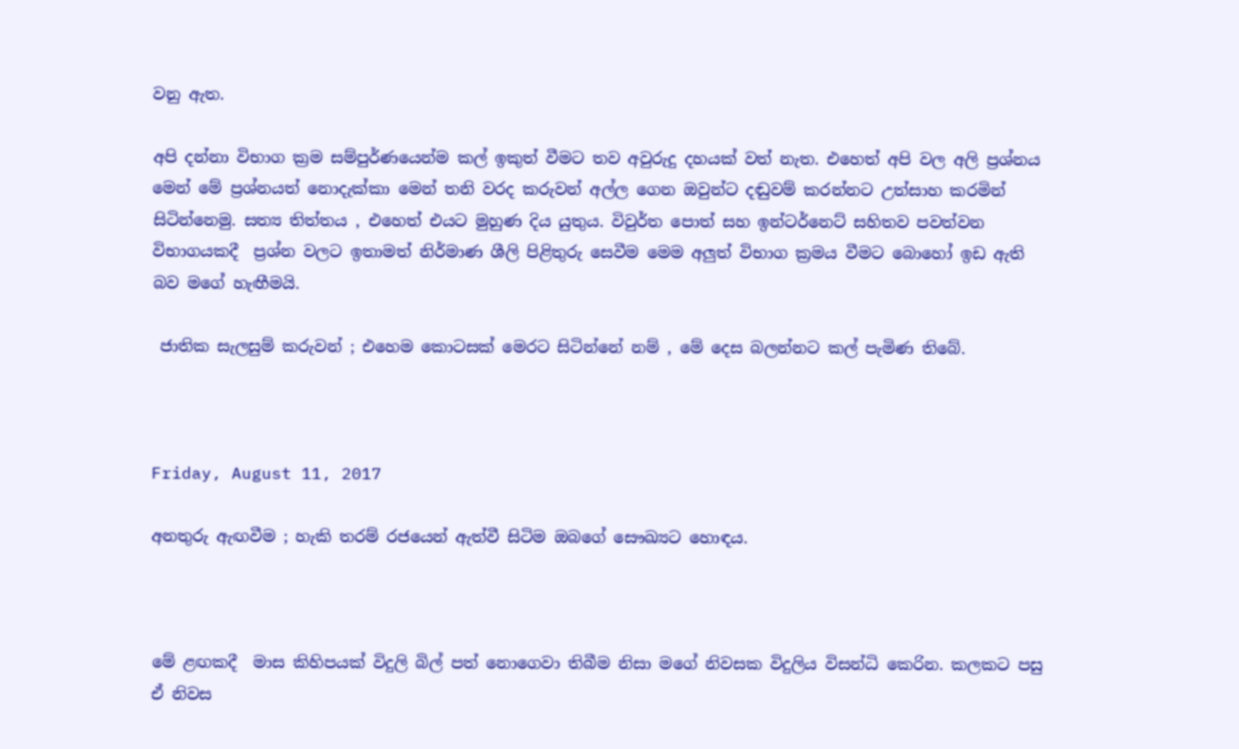වනු ඇත.

අපි දන්නා විභාග ක්‍රම සම්පුර්ණයෙන්ම කල් ඉකුත් වීමට තව අවුරුදු දහයක් වත් නැත. එහෙත් අපි වල අලි ප්‍රශ්නය මෙන් මේ ප්‍රශ්නයත් නොදැක්කා මෙන් තනි වරද කරුවන් අල්ල ගෙන ඔවුන්ට දඬුවම් කරන්නට උත්සාහ කරමින් සිටින්නෙමු. සත්‍ය තිත්තය , එහෙත් එයට මුහුණ දිය යුතුය. විවුර්ත පොත් සහ ඉන්ටර්නෙට් සහිතව පවත්වන විභාගයකදී  ප්‍රශ්න වලට ඉතාමත් නිර්මාණ ශීලි පිළිතුරු සෙවීම මෙම අලුත් විභාග ක්‍රමය වීමට බොහෝ ඉඩ ඇති බව මගේ හැඟීමයි.

 ජාතික සැලසුම් කරුවන් ; එහෙම කොටසක් මෙරට සිටින්නේ නම් , මේ දෙස බලන්නට කල් පැමිණ තිබේ.



Friday, August 11, 2017

අනතුරු ඇඟවීම ; හැකි තරම් රජයෙන් ඇත්වී සිටිම ඔබගේ සෞඛ්‍යට හොඳය.



මේ ළඟකදී  මාස කිහිපයක් විදුලි බිල් පත් නොගෙවා තිබීම නිසා මගේ නිවසක විදුලිය විසන්ධි කෙරින. කලකට පසු ඒ නිවස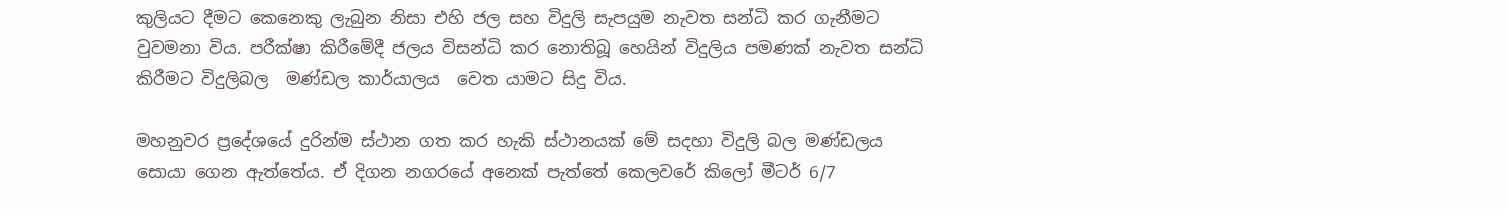කුලියට දීමට කෙනෙකු ලැබුන නිසා එහි ජල සහ විදුලි සැපයුම නැවත සන්ධි කර ගැනීමට වුවමනා විය. පරීක්ෂා කිරීමේදී ජලය විසන්ධි කර නොතිබූ හෙයින් විදුලිය පමණක් නැවත සන්ධි කිරීමට විදුලිබල  මණ්ඩල කාර්යාලය  වෙත යාමට සිදු විය.

මහනුවර ප්‍රදේශයේ දුරින්ම ස්ථාන ගත කර හැකි ස්ථානයක් මේ සදහා විදුලි බල මණ්ඩලය සොයා ගෙන ඇත්තේය. ඒ දිගන නගරයේ අනෙක් පැත්තේ කෙලවරේ කිලෝ මීටර් 6/7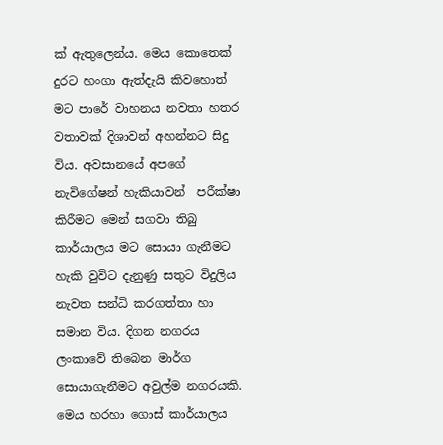ක් ඇතුලෙන්ය. මෙය කොතෙක් දුරට හංගා ඇත්දැයි කිවහොත් මට පාරේ වාහනය නවතා හතර වතාවක් දිශාවන් අහන්නට සිදු විය. අවසානයේ අපගේ නැවිගේෂන් හැකියාවන්  පරීක්ෂා කිරීමට මෙන් සගවා තිබු කාර්යාලය මට සොයා ගැනීමට හැකි වුවිට දැනුණු සතුට විදුලිය නැවත සන්ධි කරගත්තා හා සමාන විය. දිගන නගරය ලංකාවේ තිබෙන මාර්ග සොයාගැනීමට අවුල්ම නගරයකි. මෙය හරහා ගොස් කාර්යාලය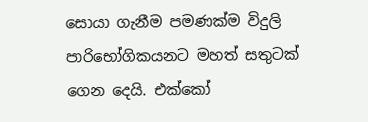සොයා ගැනීම පමණක්ම විදුලි පාරිභෝගිකයනට මහත් සතුටක් ගෙන දෙයි. එක්කෝ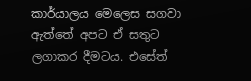කාර්යාලය මෙලෙස සගවා ඇත්තේ අපට ඒ සතුට ලගාකර දීමටය. එසේත්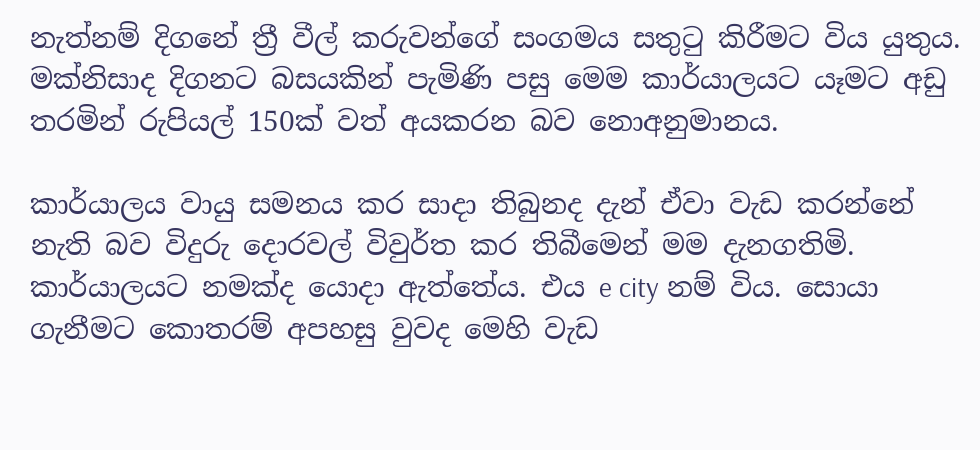නැත්නම් දිගනේ ත්‍රී වීල් කරුවන්ගේ සංගමය සතුටු කිරීමට විය යුතුය. මක්නිසාද දිගනට බසයකින් පැමිණි පසු මෙම කාර්යාලයට යෑමට අඩු තරමින් රුපියල් 150ක් වත් අයකරන බව නොඅනුමානය.

කාර්යාලය වායු සමනය කර සාදා තිබුනද දැන් ඒවා වැඩ කරන්නේ නැති බව විදුරු දොරවල් විවුර්ත කර තිබීමෙන් මම දැනගතිමි. කාර්යාලයට නමක්ද යොදා ඇත්තේය. එය e city නම් විය. සොයා ගැනීමට කොතරම් අපහසු වුවද මෙහි වැඩ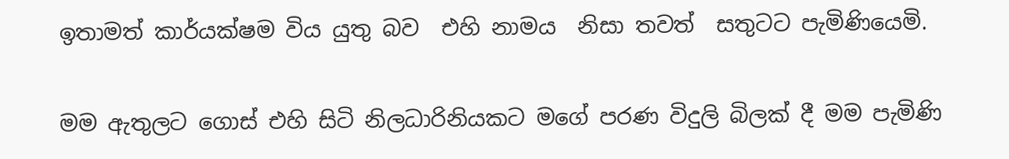ඉතාමත් කාර්යක්ෂම විය යුතු බව  එහි නාමය  නිසා තවත්  සතුටට පැමිණියෙමි.

මම ඇතුලට ගොස් එහි සිටි නිලධාරිනියකට මගේ පරණ විදුලි බිලක් දී මම පැමිණි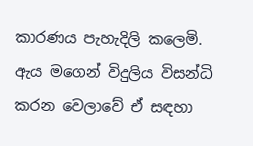කාරණය පැහැදිලි කලෙමි. ඇය මගෙන් විදුලිය විසන්ධි කරන වෙලාවේ ඒ සඳහා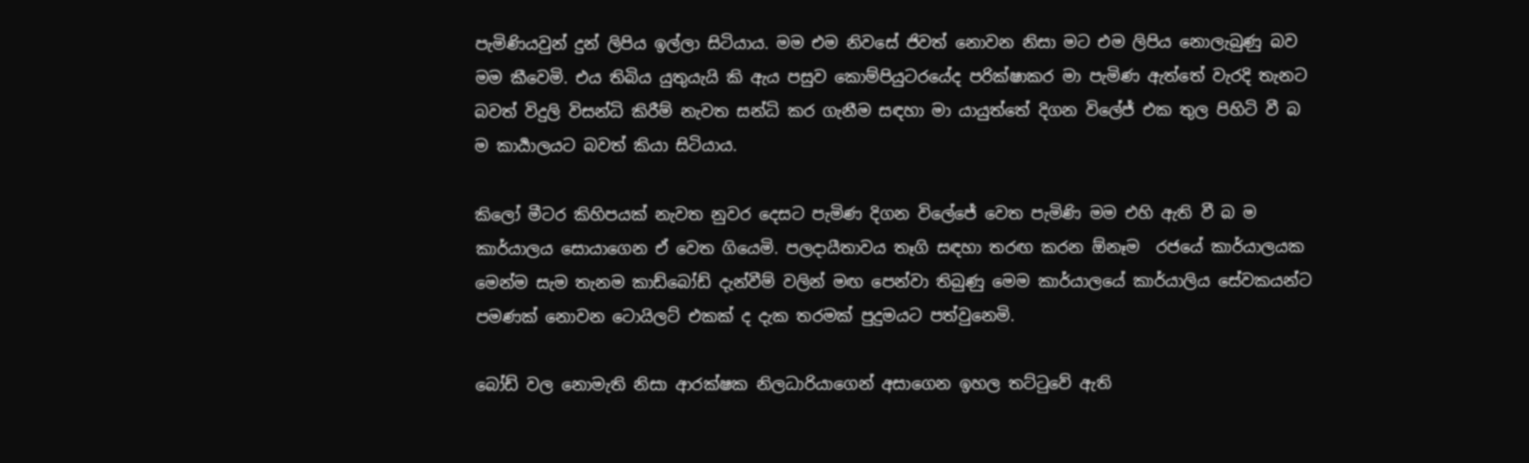පැමිණියවුන් දුන් ලිපිය ඉල්ලා සිටියාය. මම එම නිවසේ ජිවත් නොවන නිසා මට එම ලිපිය නොලැබුණු බව මම කීවෙමි. එය තිබිය යුතුයැයි කි ඇය පසුව කොම්පියුටරයේද පරික්ෂාකර මා පැමිණ ඇත්තේ වැරදි තැනට බවත් විදුලි විසන්ධි කිරීම් නැවත සන්ධි කර ගැනීම සඳහා මා යායුත්තේ දිගන විලේජ් එක තුල පිහිටි වී බ ම කාර්‍යාලයට බවත් කියා සිටියාය.

කිලෝ මීටර කිහිපයක් නැවත නුවර දෙසට පැමිණ දිගන විලේජේ වෙත පැමිණි මම එහි ඇති වී බ ම කාර්යාලය සොයාගෙන ඒ වෙත ගියෙමි. පලදායීතාවය තෑගි සඳහා තරඟ කරන ඕනෑම  රජයේ කාර්යාලයක මෙන්ම සැම තැනම කාඩ්බෝඩ් දැන්වීම් වලින් මඟ පෙන්වා තිබුණු මෙම කාර්යාලයේ කාර්යාලිය සේවකයන්ට පමණක් නොවන ටොයිලට් එකක් ද දැක තරමක් පුදුමයට පත්වුනෙමි.

බෝඩ් වල නොමැති නිසා ආරක්ෂක නිලධාරියාගෙන් අසාගෙන ඉහල තට්ටුවේ ඇති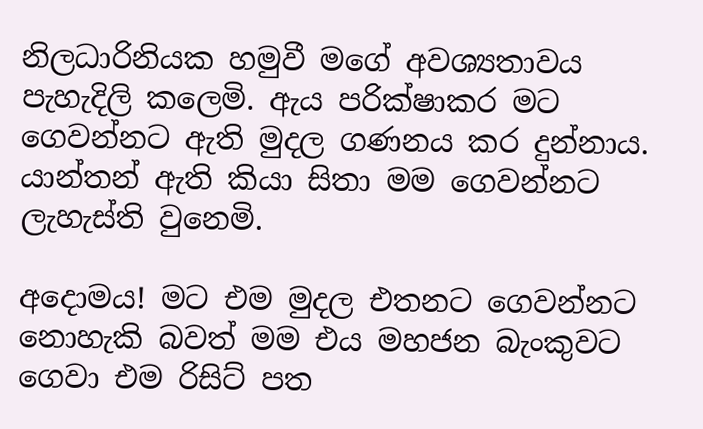නිලධාරිනියක හමුවී මගේ අවශ්‍යතාවය පැහැදිලි කලෙමි. ඇය පරික්ෂාකර මට ගෙවන්නට ඇති මුදල ගණනය කර දුන්නාය. යාන්තන් ඇති කියා සිතා මම ගෙවන්නට ලැහැස්ති වුනෙමි.

අදොමය! මට එම මුදල එතනට ගෙවන්නට නොහැකි බවත් මම එය මහජන බැංකුවට ගෙවා එම රිසිට් පත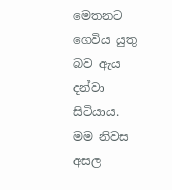මෙතනට ගෙවිය යුතු බව ඇය දන්වා සිටියාය. මම නිවස අසල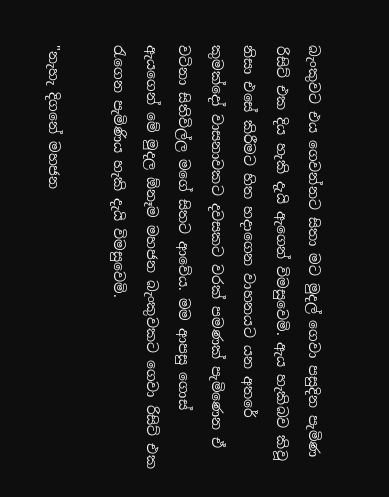බැංකුවට එය ගෙවන්නට සිතා මට මුදල් ගෙවා පසුදින පැමිණ රිසිට් එක දිය හැකි දැයි ඇගෙන් විමසුවෙමි. ඇය හැකිබව කිවූ නිසා එසේ කිරීමට හිත හදාගෙන වාහනයට යන අතරේ කුමක්දෝ වාසනාවකට දවසකට වරක් පමණක් පැමිණෙන ඒ වටිනා සිතිවිල්ල මගේ සිතට ආවේය. මම ආපසු ගොස් ඇයගෙන් මේ මුදල ඕනෑම මහජන බැංකුවකට ගෙවා රිසිට් එක රැගෙන පැමිණිය හැකි දැයි විමසුවෙමි.

"නැහැ දිගනේ මහජන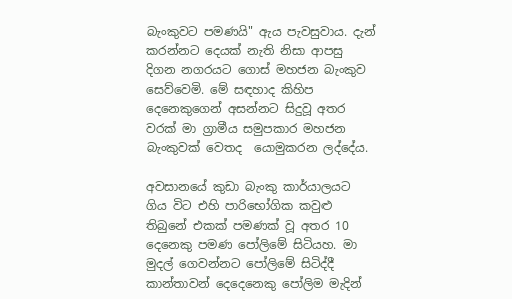බැංකුවට පමණයි" ඇය පැවසුවාය. දැන් කරන්නට දෙයක් නැති නිසා ආපසු දිගන නගරයට ගොස් මහජන බැංකුව සෙව්වෙමි. මේ සඳහාද කිහිප දෙනෙකුගෙන් අසන්නට සිදුවූ අතර වරක් මා ග්‍රාමීය සමුපකාර මහජන බැංකුවක් වෙතද  යොමුකරන ලද්දේය.

අවසානයේ කුඩා බැංකු කාර්යාලයට ගිය විට එහි පාරිභෝගික කවුළු  තිබුනේ එකක් පමණක් වූ අතර 10 දෙනෙකු පමණ පෝලිමේ සිටියහ. මා මුදල් ගෙවන්නට පෝලිමේ සිටිද්දී කාන්තාවන් දෙදෙනෙකු පෝලිම මැදින්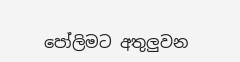පෝලිමට අතුලුවන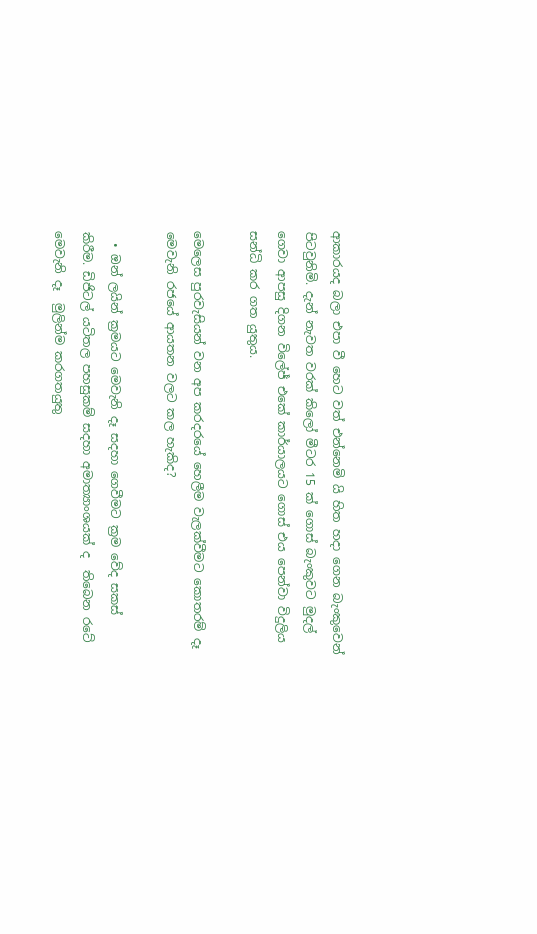ආකාරයද බලා එපා වී හෙට වත් එන්නෙමි යි හිත හදා ගෙන බැංකුවෙන් පිටවුනිමි. දැන් නැවත වරක් කිලෝ මීටර 15 ක් ගොස් බැංකුවට මුදල් ගෙවා ආපසු දිගන විලේජ් එකේ කාර්යාලයට ගොස් එය පෙන්වා විදුලිය සන්ධි කර ගත යුතුය.

මෙලෙස පුරවැසියන් වන අප කරදරයේ හෙලීම වැලක්වීමට කොතරම් දෑ මෙවැනි රජයේ ආයතන වලට කල හැකිද?

  • ඔන් ලයින් ක්‍රමයට මෙවැනි දෑ සදහා ගෙවීමට ක්‍රම වේද සකස් කිරීම. ඩිජිටල් යටිතල පහසුකම් සදහා අමාත්‍යාංශයක් ද  තිබෙන රටේ මෙවැනි දෑ  මුලින්ම කරගතයුතු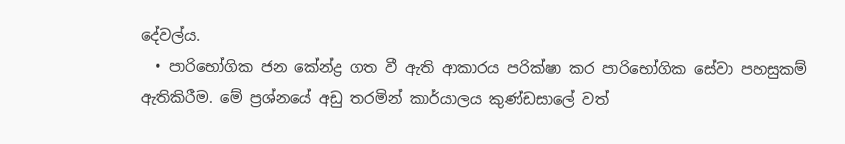දේවල්ය.
  • පාරිභෝගික ජන කේන්ද්‍ර ගත වී ඇති ආකාරය පරික්ෂා කර පාරිභෝගික සේවා පහසුකම් ඇතිකිරීම. මේ ප්‍රශ්නයේ අඩු තරමින් කාර්යාලය කුණ්ඩසාලේ වත්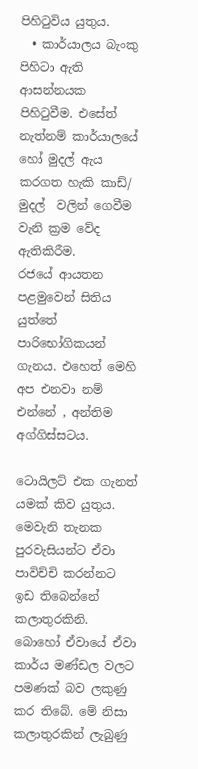පිහිටුවිය යුතුය.
  • කාර්යාලය බැංකු පිහිටා ඇති ආසන්නයක පිහිටුවීම. එසේත් නැත්නම් කාර්යාලයේ හෝ මුදල් ඇය කරගත හැකි කාඩ්/ මුදල්  වලින් ගෙවීම වැනි ක්‍රම වේද ඇතිකිරීම.
රජයේ ආයතන පළමුවෙන් සිතිය යුත්තේ පාරිභෝගිකයන් ගැනය. එහෙත් මෙහි අප එනවා නම් එන්නේ , අන්තිම අග්ගිස්සටය.

ටොයිලට් එක ගැනත් යමක් කිව යුතුය. මෙවැනි තැනක පුරවැසියන්ට ඒවා පාවිච්චි කරන්නට ඉඩ තිබෙන්නේ කලාතුරකිනි. බොහෝ ඒවායේ ඒවා කාර්ය මණ්ඩල වලට පමණක් බව ලකුණු කර තිබේ. මේ නිසා කලාතුරකින් ලැබුණු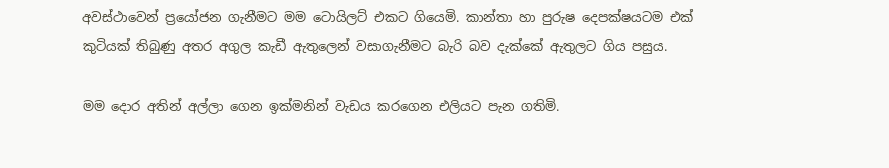අවස්ථාවෙන් ප්‍රයෝජන ගැනීමට මම ටොයිලට් එකට ගියෙමි. කාන්තා හා පුරුෂ දෙපක්ෂයටම එක් කුටියක් තිබුණු අතර අගුල කැඩී ඇතුලෙන් වසාගැනීමට බැරි බව දැක්කේ ඇතුලට ගිය පසුය.

මම දොර අතින් අල්ලා ගෙන ඉක්මනින් වැඩය කරගෙන එලියට පැන ගතිමි.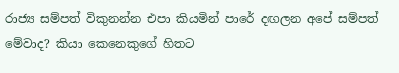රාජ්‍ය සම්පත් විකුනන්න එපා කියමින් පාරේ දඟලන අපේ සම්පත් මේවාද? කියා කෙනෙකුගේ හිතට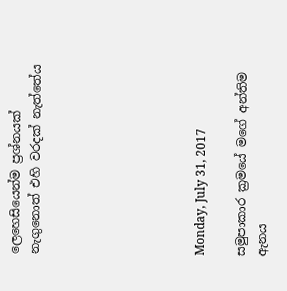ලෙහෙසියෙන්ම ප්‍රශ්නයක් නැගුනොත් එහි වරදක් නැත්තේය







Monday, July 31, 2017

සමුපාකාර ක්‍රමයේ මගේ අන්තිම ඇනය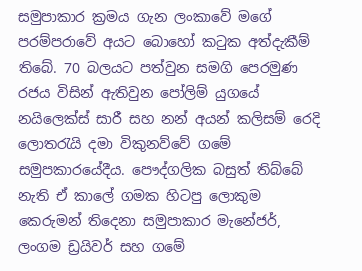සමුපාකාර ක්‍රමය ගැන ලංකාවේ මගේ පරම්පරාවේ අයට බොහෝ කටුක අත්දැකීම් තිබේ. 70 බලයට පත්වුන සමගි පෙරමුණ රජය විසින් ඇතිවුන පෝලිම් යුගයේ නයිලෙක්ස් සාරී සහ නන් අයන් කලිසම් රෙදි ලොතරැයි දමා විකුනව්වේ ගමේ සමුපකාරයේදීය. පෞද්ගලික බසුත් තිබ්බේ නැති ඒ කාලේ ගමක හිටපු ලොකුම කෙරුමන් තිදෙනා සමුපාකාර මැනේජර්, ලංගම ඩ්‍රයිවර් සහ ගමේ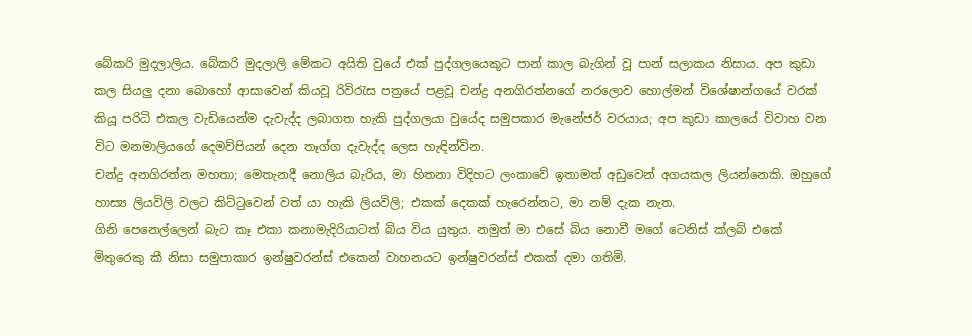බේකරි මුදලාලිය. බේකරි මුදලාලි මේකට අයිති වුයේ එක් පුද්ගලයෙකුට පාන් කාල බැගින් වූ පාන් සලාකය නිසාය. අප කුඩා කල සියලු දනා බොහෝ ආසාවෙන් කියවූ රිවිරැස පත්‍රයේ පළවූ චන්ද්‍ර අනගිරත්නගේ නරලොව හොල්මන් විශේෂාන්ගයේ වරක් කියූ පරිධි එකල වැඩියෙන්ම දැවැද්ද ලබාගත හැකි පුද්ගලයා වුයේද සමුපකාර මැනේජර් වරයාය; අප කුඩා කාලයේ විවාහ වන විට මනමාලියගේ දෙමව්පියන් දෙන තෑග්ග දැවැද්ද ලෙස හැඳින්වින.
චන්ද්‍ර අනගිරත්න මහතා; මෙතැනදී නොලිය බැරිය, මා හිතනා විදිහට ලංකාවේ ඉතාමත් අඩුවෙන් අගයකල ලියන්නෙකි. ඔහුගේ හාස්‍ය ලියවිලි වලට කිට්ටුවෙන් වත් යා හැකි ලියවිලි; එකක් දෙකක් හැරෙන්නට, මා නම් දැක නැත.
ගිනි පෙනෙල්ලෙන් බැට කෑ එකා කනාමැදිරියාටත් බිය විය යුතුය. නමුත් මා එසේ බිය නොවී මගේ ටෙනිස් ක්ලබ් එකේ මිතුරෙකු කී නිසා සමුපාකාර ඉන්ෂුවරන්ස් එකෙන් වාහනයට ඉන්ෂුවරන්ස් එකක් දමා ගතිමි.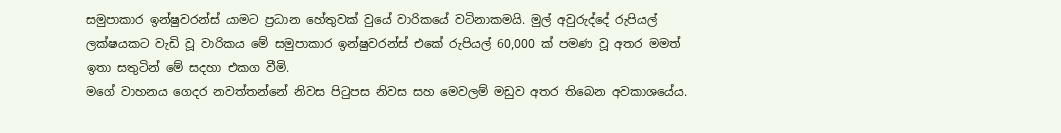සමුපාකාර ඉන්ෂුවරන්ස් යාමට ප්‍රධාන හේතුවක් වුයේ වාරිකයේ වටිනාකමයි. මුල් අවුරුද්දේ රුපියල් ලක්ෂයකට වැඩි වූ වාරිකය මේ සමුපාකාර ඉන්ෂුවරන්ස් එකේ රුපියල් 60,000 ක් පමණ වූ අතර මමත් ඉතා සතුටින් මේ සදහා එකග වීමි.
මගේ වාහනය ගෙදර නවත්තන්නේ නිවස පිටුපස නිවස සහ මෙවලම් මඩුව අතර තිබෙන අවකාශයේය.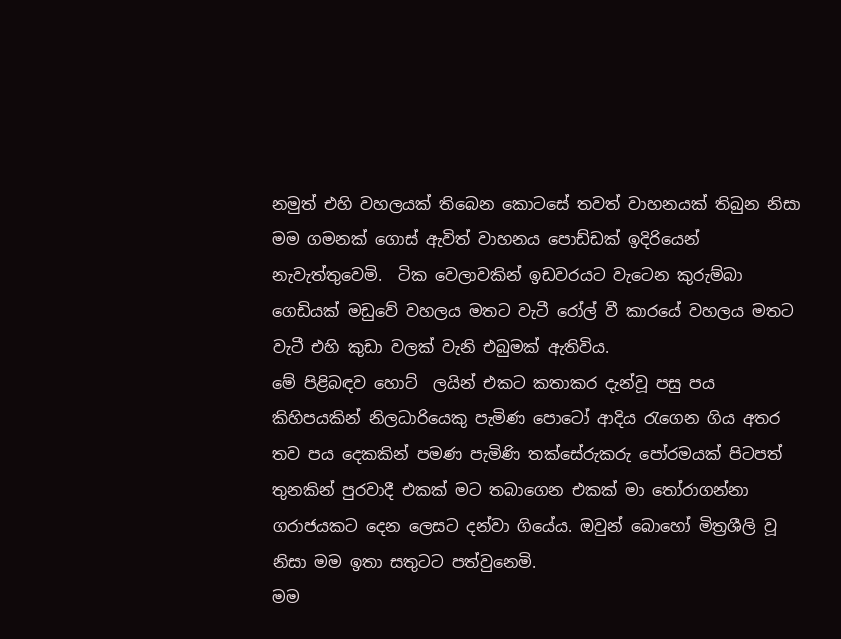නමුත් එහි වහලයක් තිබෙන කොටසේ තවත් වාහනයක් තිබුන නිසා මම ගමනක් ගොස් ඇවිත් වාහනය පොඩ්ඩක් ඉදිරියෙන් නැවැත්තුවෙමි.  ටික වෙලාවකින් ඉඩවරයට වැටෙන කුරුම්බා ගෙඩියක් මඩුවේ වහලය මතට වැටී රෝල් වී කාරයේ වහලය මතට වැටී එහි කුඩා වලක් වැනි එබුමක් ඇතිවිය.
මේ පිළිබඳව හොට්  ලයින් එකට කතාකර දැන්වූ පසු පය කිහිපයකින් නිලධාරියෙකු පැමිණ පොටෝ ආදිය රැගෙන ගිය අතර තව පය දෙකකින් පමණ පැමිණි තක්සේරුකරු පෝරමයක් පිටපත් තුනකින් පුරවාදී එකක් මට තබාගෙන එකක් මා තෝරාගන්නා ගරාජයකට දෙන ලෙසට දන්වා ගියේය. ඔවුන් බොහෝ මිත්‍රශීලි වූ නිසා මම ඉතා සතුටට පත්වුනෙමි.
මම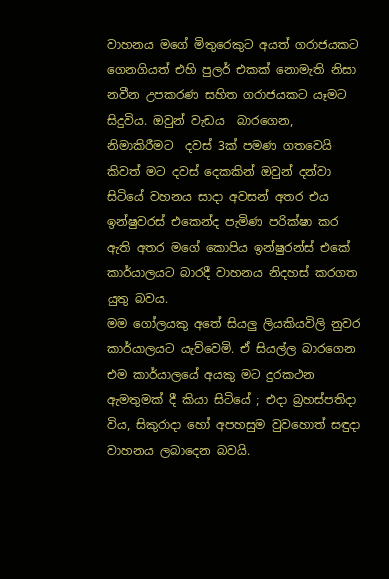වාහනය මගේ මිතුරෙකුට අයත් ගරාජයකට ගෙනගියත් එහි පුලර් එකක් නොමැති නිසා නවීන උපකරණ සහිත ගරාජයකට යෑමට සිදුවිය. ඔවුන් වැඩය  බාරගෙන, නිමාකිරීමට  දවස් 3ක් පමණ ගතවෙයි කිවත් මට දවස් දෙකකින් ඔවුන් දන්වා සිටියේ වහනය සාදා අවසන් අතර එය ඉන්ෂුවරස් එකෙන්ද පැමිණ පරික්ෂා කර ඇති අතර මගේ කොපිය ඉන්ෂුරන්ස් එකේ කාර්යාලයට බාරදී වාහනය නිදහස් කරගත යුතු බවය.
මම ගෝලයකු අතේ සියලු ලියකියවිලි නුවර කාර්යාලයට යැව්වෙමි. ඒ සියල්ල බාරගෙන එම කාර්යාලයේ අයකු මට දුරකථන ඇමතුමක් දී කියා සිටියේ ; එදා බ්‍රහස්පතිදා විය, සිකුරාදා හෝ අපහසුම වුවහොත් සඳුදා වාහනය ලබාදෙන බවයි.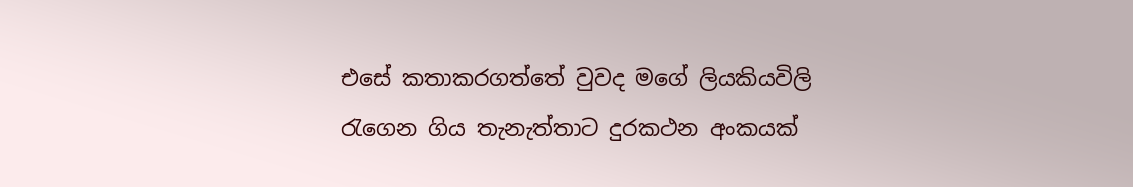එසේ කතාකරගත්තේ වුවද මගේ ලියකියවිලි රැගෙන ගිය තැනැත්තාට දුරකථන අංකයක්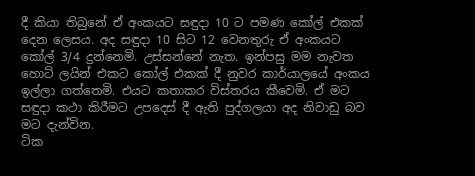දී කියා තිබුනේ ඒ අංකයට සඳුදා 10 ට පමණ කෝල් එකක් දෙන ලෙසය. අද සඳුදා 10 සිට 12 වෙනතුරු ඒ අංකයට කෝල් 3/4 දුන්නෙමි. උස්සන්නේ නැත. ඉන්පසු මම නැවත හොට් ලයින් එකට කෝල් එකක් දී නුවර කාර්යාලයේ අංකය ඉල්ලා ගත්තෙමි. එයට කතාකර විස්තරය කීවෙමි. ඒ මට සඳුදා කථා කිරීමට උපදෙස් දී ඇති පුද්ගලයා අද නිවාඩු බව මට දැන්වින.
ටික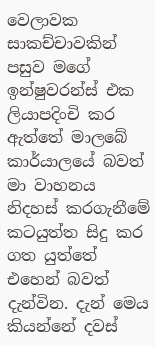වෙලාවක සාකච්චාවකින් පසුව මගේ ඉන්ෂුවරන්ස් එක ලියාපදිංචි කර ඇත්තේ මාලබේ කාර්යාලයේ බවත් මා වාහනය නිදහස් කරගැනීමේ කටයුත්ත සිදු කර ගත යුත්තේ එහෙන් බවත් දැන්වින. දැන් මෙය කියන්නේ දවස්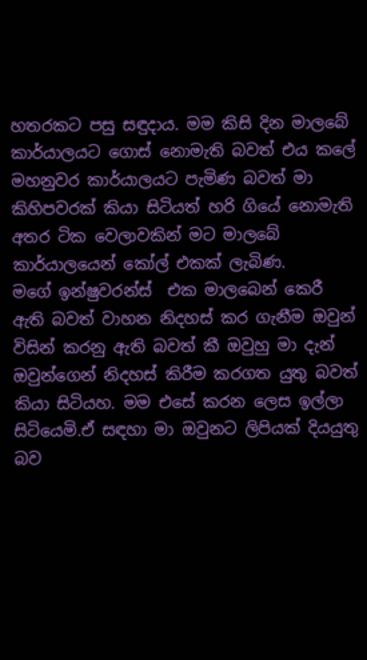හතරකට පසු සඳුදාය. මම කිසි දින මාලබේ කාර්යාලයට ගොස් නොමැති බවත් එය කලේ මහනුවර කාර්යාලයට පැමිණ බවත් මා කිහිපවරක් කියා සිටියත් හරි ගියේ නොමැති අතර ටික වෙලාවකින් මට මාලබේ කාර්යාලයෙන් කෝල් එකක් ලැබිණ.
මගේ ඉන්ෂුවරන්ස්  එක මාලබෙන් කෙරී ඇති බවත් වාහන නිදහස් කර ගැනීම ඔවුන් විසින් කරනු ඇති බවත් කී ඔවුහු මා දැන් ඔවුන්ගෙන් නිදහස් කිරීම කරගත යුතු බවත් කියා සිටියහ. මම එසේ කරන ලෙස ඉල්ලා සිටියෙමි.ඒ සඳහා මා ඔවුනට ලිපියක් දියයුතු බව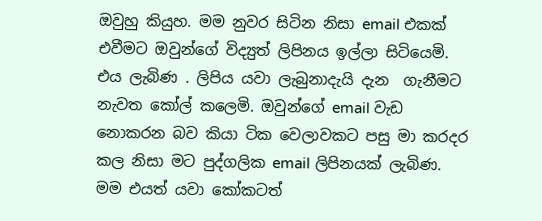ඔවුහු කියුහ. මම නුවර සිටින නිසා email එකක් එවීමට ඔවුන්ගේ විද්‍යුත් ලිපිනය ඉල්ලා සිටියෙමි. එය ලැබිණ . ලිපිය යවා ලැබුනාදැයි දැන  ගැනීමට නැවත කෝල් කලෙමි. ඔවුන්ගේ email වැඩ නොකරන බව කියා ටික වෙලාවකට පසු මා කරදර කල නිසා මට පුද්ගලික email ලිපිනයක් ලැබිණ.
මම එයත් යවා කෝකටත්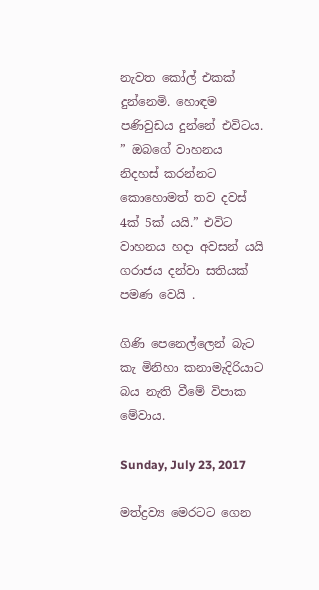නැවත කෝල් එකක් දුන්නෙමි. හොඳම පණිවුඩය දුන්නේ එවිටය. ” ඔබගේ වාහනය නිදහස් කරන්නට කොහොමත් තව දවස් 4ක් 5ක් යයි.” එවිට වාහනය හදා අවසන් යයි ගරාජය දන්වා සතියක් පමණ වෙයි .

ගිණි පෙනෙල්ලෙන් බැට කැ මිනිහා කනාමැදිරියාට බය නැති වීමේ විපාක මේවාය.

Sunday, July 23, 2017

මත්ද්‍රව්‍ය මෙරටට ගෙන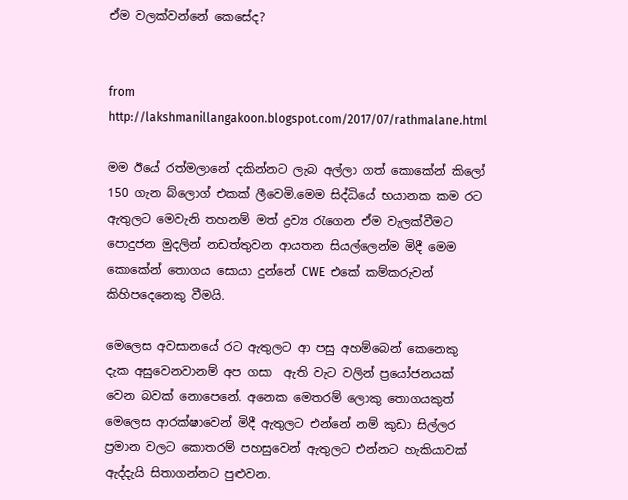ඒම වලක්වන්නේ කෙසේද?


from
http://lakshmanillangakoon.blogspot.com/2017/07/rathmalane.html

මම ඊයේ රත්මලානේ දකින්නට ලැබ අල්ලා ගත් කොකේන් කිලෝ 150 ගැන බ්ලොග් එකක් ලීවෙමි.මෙම සිද්ධියේ භයානක කම රට ඇතුලට මෙවැනි තහනම් මත් ද්‍රව්‍ය රැගෙන ඒම වැලක්වීමට පොදුජන මුදලින් නඩත්තුවන ආයතන සියල්ලෙන්ම මිදී මෙම කොකේන් තොගය සොයා දුන්නේ CWE  එකේ කම්කරුවන් කිහිපදෙනෙකු වීමයි.

මෙලෙස අවසානයේ රට ඇතුලට ආ පසු අහම්බෙන් කෙනෙකු දැක අසුවෙනවානම් අප ගසා  ඇති වැට වලින් ප්‍රයෝජනයක් වෙන බවක් නොපෙනේ. අනෙක මෙතරම් ලොකු තොගයකුත් මෙලෙස ආරක්ෂාවෙන් මිදී ඇතුලට එන්නේ නම් කුඩා සිල්ලර ප්‍රමාන වලට කොතරම් පහසුවෙන් ඇතුලට එන්නට හැකියාවක් ඇද්දැයි සිතාගන්නට පුළුවන.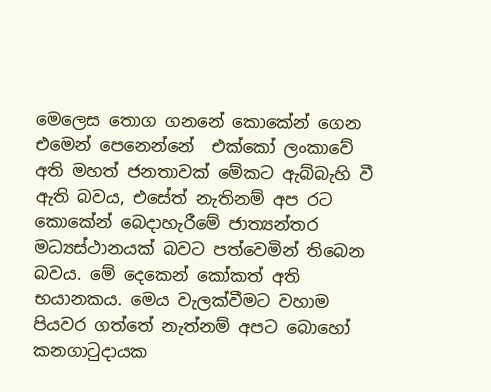මෙලෙස තොග ගනනේ කොකේන් ගෙන එමෙන් පෙනෙන්නේ  එක්කෝ ලංකාවේ අති මහත් ජනතාවක් මේකට ඇබ්බැහි වී ඇති බවය, එසේත් නැතිනම් අප රට කොකේන් බෙදාහැරීමේ ජාත්‍යන්තර  මධ්‍යස්ථානයක් බවට පත්වෙමින් තිබෙන බවය. මේ දෙකෙන් කෝකත් අති භයානකය. මෙය වැලක්වීමට වහාම පියවර ගත්තේ නැත්නම් අපට බොහෝ කනගාටුදායක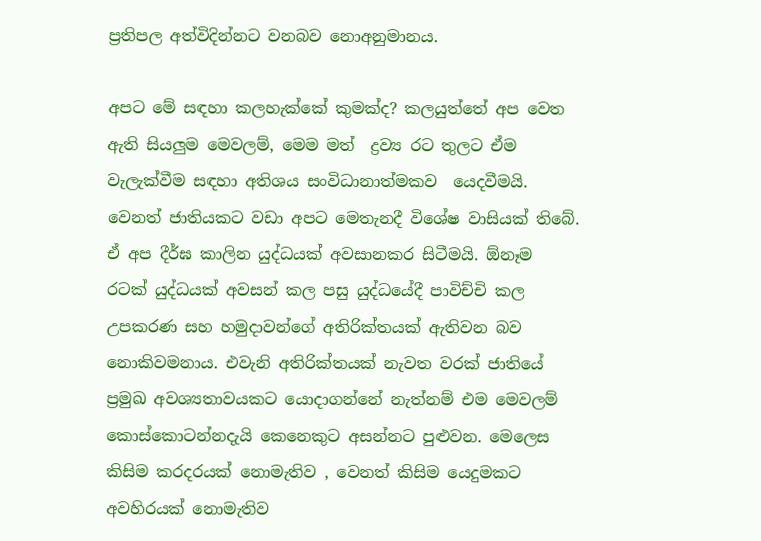ප්‍රතිපල අත්විදින්නට වනබව නොඅනුමානය.

අපට මේ සඳහා කලහැක්කේ කුමක්ද? කලයුත්තේ අප වෙත ඇති සියලුම මෙවලම්, මෙම මත්  ද්‍රව්‍ය රට තුලට ඒම වැලැක්වීම සඳහා අතිශය සංවිධානාත්මකව  යෙදවීමයි. වෙනත් ජාතියකට වඩා අපට මෙතැනදී විශේෂ වාසියක් තිබේ. ඒ අප දීර්ඝ කාලින යුද්ධයක් අවසානකර සිටීමයි. ඕනෑම රටක් යුද්ධයක් අවසන් කල පසු යුද්ධයේදී පාවිච්චි කල උපකරණ සහ හමුදාවන්ගේ අතිරික්තයක් ඇතිවන බව නොකිවමනාය. එවැනි අතිරික්තයක් නැවත වරක් ජාතියේ ප්‍රමුඛ අවශ්‍යතාවයකට යොදාගන්නේ නැත්නම් එම මෙවලම් කොස්කොටන්නදැයි කෙනෙකුට අසන්නට පුළුවන. මෙලෙස කිසිම කරදරයක් නොමැතිව , වෙනත් කිසිම යෙදුමකට අවහිරයක් නොමැතිව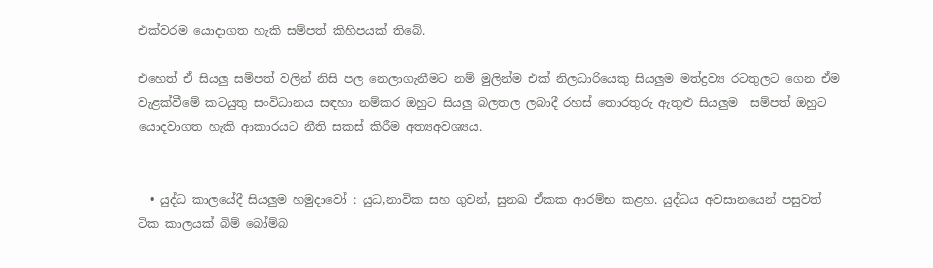එක්වරම යොදාගත හැකි සම්පත් කිහිපයක් තිබේ.

එහෙත් ඒ සියලු සම්පත් වලින් නිසි පල නෙලාගැනීමට නම් මුලින්ම එක් නිලධාරියෙකු සියලුම මත්ද්‍රව්‍ය රටතුලට ගෙන ඒම වැළක්වීමේ කටයුතු සංවිධානය සඳහා නම්කර ඔහුට සියලු බලතල ලබාදී රහස් තොරතුරු ඇතුළු සියලුම  සම්පත් ඔහුට යොදවාගත හැකි ආකාරයට නීති සකස් කිරීම අත්‍යඅවශ්‍යය.


  • යුද්ධ කාලයේදී සියලුම හමුදාවෝ : යුධ,නාවික සහ ගුවන්, සුනඛ ඒකක ආරම්භ කළහ. යුද්ධය අවසානයෙන් පසුවත් ටික කාලයක් බිම් බෝම්බ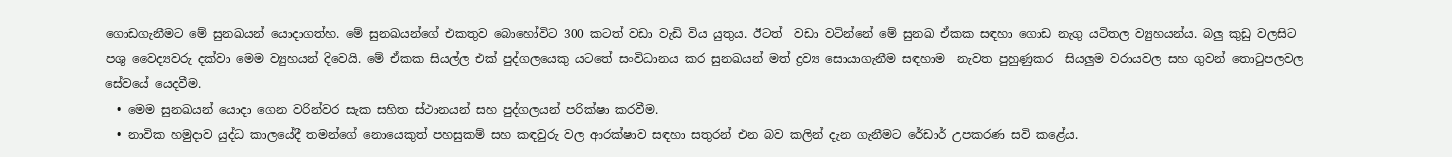ගොඩගැනීමට මේ සුනඛයන් යොදාගත්හ. මේ සුනඛයන්ගේ එකතුව බොහෝවිට 300 කටත් වඩා වැඩි විය යුතුය. ඊටත්  වඩා වටින්නේ මේ සුනඛ ඒකක සඳහා ගොඩ නැගු යටිතල ව්‍යුහයන්ය. බලු කුඩු වලසිට පශු වෛද්‍යවරු දක්වා මෙම ව්‍යුහයන් දිවෙයි. මේ ඒකක සියල්ල එක් පුද්ගලයෙකු යටතේ සංවිධානය කර සුනඛයන් මත් ද්‍රව්‍ය සොයාගැනීම සඳහාම  නැවත පුහුණුකර  සියලුම වරායවල සහ ගුවන් තොටුපලවල සේවයේ යෙදවීම.
  • මෙම සුනඛයන් යොදා ගෙන වරින්වර සැක සහිත ස්ථානයන් සහ පුද්ගලයන් පරික්ෂා කරවීම.
  • නාවික හමුදාව යුද්ධ කාලයේදී තමන්ගේ නොයෙකුත් පහසුකම් සහ කඳවුරු වල ආරක්ෂාව සඳහා සතුරන් එන බව කලින් දැන ගැනීමට රේඩාර් උපකරණ සවි කළේය.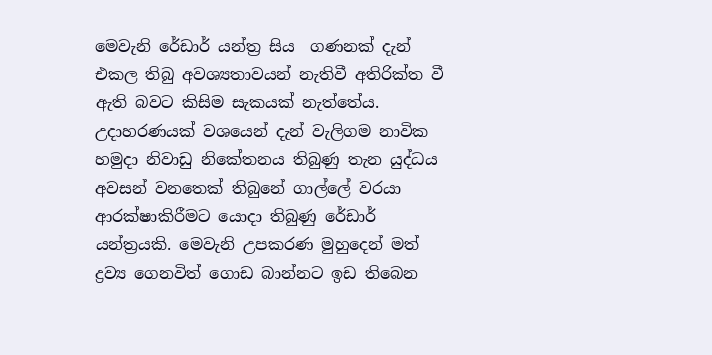මෙවැනි රේඩාර් යන්ත්‍ර සිය  ගණනක් දැන් එකල තිබු අවශ්‍යතාවයන් නැතිවී අතිරික්ත වී ඇති බවට කිසිම සැකයක් නැත්තේය. උදාහරණයක් වශයෙන් දැන් වැලිගම නාවික හමුදා නිවාඩු නිකේතනය තිබුණු තැන යුද්ධය අවසන් වනතෙක් තිබුනේ ගාල්ලේ වරයා ආරක්ෂාකිරීමට යොදා තිබුණු රේඩාර්  යන්ත්‍රයකි. මෙවැනි උපකරණ මුහුදෙන් මත් ද්‍රව්‍ය ගෙනවිත් ගොඩ බාන්නට ඉඩ තිබෙන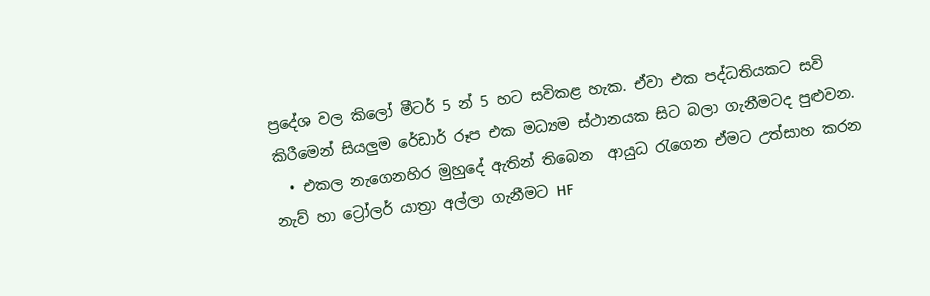ප්‍රදේශ වල කිලෝ මීටර් 5 න් 5 හට සවිකළ හැක. ඒවා එක පද්ධතියකට සවි කිරීමෙන් සියලුම රේඩාර් රූප එක මධ්‍යම ස්ථානයක සිට බලා ගැනීමටද පුළුවන.
  • එකල නැගෙනහිර මුහුදේ ඇතින් තිබෙන  ආයුධ රැගෙන ඒමට උත්සාහ කරන  නැව් හා ට්‍රෝලර් යාත්‍රා අල්ලා ගැනීමට HF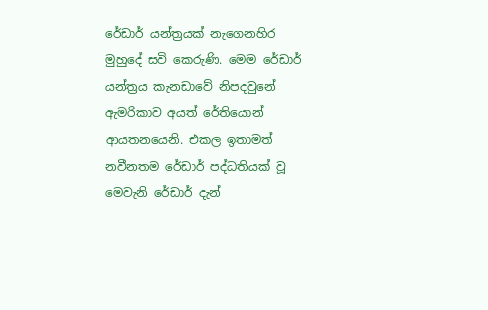රේඩාර් යන්ත්‍රයක් නැගෙනහිර මුහුදේ සවි කෙරුණි. මෙම රේඩාර් යන්ත්‍රය කැනඩාවේ නිපදවුනේ ඇමරිකාව අයත් රේතියොන් ආයතනයෙනි. එකල ඉතාමත් නවීනතම රේඩාර් පද්ධතියක් වූ මෙවැනි රේඩාර් දැන්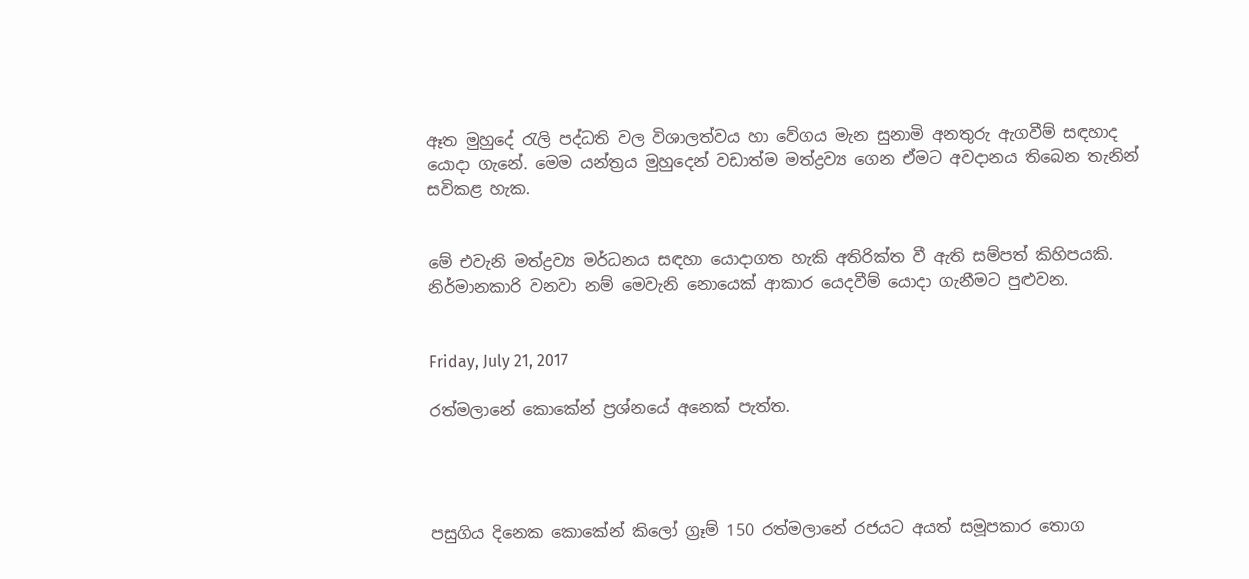ඈත මුහුදේ රැලි පද්ධති වල විශාලත්වය හා වේගය මැන සුනාමි අනතුරු ඇගවීම් සඳහාද යොදා ගැනේ. මෙම යන්ත්‍රය මුහුදෙන් වඩාත්ම මත්ද්‍රව්‍ය ගෙන ඒමට අවදානය තිබෙන තැනින් සවිකළ හැක.


මේ එවැනි මත්ද්‍රව්‍ය මර්ධනය සඳහා යොදාගත හැකි අතිරික්ත වී ඇති සම්පත් කිහිපයකි. නිර්මානකාරි වනවා නම් මෙවැනි නොයෙක් ආකාර යෙදවීම් යොදා ගැනීමට පුළුවන.


Friday, July 21, 2017

රත්මලානේ කොකේන් ප්‍රශ්නයේ අනෙක් පැත්ත.




පසුගිය දිනෙක කොකේන් කිලෝ ග්‍රෑම් 150 රත්මලානේ රජයට අයත් සමූපකාර තොග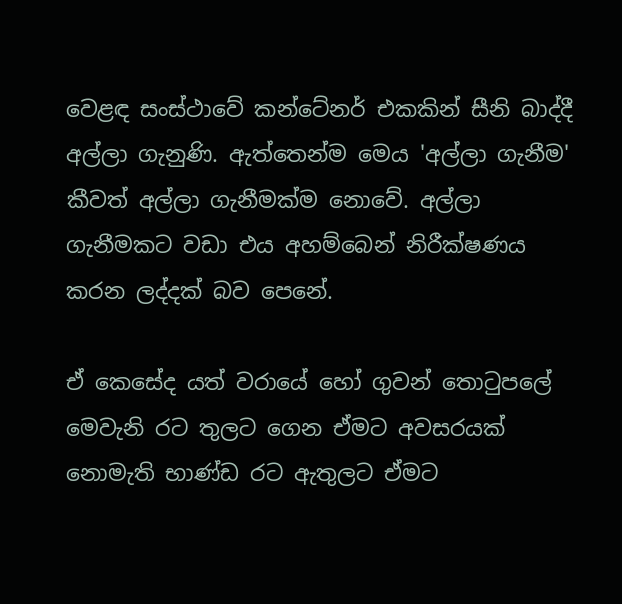වෙළඳ සංස්ථාවේ කන්ටේනර් එකකින් සීනි බාද්දී අල්ලා ගැනුණි. ඇත්තෙන්ම මෙය 'අල්ලා ගැනීම' කීවත් අල්ලා ගැනීමක්ම නොවේ. අල්ලා ගැනීමකට වඩා එය අහම්බෙන් නිරීක්ෂණය කරන ලද්දක් බව පෙනේ.

ඒ කෙසේද යත් වරායේ හෝ ගුවන් තොටුපලේ මෙවැනි රට තුලට ගෙන ඒමට අවසරයක් නොමැති භාණ්ඩ රට ඇතුලට ඒමට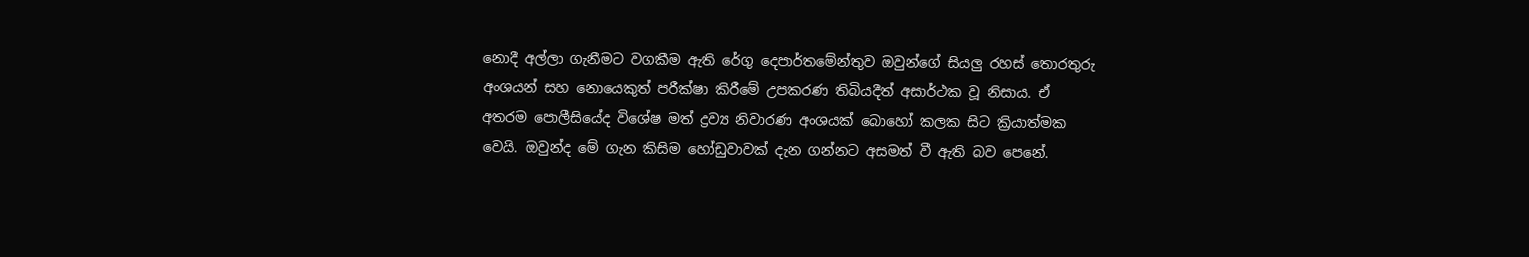නොදී අල්ලා ගැනීමට වගකීම ඇති රේගු දෙපාර්තමේන්තුව ඔවුන්ගේ සියලු රහස් තොරතුරු අංශයන් සහ නොයෙකුත් පරීක්ෂා කිරීමේ උපකරණ තිබියදීත් අසාර්ථක වූ නිසාය. ඒ අතරම පොලීසියේද විශේෂ මත් ද්‍රව්‍ය නිවාරණ අංශයක් බොහෝ කලක සිට ක්‍රියාත්මක වෙයි. ඔවුන්ද මේ ගැන කිසිම හෝඩුවාවක් දැන ගන්නට අසමත් වී ඇති බව පෙනේ.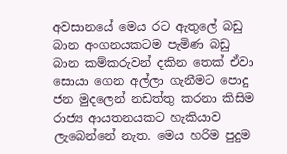අවසානයේ මෙය රට ඇතුලේ බඩු බාන අංගනයකටම පැමිණ බඩු බාන කම්කරුවන් දකින තෙක් ඒවා සොයා ගෙන අල්ලා ගැනීමට පොදු ජන මුදලෙන් නඩත්තු කරනා කිසිම රාජ්‍ය ආයතනයකට හැකියාව ලැබෙන්නේ නැත. මෙය හරිම පුදුම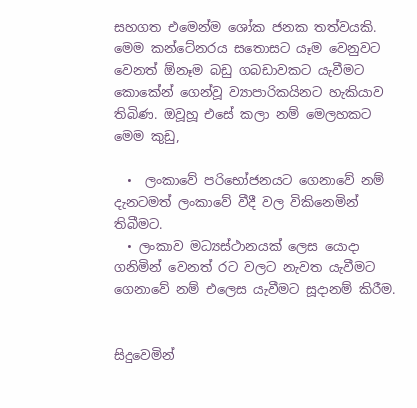සහගත එමෙන්ම ශෝක ජනක තත්වයකි. මෙම කන්ටේනරය සතොසට යෑම වෙනුවට වෙනත් ඕනෑම බඩු ගබඩාවකට යැවීමට කොකේන් ගෙන්වූ ව්‍යාපාරිකයිනට හැකියාව තිබිණ. ඔවූහූ එසේ කලා නම් මෙලහකට මෙම කුඩු,

  •  ලංකාවේ පරිභෝජනයට ගෙනාවේ නම් දැනටමත් ලංකාවේ වීදී වල විකිනෙමින් තිබීමට.
  • ලංකාව මධ්‍යස්ථානයක් ලෙස යොදා ගනිමින් වෙනත් රට වලට නැවත යැවීමට ගෙනාවේ නම් එලෙස යැවීමට සූදානම් කිරීම.


සිදුවෙමින්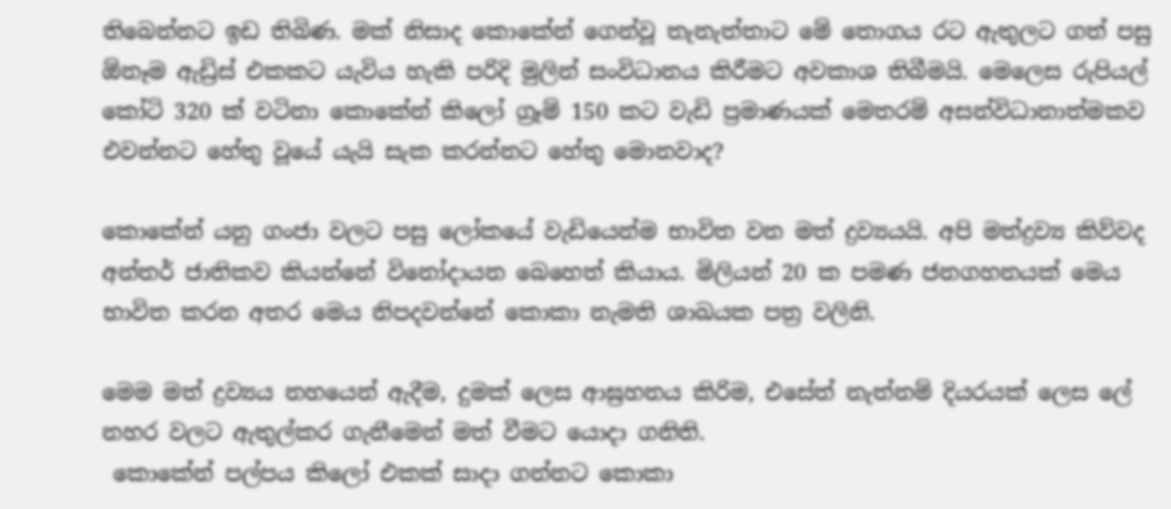තිබෙන්නට ඉඩ තිබිණ. මක් නිසාද කොකේන් ගෙන්වූ තැනැත්තාට මේ තොගය රට ඇතුලට ගත් පසු ඕනෑම ඇඩ්‍රිස් එකකට යැවිය හැකි පරිදි මුලින් සංවිධානය කිරීමට අවකාශ තිබීමයි. මෙලෙස රුපියල් කෝටි 320 ක් වටිනා කොකේන් කිලෝ ග්‍රෑම් 150 කට වැඩි ප්‍රමාණයක් මෙතරම් අසන්විධානාත්මකව එවන්නට හේතු වූයේ යැයි සැක කරන්නට හේතු මොනවාද?

කොකේන් යනු ගංජා වලට පසු ලෝකයේ වැඩියෙන්ම භාවිත වන මත් ද්‍රව්‍යයයි. අපි මත්ද්‍රව්‍ය කිව්වද අන්තර් ජාතිකව කියන්නේ විනෝදායන බෙහෙත් කියාය. මිලියන් 20 ක පමණ ජනගහනයක් මෙය භාවිත කරන අතර මෙය නිපදවන්නේ කොකා නැමති ශාඛයක පත්‍ර වලිනි.

මෙම මත් ද්‍රව්‍යය නහයෙන් ඇදීම, දුමක් ලෙස ආඝ්‍රහනය කිරිම, එසේත් නැත්නම් දියරයක් ලෙස ලේ නහර වලට ඇතුල්කර ගැනීමෙන් මත් වීමට යොදා ගනිති.
 කොකේන් පල්පය කිලෝ එකක් සාදා ගන්නට කොකා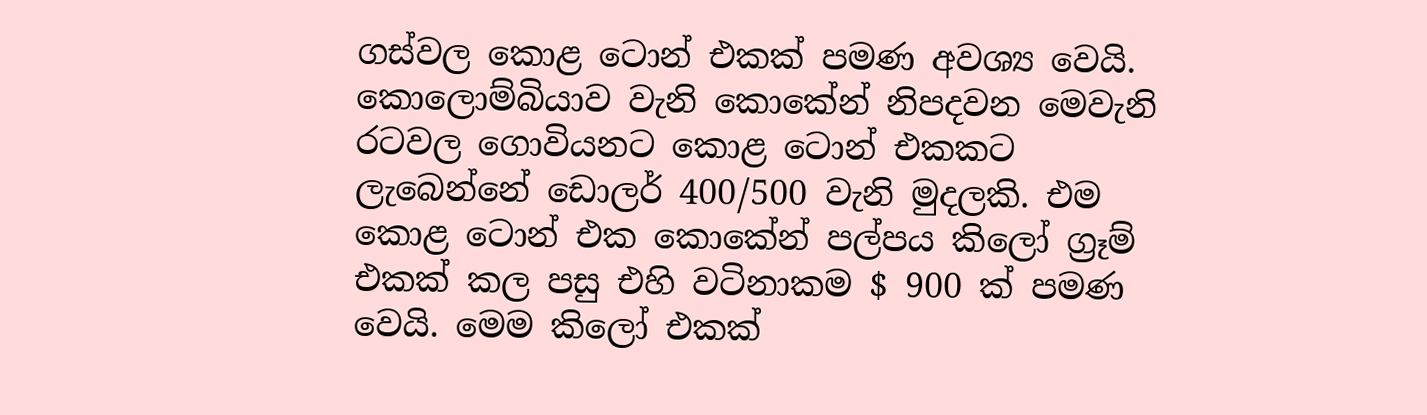ගස්වල කොළ ටොන් එකක් පමණ අවශ්‍ය වෙයි. කොලොම්බියාව වැනි කොකේන් නිපදවන මෙවැනි රටවල ගොවියනට කොළ ටොන් එකකට ලැබෙන්නේ ඩොලර් 400/500 වැනි මුදලකි. එම කොළ ටොන් එක කොකේන් පල්පය කිලෝ ග්‍රෑම් එකක් කල පසු එහි වටිනාකම $ 900 ක් පමණ වෙයි. මෙම කිලෝ එකක්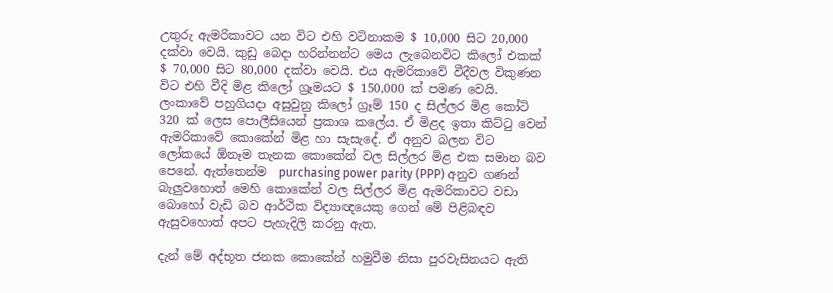උතුරු ඇමරිකාවට යන විට එහි වටිනාකම $ 10,000 සිට 20,000 දක්වා වෙයි. කුඩු බෙදා හරින්නන්ට මෙය ලැබෙනවිට කිලෝ එකක් $ 70,000 සිට 80,000 දක්වා වෙයි. එය ඇමරිකාවේ වීදීවල විකුණන විට එහි වීදි මිළ කිලෝ ග්‍රෑමයට $ 150,000 ක් පමණ වෙයි. ලංකාවේ පහුගියදා අසුවුනු කිලෝ ග්‍රෑම් 150 ද සිල්ලර මිළ කෝටි 320 ක් ලෙස පොලීසියෙන් ප්‍රකාශ කලේය. ඒ මිළද ඉතා කිට්ටු වෙන් ඇමරිකාවේ කොකේන් මිළ හා සැසැදේ. ඒ අනුව බලන විට ලෝකයේ ඕනෑම තැනක කොකේන් වල සිල්ලර මිළ එක සමාන බව පෙනේ. ඇත්තෙන්ම  purchasing power parity (PPP) අනුව ගණන් බැලුවහොත් මෙහි කොකේන් වල සිල්ලර මිළ ඇමරිකාවට වඩා බොහෝ වැඩි බව ආර්ථික විද්‍යාඥයෙකු ගෙන් මේ පිළිබඳව ඇසුවහොත් අපට පැහැදිලි කරනු ඇත.

දැන් මේ අද්භූත ජනක කොකේන් හමුවීම නිසා පුරවැසිනයට ඇති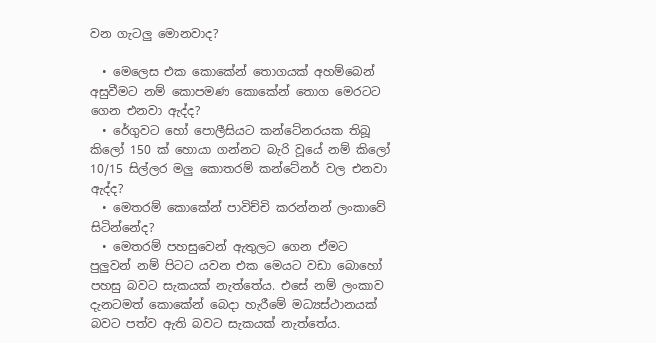වන ගැටලු මොනවාද?

  • මෙලෙස එක කොකේන් තොගයක් අහම්බෙන් අසුවීමට නම් කොපමණ කොකේන් තොග මෙරටට ගෙන එනවා ඇද්ද?
  • රේගුවට හෝ පොලීසියට කන්ටේනරයක තිබූ කිලෝ 150 ක් හොයා ගන්නට බැරි වූයේ නම් කිලෝ 10/15 සිල්ලර මලු කොතරම් කන්ටේනර් වල එනවා ඇද්ද?
  • මෙතරම් කොකේන් පාවිච්චි කරන්නන් ලංකාවේ සිටින්නේද?
  • මෙතරම් පහසුවෙන් ඇතුලට ගෙන ඒමට පුලුවන් නම් පිටට යවන එක මෙයට වඩා බොහෝ පහසු බවට සැකයක් නැත්තේය. එසේ නම් ලංකාව දැනටමත් කොකේන් බෙදා හැරීමේ මධ්‍යස්ථානයක් බවට පත්ව ඇති බවට සැකයක් නැත්තේය.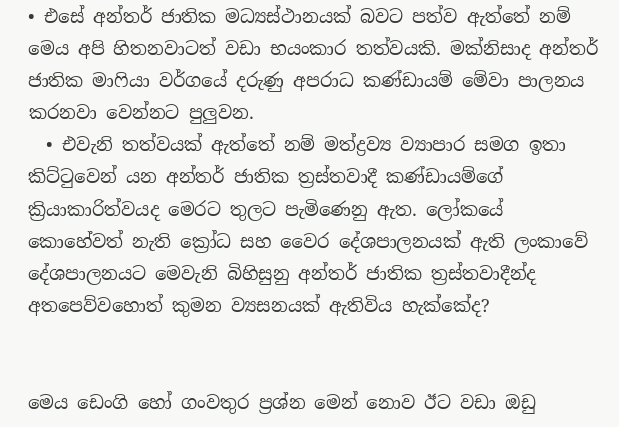• එසේ අන්තර් ජාතික මධ්‍යස්ථානයක් බවට පත්ව ඇත්තේ නම් මෙය අපි හිතනවාටත් වඩා භයංකාර තත්වයකි. මක්නිසාද අන්තර් ජාතික මාෆියා වර්ගයේ දරුණු අපරාධ කණ්ඩායම් මේවා පාලනය කරනවා වෙන්නට පුලුවන.
  • එවැනි තත්වයක් ඇත්තේ නම් මත්ද්‍රව්‍ය ව්‍යාපාර සමග ඉතා කිට්ටුවෙන් යන අන්තර් ජාතික ත්‍රස්තවාදී කණ්ඩායම්ගේ ක්‍රියාකාරිත්වයද මෙරට තුලට පැමිණෙනු ඇත. ලෝකයේ කොහේවත් නැති ක්‍රෝධ සහ වෛර දේශපාලනයක් ඇති ලංකාවේ දේශපාලනයට මෙවැනි බිහිසුනු අන්තර් ජාතික ත්‍රස්තවාදීන්ද අතපෙව්වහොත් කුමන ව්‍යසනයක් ඇතිවිය හැක්කේද?


මෙය ඩෙංගි හෝ ගංවතුර ප්‍රශ්න මෙන් නොව ඊට වඩා ඔඩු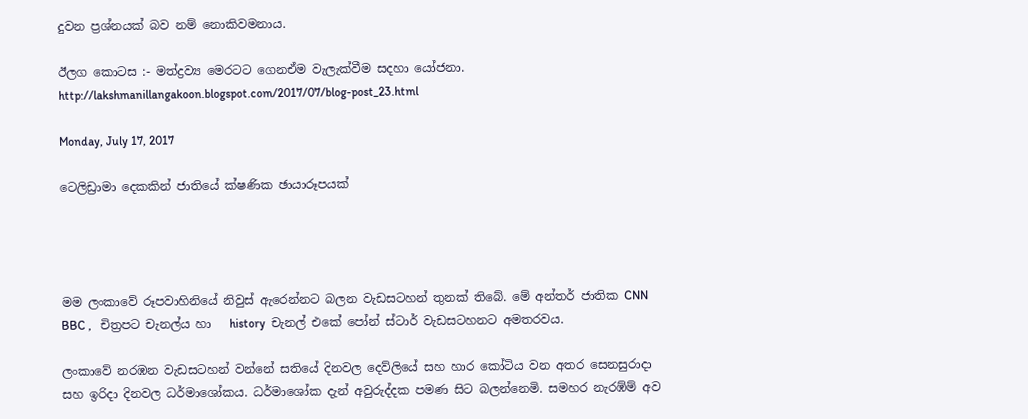දුවන ප්‍රශ්නයක් බව නම් නොකිවමනාය.

ඊලග කොටස :- මත්ද්‍රව්‍ය මෙරටට ගෙනඒම වැලැක්වීම සදහා යෝජනා.
http://lakshmanillangakoon.blogspot.com/2017/07/blog-post_23.html

Monday, July 17, 2017

ටෙලිඩ්‍රාමා දෙකකින් ජාතියේ ක්ෂණික ඡායාරූපයක්




මම ලංකාවේ රූපවාහිනියේ නිවුස් ඇරෙන්නට බලන වැඩසටහන් තුනක් තිබේ. මේ අන්තර් ජාතික CNN BBC ,   චිත්‍රපට චැනල්ය හා   history  චැනල් එකේ පෝන් ස්ටාර් වැඩසටහනට අමතරවය.

ලංකාවේ නරඹන වැඩසටහන් වන්නේ සතියේ දිනවල දෙව්ලියේ සහ හාර කෝටිය වන අතර සෙනසුරාදා සහ ඉරිදා දිනවල ධර්මාශෝකය. ධර්මාශෝක දැන් අවුරුද්දක පමණ සිට බලන්නෙමි. සමහර නැරඹ්ම් අව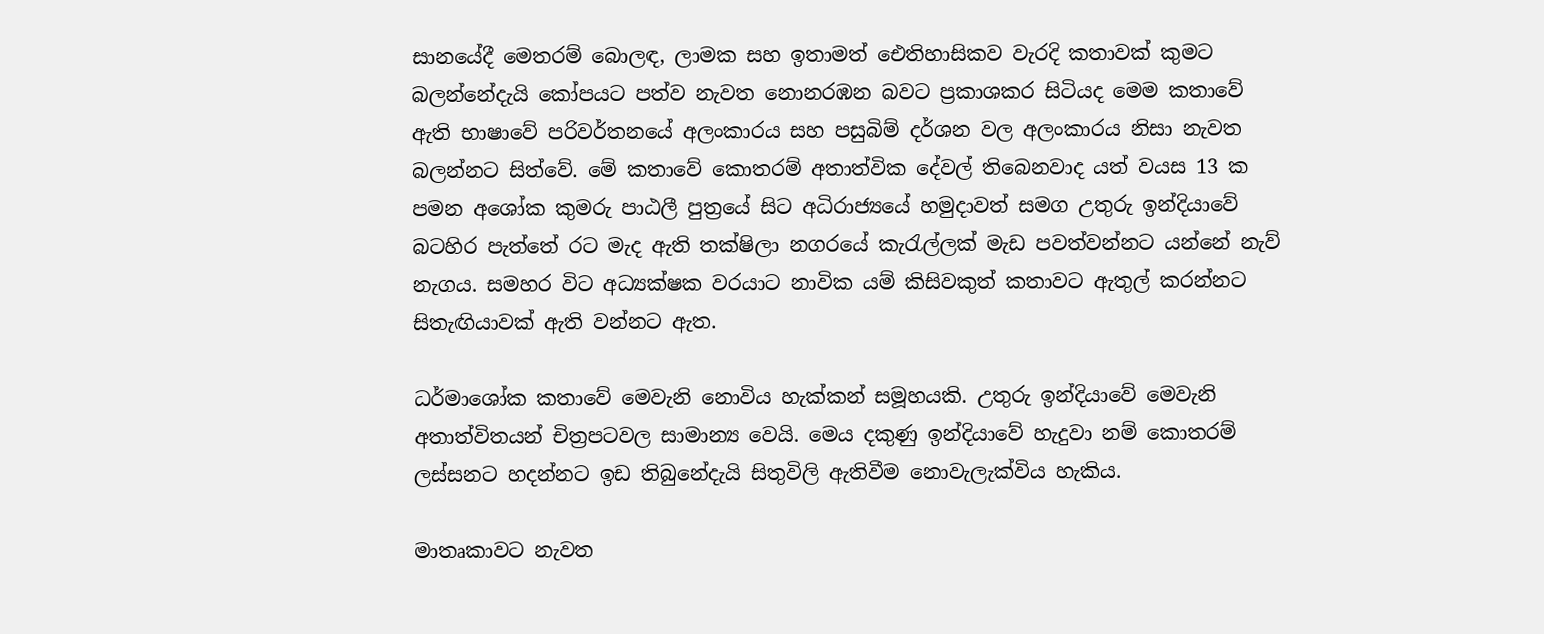සානයේදී මෙතරම් බොලඳ, ලාමක සහ ඉතාමත් ඓතිහාසිකව වැරදි කතාවක් කුමට බලන්නේදැයි කෝපයට පත්ව නැවත නොනරඹන බවට ප්‍රකාශකර සිටියද මෙම කතාවේ ඇති භාෂාවේ පරිවර්තනයේ අලංකාරය සහ පසුබිම් දර්ශන වල අලංකාරය නිසා නැවත බලන්නට සිත්වේ. මේ කතාවේ කොතරම් අතාත්වික දේවල් තිබෙනවාද යත් වයස 13 ක පමන අශෝක කුමරු පාඨලී පුත්‍රයේ සිට අධිරාජ්‍යයේ හමුදාවත් සමග උතුරු ඉන්දියාවේ බටහිර පැත්තේ රට මැද ඇති තක්ෂිලා නගරයේ කැරැල්ලක් මැඩ පවත්වන්නට යන්නේ නැව් නැගය. සමහර විට අධ්‍යක්ෂක වරයාට නාවික යම් කිසිවකුත් කතාවට ඇතුල් කරන්නට සිතැඟියාවක් ඇති වන්නට ඇත.

ධර්මාශෝක කතාවේ මෙවැනි නොවිය හැක්කන් සමූහයකි. උතුරු ඉන්දියාවේ මෙවැනි අතාත්විතයන් චිත්‍රපටවල සාමාන්‍ය වෙයි. මෙය දකුණු ඉන්දියාවේ හැදුවා නම් කොතරම් ලස්සනට හදන්නට ඉඩ තිබුනේදැයි සිතුවිලි ඇතිවීම නොවැලැක්විය හැකිය.

මාතෘකාවට නැවත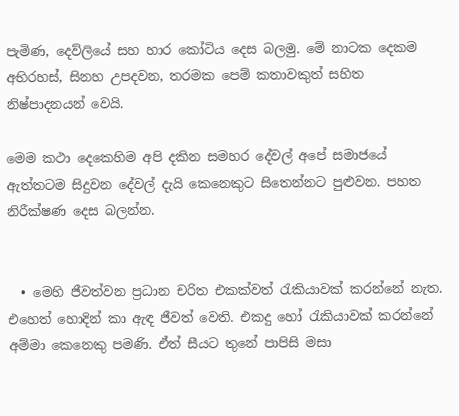පැමිණ, දෙව්ලියේ සහ හාර කෝටිය දෙස බලමු. මේ නාටක දෙකම අභිරහස්, සිනහ උපදවන, තරමක පෙම් කතාවකුත් සහිත නිෂ්පාදනයන් වෙයි.

මෙම කථා දෙකෙහිම අපි දකින සමහර දේවල් අපේ සමාජයේ ඇත්තටම සිදුවන දේවල් දැයි කෙනෙකුට සිතෙන්නට පුළුවන. පහත නිරීක්ෂණ දෙස බලන්න.


  • මෙහි ජීවත්වන ප්‍රධාන චරිත එකක්වත් රැකියාවක් කරන්නේ නැත. එහෙත් හොදින් කා ඇඳ ජීවත් වෙති. එකදු හෝ රැකියාවක් කරන්නේ අම්මා කෙනෙකු පමණි. ඒත් සීයට තුනේ පාපිසි මසා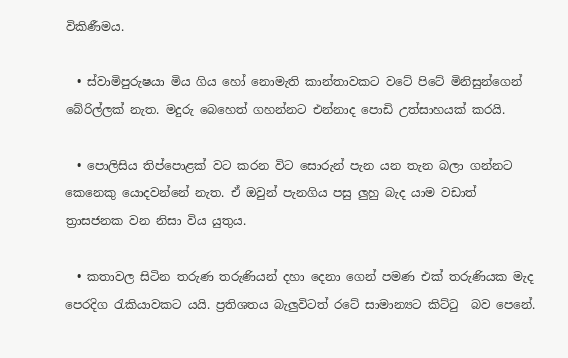විකිණීමය.

  • ස්වාමිපුරුෂයා මිය ගිය හෝ නොමැති කාන්තාවකට වටේ පිටේ මිනිසුන්ගෙන් බේරිල්ලක් නැත. මදුරු බෙහෙත් ගහන්නට එන්නාද පොඩි උත්සාහයක් කරයි.

  • පොලිසිය තිප්පොළක් වට කරන විට සොරුන් පැන යන තැන බලා ගන්නට කෙනෙකු යොදවන්නේ නැත. ඒ ඔවුන් පැනගිය පසු ලුහු බැද යාම වඩාත් ත්‍රාසජනක වන නිසා විය යුතුය.

  • කතාවල සිටින තරුණ තරුණියන් දහා දෙනා ගෙන් පමණ එක් තරුණියක මැද පෙරදිග රැකියාවකට යයි. ප්‍රතිශතය බැලුවිටත් රටේ සාමාන්‍යට කිට්ටු  බව පෙනේ.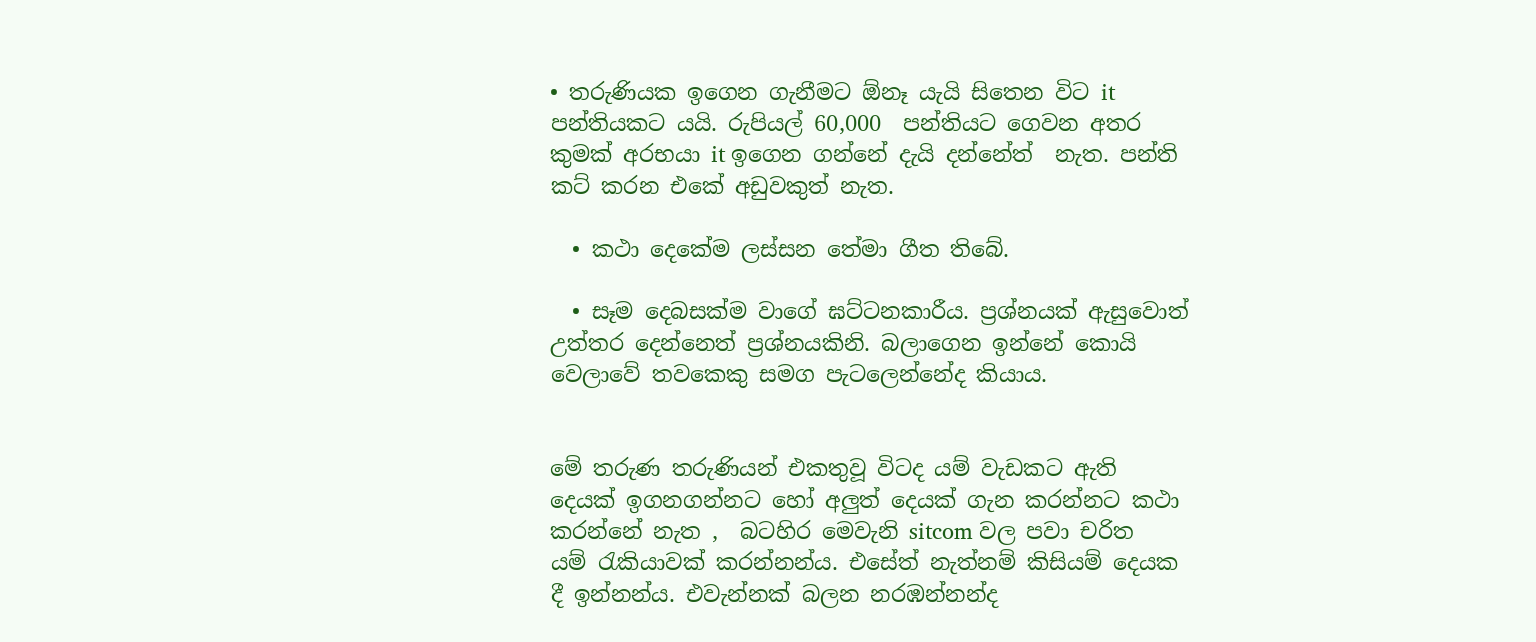• තරුණියක ඉගෙන ගැනීමට ඕනෑ යැයි සිතෙන විට it පන්තියකට යයි. රුපියල් 60,000  පන්තියට ගෙවන අතර කුමක් අරභයා it ඉගෙන ගන්නේ දැයි දන්නේත්  නැත. පන්ති කට් කරන එකේ අඩුවකුත් නැත.

  • කථා දෙකේම ලස්සන තේමා ගීත තිබේ.

  • සෑම දෙබසක්ම වාගේ ඝට්ටනකාරීය. ප්‍රශ්නයක් ඇසුවොත් උත්තර දෙන්නෙත් ප්‍රශ්නයකිනි. බලාගෙන ඉන්නේ කොයි වෙලාවේ තවකෙකු සමග පැටලෙන්නේද කියාය.


මේ තරුණ තරුණියන් එකතුවූ විටද යම් වැඩකට ඇති දෙයක් ඉගනගන්නට හෝ අලුත් දෙයක් ගැන කරන්නට කථා කරන්නේ නැත ,  බටහිර මෙවැනි sitcom වල පවා චරිත  යම් රැකියාවක් කරන්නන්ය. එසේත් නැත්නම් කිසියම් දෙයක දී ඉන්නන්ය. එවැන්නක් බලන නරඹන්නන්ද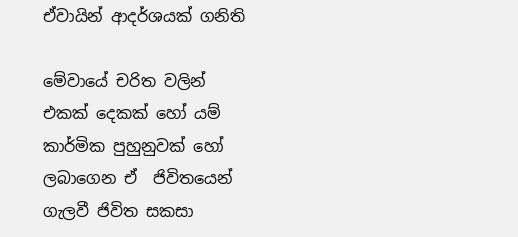ඒවායින් ආදර්ශයක් ගනිති

මේවායේ චරිත වලින් එකක් දෙකක් හෝ යම් කාර්මික පුහුනුවක් හෝ ලබාගෙන ඒ  ජිවිතයෙන් ගැලවී ජිවිත සකසා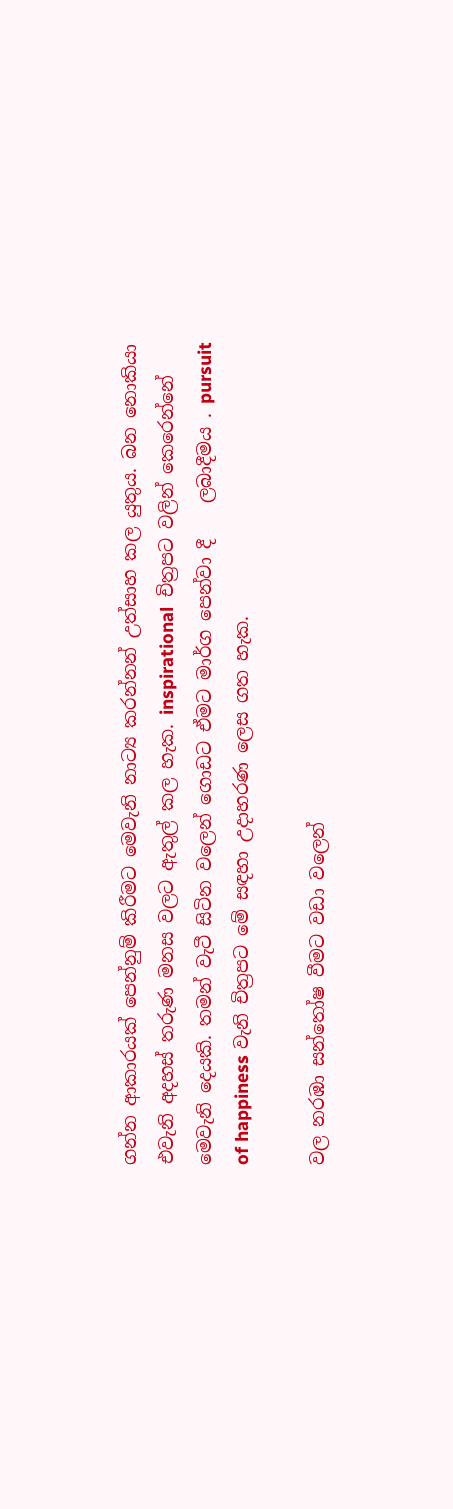ගන්න ආකාරයක් පෙන්නුම් කිරීමට මෙවැනි නාට්‍ය කරන්නන් උත්සාහ කල යුතුය. බන නොකියා එවැනි අදහස් තරුණ මනස වලට ඇතුල් කල හැක. inspirational  චිත්‍රපට වලින් කෙරෙන්නේ මෙවැනි දෙයකි. තමන් වැටී සිටින වලෙන් ගොඩට ඒමට මාර්ග පෙන්වා දී    ලබාදීමය . pursuit of happiness වැනි චිත්‍රපට මේ සඳහා උදාහරණ ලෙස ගත හැක.

වල නරඹා සන්තෝෂ වීමට වඩා වලෙන්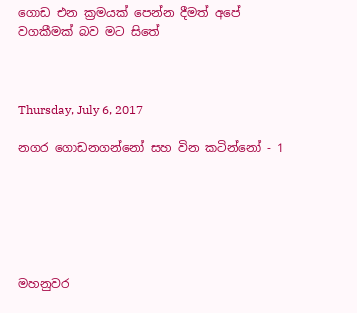ගොඩ එන ක්‍රමයක් පෙන්න දීමත් අපේ වගකීමක් බව මට සිතේ



Thursday, July 6, 2017

නගර ගොඩනගන්නෝ සහ වින කටින්නෝ - 1






මහනුවර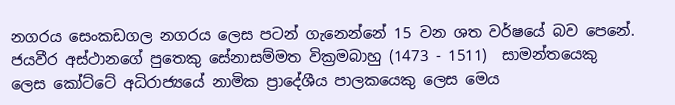නගරය සෙංකඩගල නගරය ලෙස පටන් ගැනෙන්නේ 15 වන ශත වර්ෂයේ බව පෙනේ. ජයවීර අස්ථානගේ පුතෙකු සේනාසම්මත වික්‍රමබාහු (1473 - 1511)  සාමන්තයෙකු ලෙස කෝට්ටේ අධිරාජ්‍යයේ නාමික ප්‍රාදේශීය පාලකයෙකු ලෙස මෙය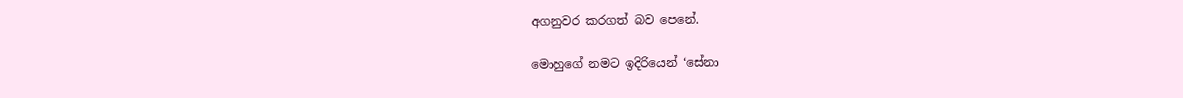අගනුවර කරගත් බව පෙනේ.

මොහුගේ නමට ඉදිරියෙන් ‘සේනා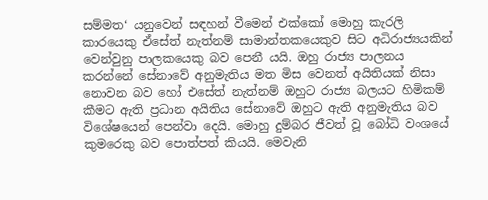සම්මත‘ යනුවෙන් සඳහන් වීමෙන් එක්කෝ මොහු කැරලි කාරයෙකු ඒසේත් නැත්නම් සාමාන්තකයෙකුව සිට අධිරාජ්‍යයකින් වෙන්වුනු පාලකයෙකු බව පෙනී යයි. ඔහු රාජ්‍ය පාලනය කරන්නේ සේනාවේ අනුමැතිය මත මිස වෙනත් අයිතියක් නිසා නොවන බව හෝ එසේත් නැත්නම් ඔහුට රාජ්‍ය බලයට හිමිකම් කීමට ඇති ප්‍රධාන අයිතිය සේනාවේ ඔහුට ඇති අනුමැතිය බව විශේෂයෙන් පෙන්වා දෙයි. මොහු දුම්බර ජීවත් වූ බෝධි වංශයේ කුමරෙකු බව පොත්පත් කියයි. මෙවැනි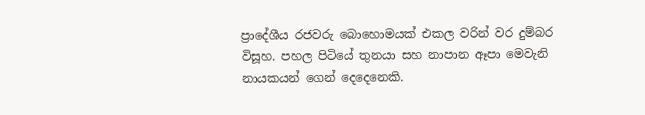ප්‍රාදේශීය රජවරු බොහොමයක් එකල වරින් වර දුම්බර විසූහ. පහල පිටියේ තුනයා සහ නාපාන ඈපා මෙවැනි නායකයන් ගෙන් දෙදෙනෙකි.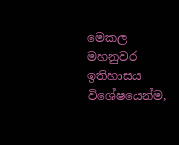මෙකල මහනුවර ඉතිහාසය විශේෂයෙන්ම,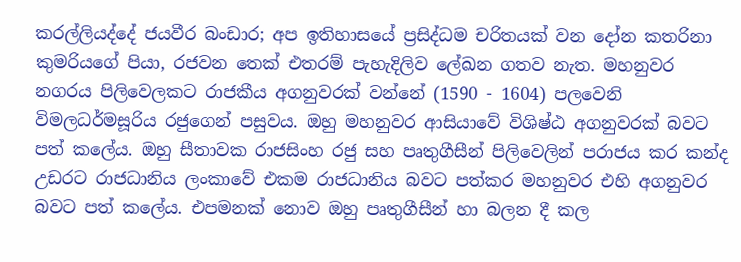කරල්ලියද්දේ ජයවීර බංඩාර; අප ඉතිහාසයේ ප්‍රසිද්ධම චරිතයක් වන දෝන කතරිනා කුමරියගේ පියා, රජවන තෙක් එතරම් පැහැදිලිව ලේඛන ගතව නැත. මහනුවර නගරය පිලිවෙලකට රාජකීය අගනුවරක් වන්නේ (1590 - 1604) පලවෙනි විමලධර්මසූරිය රජුගෙන් පසුවය. ඔහු මහනුවර ආසියාවේ විශිෂ්ඨ අගනුවරක් බවට පත් කලේය. ඔහු සීතාවක රාජසිංහ රජු සහ පෘතුගීසීන් පිලිවෙලින් පරාජය කර කන්ද උඩරට රාජධානිය ලංකාවේ එකම රාජධානිය බවට පත්කර මහනුවර එහි අගනුවර බවට පත් කලේය. එපමනක් නොව ඔහු පෘතුගීසීන් හා බලන දී කල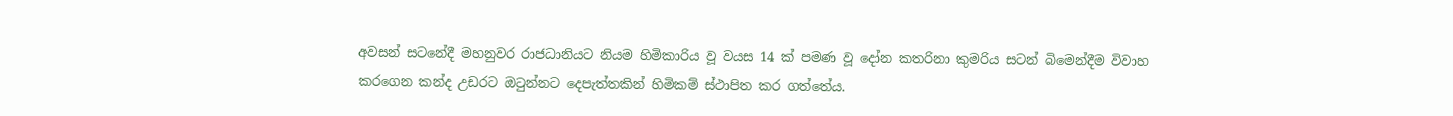අවසන් සටනේදී මහනුවර රාජධානියට නියම හිමිකාරිය වූ වයස 14 ක් පමණ වූ දෝන කතරිනා කුමරිය සටන් බිමෙන්දීම විවාහ කරගෙන කන්ද උඩරට ඔටුන්නට දෙපැත්තකින් හිමිකම් ස්ථාපිත කර ගත්තේය.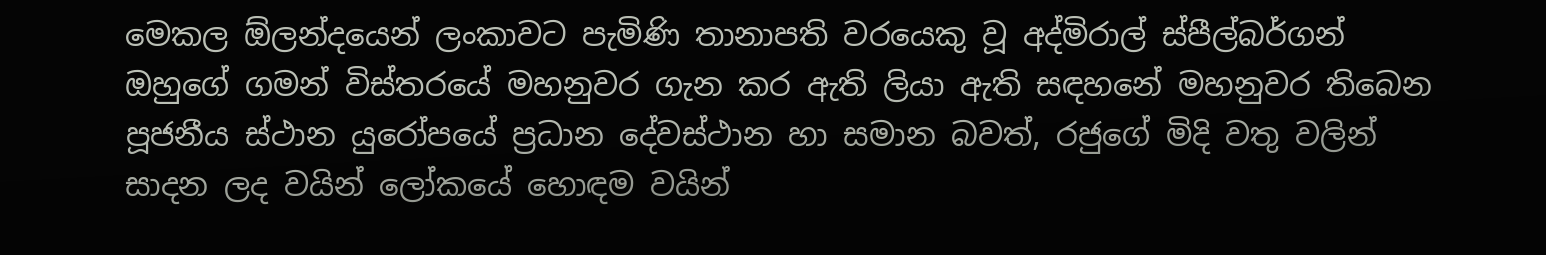මෙකල ඕලන්දයෙන් ලංකාවට පැමිණි තානාපති වරයෙකු වූ අද්මිරාල් ස්පීල්බර්ගන් ඔහුගේ ගමන් විස්තරයේ මහනුවර ගැන කර ඇති ලියා ඇති සඳහනේ මහනුවර තිබෙන පූජනීය ස්ථාන යුරෝපයේ ප්‍රධාන දේවස්ථාන හා සමාන බවත්, රජුගේ මිදි වතු වලින් සාදන ලද වයින් ලෝකයේ හොඳම වයින්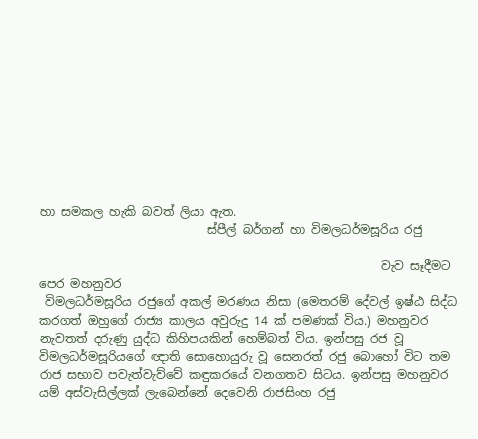හා සමකල හැකි බවත් ලියා ඇත.
                            ස්පීල් බර්ගන් හා විමලධර්මසූරිය රජු

                                                         වැව සෑදීමට පෙර මහනුවර
 විමලධර්මසූරිය රජුගේ අකල් මරණය නිසා (මෙතරම් දේවල් ඉෂ්ඨ සිද්ධ කරගත් ඔහුගේ රාජ්‍ය කාලය අවුරුදු 14 ක් පමණක් විය.) මහනුවර නැවතත් දරුණු යුද්ධ කිහිපයකින් හෙම්බත් විය. ඉන්පසු රජ වූ විමලධර්මසූරියගේ ඥාති සොහොයුරු වූ සෙනරත් රජු බොහෝ විට තම රාජ සභාව පවැත්වැව්වේ කඳුකරයේ වනගතව සිටය. ඉන්පසු මහනුවර යම් අස්වැසිල්ලක් ලැබෙන්නේ දෙවෙනි රාජසිංහ රජු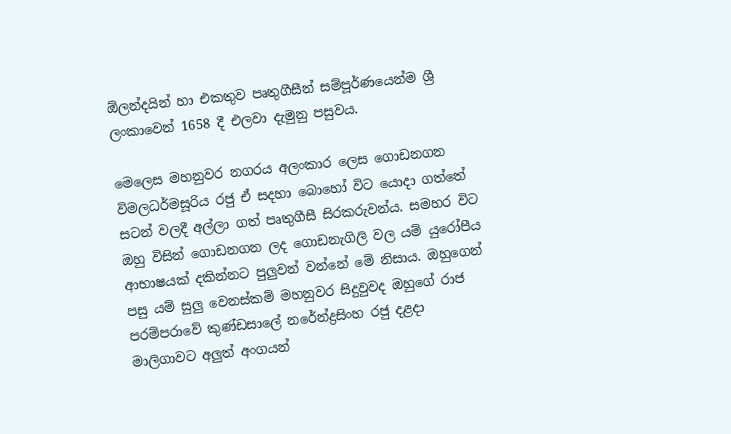ඕලන්දයින් හා එකතුව පෘතුගීසීන් සම්පූර්ණයෙන්ම ශ්‍රී ලංකාවෙන් 1658 දී එලවා දැමුනු පසුවය.

මෙලෙස මහනුවර නගරය අලංකාර ලෙස ගොඩනගන විමලධර්මසූරිය රජු ඒ සදහා බොහෝ විට යොදා ගත්තේ සටන් වලදී අල්ලා ගත් පෘතුගීසී සිරකරුවන්ය. සමහර විට ඔහු විසින් ගොඩනගන ලද ගොඩනැගිලි වල යම් යුරෝපීය ආභාෂයක් දකින්නට පුලුවන් වන්නේ මේ නිසාය. ඔහුගෙන් පසු යම් සුලු වෙනස්කම් මහනුවර සිදුවුවද ඔහුගේ රාජ පරම්පරාවේ කුණ්ඩසාලේ නරේන්ද්‍රසිංහ රජු දළදා මාලිගාවට අලුත් අංගයන්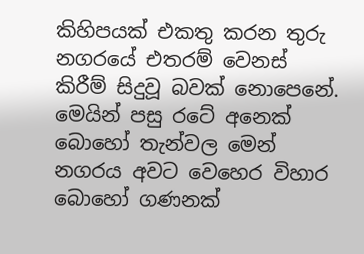කිහිපයක් එකතු කරන තුරු නගරයේ එතරම් වෙනස් කිරීම් සිදුවූ බවක් නොපෙනේ. මෙයින් පසු රටේ අනෙක් බොහෝ තැන්වල මෙන් නගරය අවට වෙහෙර විහාර බොහෝ ගණනක්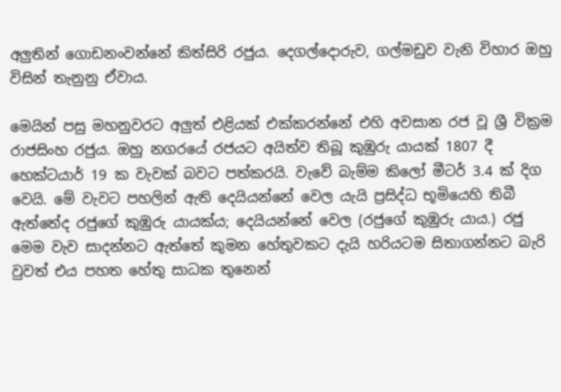අලුතින් ගොඩනංවන්නේ කිත්සිරි රජුය. දෙගල්දොරුව, ගල්මඩුව වැනි විහාර ඔහු විසින් තැනුනු ඒවාය.

මෙයින් පසු මහනුවරට අලුත් එළියක් එක්කරන්නේ එහි අවසාන රජ වූ ශ්‍රී වික්‍රම රාජසිංහ රජුය. ඔහු නගරයේ රජයට අයිත්ව තිබූ කුඹුරු යායක් 1807 දී හෙක්ටයාර් 19 ක වැවක් බවට පත්කරයි. වැවේ බැම්ම කිලෝ මීටර් 3.4 ක් දිග වෙයි. මේ වැවට පහලින් ඇති දෙයියන්නේ වෙල යැයි ප්‍රසිද්ධ භූමියෙහි තිබී ඇත්තේද රජුගේ කුඹුරු යායක්ය; දෙයියන්නේ වෙල (රජුගේ කුඹුරු යාය.) රජු මෙම වැව සාදන්නට ඇත්තේ කුමන හේතුවකට දැයි හරියටම සිතාගන්නට බැරි වුවත් එය පහත හේතු සාධක තුනෙන්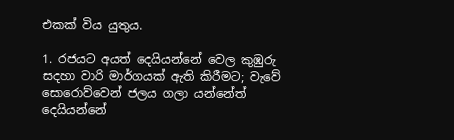එකක් විය යුතුය.

1. රජයට අයත් දෙයියන්නේ වෙල කුඹුරු සදහා වාරි මාර්ගයක් ඇති කිරීමට; වැවේ සොරොව්වෙන් ජලය ගලා යන්නේත් දෙයියන්නේ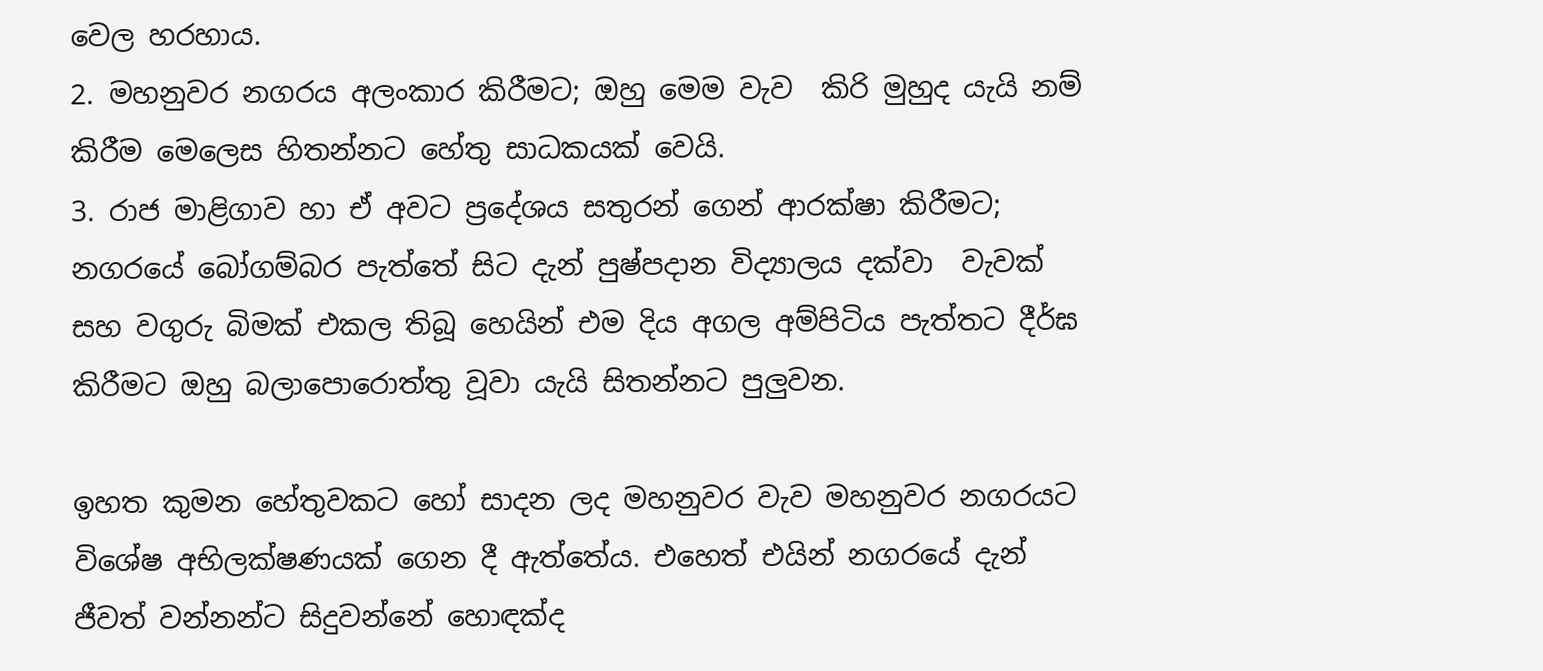වෙල හරහාය.
2. මහනුවර නගරය අලංකාර කිරීමට; ඔහු මෙම වැව  කිරි මුහුද යැයි නම් කිරීම මෙලෙස හිතන්නට හේතු සාධකයක් වෙයි.
3. රාජ මාළිගාව හා ඒ අවට ප්‍රදේශය සතුරන් ගෙන් ආරක්ෂා කිරීමට; නගරයේ බෝගම්බර පැත්තේ සිට දැන් පුෂ්පදාන විද්‍යාලය දක්වා  වැවක් සහ වගුරු බිමක් එකල තිබූ හෙයින් එම දිය අගල අම්පිටිය පැත්තට දීර්ඝ කිරීමට ඔහු බලාපොරොත්තු වූවා යැයි සිතන්නට පුලුවන.

ඉහත කුමන හේතුවකට හෝ සාදන ලද මහනුවර වැව මහනුවර නගරයට විශේෂ අභිලක්ෂණයක් ගෙන දී ඇත්තේය. එහෙත් එයින් නගරයේ දැන් ජීවත් වන්නන්ට සිදුවන්නේ හොඳක්ද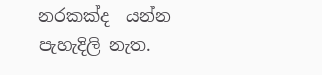නරකක්ද  යන්න පැහැදිලි නැත.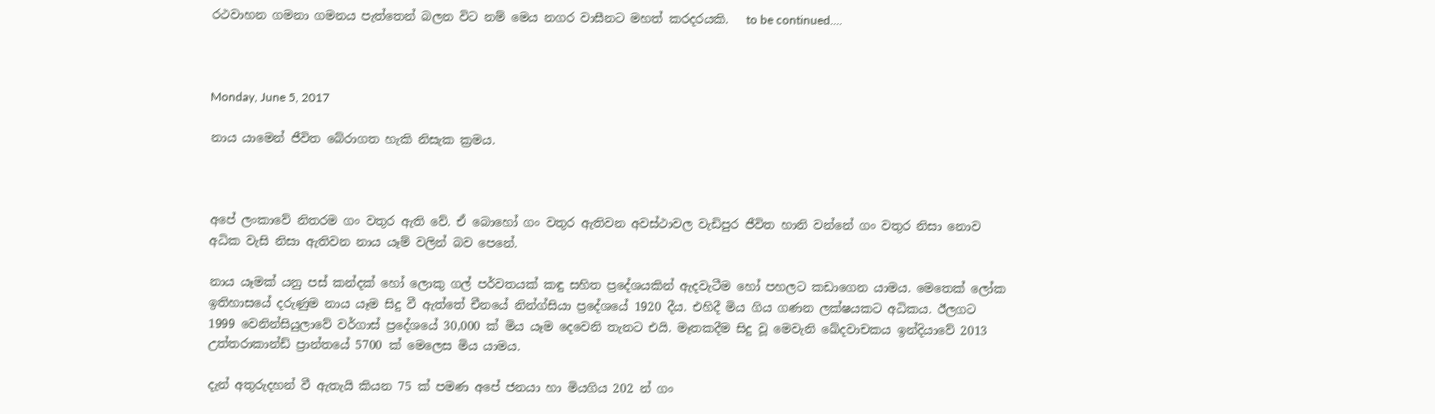රථවාහන ගමනා ගමනය පැත්තෙන් බලන විට නම් මෙය නගර වාසීනට මහත් කරදරයකි.   to be continued....



Monday, June 5, 2017

නාය යාමෙන් ජීවිත බේරාගත හැකි නිසැක ක්‍රමය.



අපේ ලංකාවේ නිතරම ගං වතුර ඇති වේ. ඒ බොහෝ ගං වතුර ඇතිවන අවස්ථාවල වැඩිපුර ජීවිත හානි වන්නේ ගං වතුර නිසා නොව අධික වැසි නිසා ඇතිවන නාය යෑම් වලින් බව පෙනේ.

නාය යෑමක් යනු පස් කන්දක් හෝ ලොකු ගල් පර්වතයක් කඳු සහිත ප්‍රදේශයකින් ඇදවැටීම හෝ පහලට කඩාගෙන යාමය. මෙතෙක් ලෝක ඉතිහාසයේ දරුණුම නාය යෑම සිදු වී ඇත්තේ චීනයේ නින්ග්සියා ප්‍රදේශයේ 1920 දීය. එහිදී මිය ගිය ගණන ලක්ෂයකට අධිකය. ඊලගට 1999 වෙනින්සියුලාවේ වර්ගාස් ප්‍රදේශයේ 30,000 ක් මිය යෑම දෙවෙනි තැනට එයි. මෑතකදීම සිදු වූ මෙවැනි ඛේදවාචකය ඉන්දියාවේ 2013 උත්තරාකාන්ඩ් ප්‍රාන්තයේ 5700 ක් මෙලෙස මිය යාමය.

දැන් අතුරුදහන් වී ඇතැයි කියන 75 ක් පමණ අපේ ජනයා හා මියගිය 202 න් ගං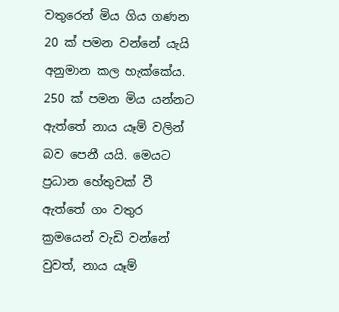වතුරෙන් මිය ගිය ගණන 20 ක් පමන වන්නේ යැයි අනුමාන කල හැක්කේය. 250 ක් පමන මිය යන්නට ඇත්තේ නාය යෑම් වලින් බව පෙනී යයි. මෙයට ප්‍රධාන හේතුවක් වී ඇත්තේ ගං වතුර ක්‍රමයෙන් වැඩි වන්නේ වුවත්, නාය යෑම්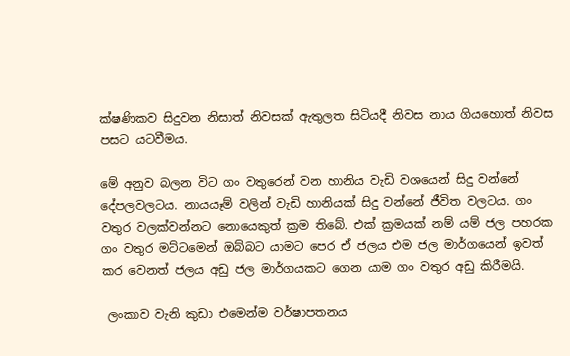ක්ෂණිකව සිදුවන නිසාත් නිවසක් ඇතුලත සිටියදී නිවස නාය ගියහොත් නිවස පසට යටවීමය.

මේ අනුව බලන විට ගං වතුරෙන් වන හානිය වැඩි වශයෙන් සිදු වන්නේ දේපලවලටය. නායයෑම් වලින් වැඩි හානියක් සිදු වන්නේ ජීවිත වලටය. ගං වතුර වලක්වන්නට නොයෙකුත් ක්‍රම තිබේ. එක් ක්‍රමයක් නම් යම් ජල පහරක ගං වතුර මට්ටමෙන් ඔබ්බට යාමට පෙර ඒ ජලය එම ජල මාර්ගයෙන් ඉවත් කර වෙනත් ජලය අඩු ජල මාර්ගයකට ගෙන යාම ගං වතුර අඩු කිරීමයි.

 ලංකාව වැනි කුඩා එමෙන්ම වර්ෂාපතනය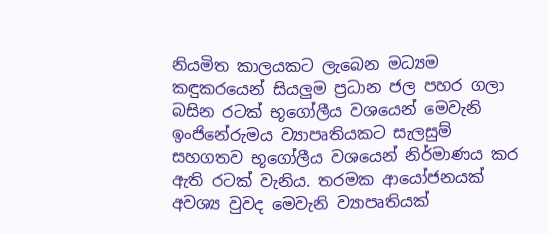නියමිත කාලයකට ලැබෙන මධ්‍යම කඳුකරයෙන් සියලුම ප්‍රධාන ජල පහර ගලා බසින රටක් භූගෝලීය වශයෙන් මෙවැනි ඉංජිනේරුමය ව්‍යාපෘතියකට සැලසුම් සහගතව භූගෝලීය වශයෙන් නිර්මාණය කර ඇති රටක් වැනිය. තරමක ආයෝජනයක් අවශ්‍ය වුවද මෙවැනි ව්‍යාපෘතියක්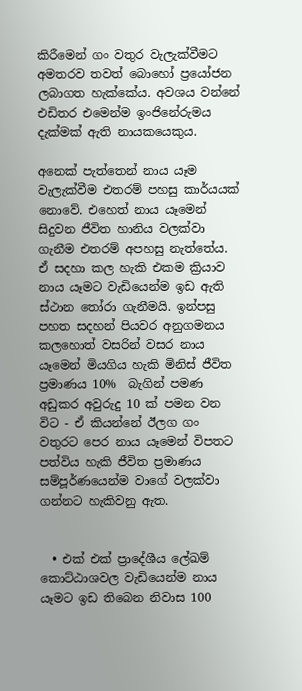කිරීමෙන් ගං වතුර වැලැක්වීමට අමතරව තවත් බොහෝ ප්‍රයෝජන ලබාගත හැක්කේය. අවශය වන්නේ එඩිතර එමෙන්ම ඉංජිනේරුමය දැක්මක් ඇති නායකයෙකුය.

අනෙක් පැත්තෙන් නාය යෑම වැලැක්වීම එතරම් පහසු කාර්යයක් නොවේ. එහෙත් නාය යෑමෙන් සිදුවන ජීවිත හානිය වලක්වා ගැනීම එතරම් අපහසු නැත්තේය. ඒ සදහා කල හැකි එකම ක්‍රියාව නාය යෑමට වැඩියෙන්ම ඉඩ ඇති ස්ථාන තෝරා ගැනීමයි. ඉන්පසු පහත සදහන් පියවර අනුගමනය කලහොත් වසරින් වසර නාය යෑමෙන් මියගිය හැකි මිනිස් ජීවිත ප්‍රමාණය 10%  බැගින් පමණ අඩුකර අවුරුදු 10 ක් පමන වන විට - ඒ කියන්නේ ඊලග ගං වතුරට පෙර නාය යෑමෙන් විපතට පත්විය හැකි ජීවිත ප්‍රමාණය සම්පූර්ණයෙන්ම වාගේ වලක්වා ගන්නට හැකිවනු ඇත.


  • එක් එක් ප්‍රාදේශීය ලේඛම් කොට්ඨාශවල වැඩියෙන්ම නාය යෑමට ඉඩ තිබෙන නිවාස 100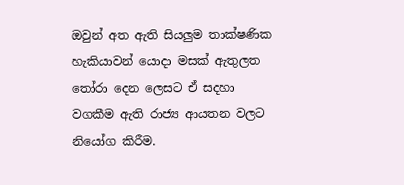ඔවුන් අත ඇති සියලුම තාක්ෂණික හැකියාවන් යොදා මසක් ඇතුලත තෝරා දෙන ලෙසට ඒ සදහා වගකීම ඇති රාජ්‍ය ආයතන වලට නියෝග කිරීම.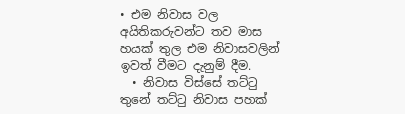• එම නිවාස වල අයිතිකරුවන්ට තව මාස හයක් තුල එම නිවාසවලින් ඉවත් වීමට දැනුම් දීම.
  • නිවාස විස්සේ තට්ටු තුනේ තට්ටු නිවාස පහක්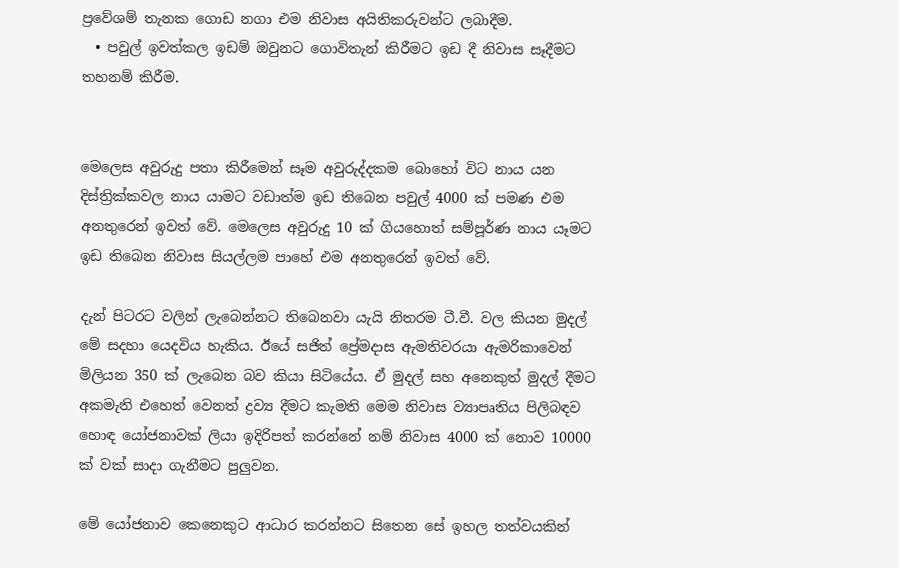ප්‍රවේශම් තැනක ගොඩ නගා එම නිවාස අයිතිකරුවන්ට ලබාදීම.
  • පවුල් ඉවත්කල ඉඩම් ඔවුනට ගොවිතැන් කිරීමට ඉඩ දී නිවාස සෑදීමට තහනම් කිරීම.


මෙලෙස අවුරුදු පතා කිරීමෙන් සෑම අවුරුද්දකම බොහෝ විට නාය යන දිස්ත්‍රික්කවල නාය යාමට වඩාත්ම ඉඩ තිබෙන පවුල් 4000 ක් පමණ එම අනතුරෙන් ඉවත් වේ. මෙලෙස අවුරුදු 10 ක් ගියහොත් සම්පූර්ණ නාය යෑමට ඉඩ තිබෙන නිවාස සියල්ලම පාහේ එම අනතුරෙන් ඉවත් වේ.

දැන් පිටරට වලින් ලැබෙන්නට තිබෙනවා යැයි නිතරම ටී.වී. වල කියන මුදල් මේ සදහා යෙදවිය හැකිය. ඊයේ සජිත් ප්‍රේමදාස ඇමතිවරයා ඇමරිකාවෙන් මිලියන 350 ක් ලැබෙන බව කියා සිටියේය. ඒ මුදල් සහ අනෙකුත් මුදල් දීමට අකමැති එහෙත් වෙනත් ද්‍රව්‍ය දීමට කැමති මෙම නිවාස ව්‍යාපෘතිය පිලිබඳව හොඳ යෝජනාවක් ලියා ඉදිරිපත් කරන්නේ නම් නිවාස 4000 ක් නොව 10000 ක් වක් සාදා ගැනීමට පුලුවන.

මේ යෝජනාව කෙනෙකුට ආධාර කරන්නට සිතෙන සේ ඉහල තත්වයකින්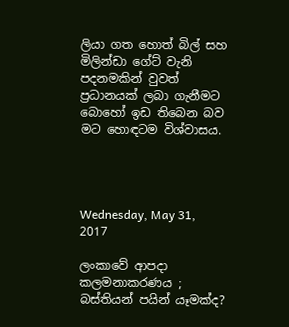ලියා ගත හොත් බිල් සහ මිලින්ඩා ගේට් වැනි පදනමකින් වුවත් ප්‍රධානයක් ලබා ගැනීමට බොහෝ ඉඩ තිබෙන බව මට හොඳටම විශ්වාසය.




Wednesday, May 31, 2017

ලංකාවේ ආපදා කලමනාකරණය ; බස්තියන් පයින් යෑමක්ද?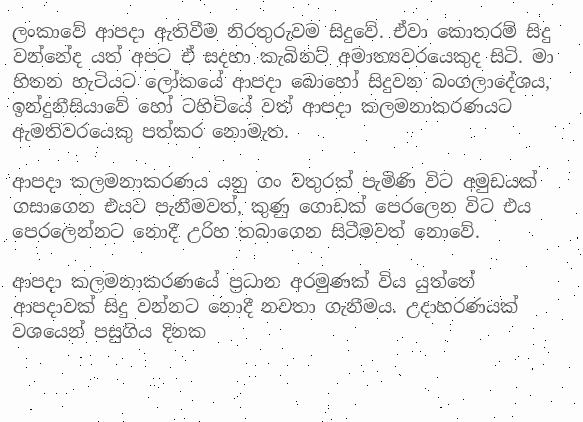ලංකාවේ ආපදා ඇතිවීම නිරතුරුවම සිදුවේ. ඒවා කොතරම් සිදු වන්නේද යත් අපට ඒ සදහා කැබිනට් අමාත්‍යවරයෙකුද සිටි. මා හිතන හැටියට ලෝකයේ ආපදා බොහෝ සිදුවන බංගලාදේශය, ඉන්දුනීසියාවේ හෝ ටහිටියේ වත් ආපදා කලමනාකරණයට ඇමතිවරයෙකු පත්කර නොමැත.

ආපදා කලමනාකරණය යනු ගං වතුරක් පැමිණි විට අමුඩයක් ගසාගෙන එයට පැනීමවත්, කුණු ගොඩක් පෙරලෙන විට එය පෙරලෙන්නට නොදී උරිහ තබාගෙන සිටීමවත් නොවේ.

ආපදා කලමනාකරණයේ ප්‍රධාන අරමුණක් විය යුත්තේ ආපදාවක් සිදු වන්නට නොදී නවතා ගැනීමය. උදාහරණයක් වශයෙන් පසුගිය දිනක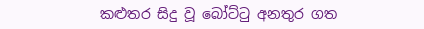කළුතර සිදු වූ බෝට්ටු අනතුර ගත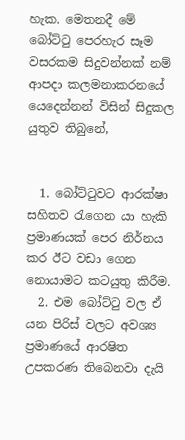හැක. මෙතනදී මේ බෝට්ටු පෙරහැර සෑම වසරකම සිදුවන්නක් නම් ආපදා කලමනාකරනයේ යෙදෙන්නන් විසින් සිදුකල යුතුව තිබුනේ,


  1. බෝට්ටුවට ආරක්ෂා සහිතව රැගෙන යා හැකි ප්‍රමාණයක් පෙර නිර්නය කර ඊට වඩා ගෙන නොයාමට කටයුතු කිරීම.
  2. එම බෝට්ටු වල ඒ යන පිරිස් වලට අවශ්‍ය ප්‍රමාණයේ ආරෂිත උපකරණ තිබෙනවා දැයි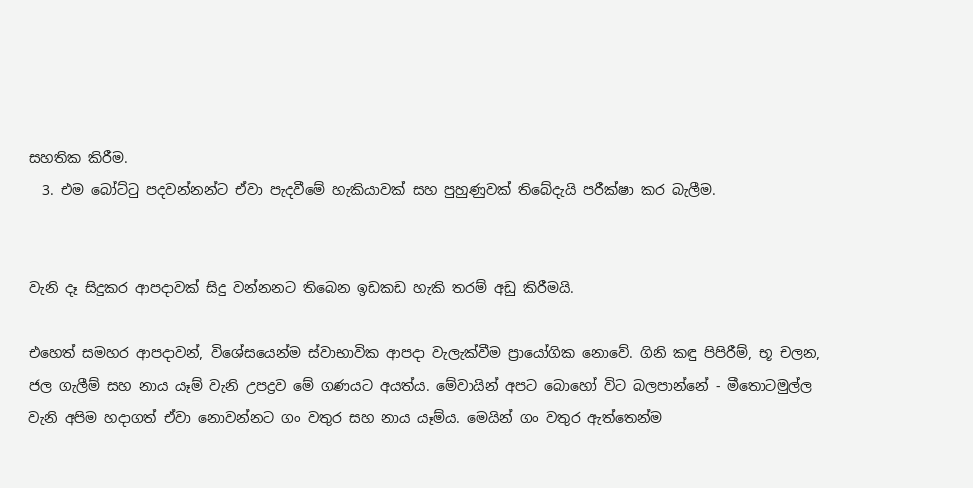සහතික කිරීම.
  3. එම බෝට්ටු පදවන්නන්ට ඒවා පැදවීමේ හැකියාවක් සහ පුහුණුවක් තිබේදැයි පරීක්ෂා කර බැලීම.


වැනි දෑ සිදුකර ආපදාවක් සිදු වන්නනට තිබෙන ඉඩකඩ හැකි තරම් අඩු කිරීමයි.

එහෙත් සමහර ආපදාවන්, විශේසයෙන්ම ස්වාභාවික ආපදා වැලැක්වීම ප්‍රායෝගික නොවේ. ගිනි කඳු පිපිරීම්, භූ චලන, ජල ගැලීම් සහ නාය යෑම් වැනි උපද්‍රව මේ ගණයට අයත්ය. මේවායින් අපට බොහෝ විට බලපාන්නේ - මීතොටමුල්ල වැනි අපිම හදාගත් ඒවා නොවන්නට ගං වතුර සහ නාය යෑම්ය. මෙයින් ගං වතුර ඇත්තෙන්ම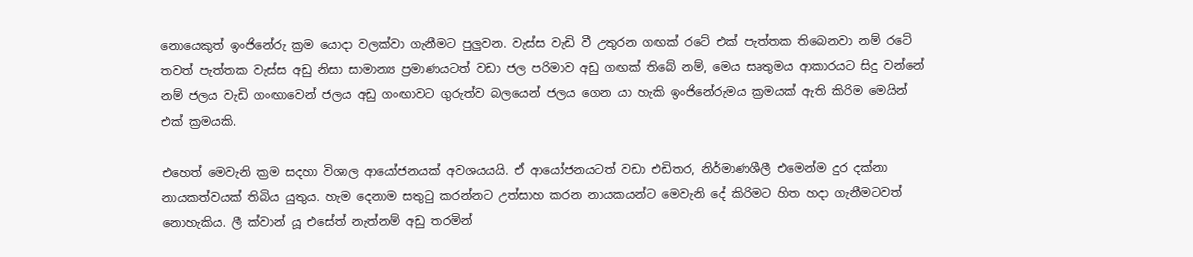නොයෙකුත් ඉංජිනේරු ක්‍රම යොදා වලක්වා ගැනීමට පුලුවන. වැස්ස වැඩි වී උතුරන ගඟක් රටේ එක් පැත්තක තිබෙනවා නම් රටේ තවත් පැත්තක වැස්ස අඩු නිසා සාමාන්‍ය ප්‍රමාණයටත් වඩා ජල පරිමාව අඩු ගඟක් තිබේ නම්, මෙය සෘතුමය ආකාරයට සිදු වන්නේ නම් ජලය වැඩි ගංඟාවෙන් ජලය අඩු ගංඟාවට ගුරුත්ව බලයෙන් ජලය ගෙන යා හැකි ඉංජිනේරුමය ක්‍රමයක් ඇති කිරිම මෙයින් එක් ක්‍රමයකි.

එහෙත් මෙවැනි ක්‍රම සදහා විශාල ආයෝජනයක් අවශයයයි. ඒ ආයෝජනයටත් වඩා එඩිතර, නිර්මාණශීලී එමෙන්ම දුර දක්නා නායකත්වයක් තිබිය යුතුය. හැම දෙනාම සතුටු කරන්නට උත්සාහ කරන නායකයන්ට මෙවැනි දේ කිරිමට හිත හදා ගැනීමටවත් නොහැකිය. ලී ක්වාන් යූ එසේත් නැත්නම් අඩු තරමින්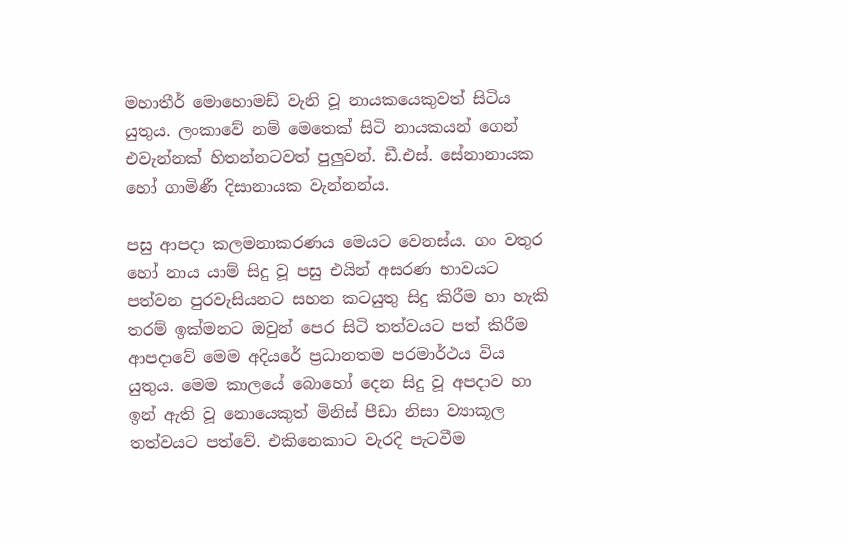මහාතීර් මොහොමඩ් වැනි වූ නායකයෙකුවත් සිටිය යුතුය. ලංකාවේ නම් මෙතෙක් සිටි නායකයන් ගෙන් එවැන්නක් හිතන්නටවත් පුලුවන්. ඩී.එස්. සේනානායක හෝ ගාමිණී දිසානායක වැන්නන්ය.

පසු ආපදා කලමනාකරණය මෙයට වෙනස්ය. ගං වතුර හෝ නාය යාම් සිදු වූ පසු එයින් අසරණ භාවයට පත්වන පුරවැසියනට සහන කටයුතු සිදු කිරීම හා හැකි තරම් ඉක්මනට ඔවුන් පෙර සිටි තත්වයට පත් කිරීම ආපදාවේ මෙම අදියරේ ප්‍රධානතම පරමාර්ථය විය යුතුය. මෙම කාලයේ බොහෝ දෙන සිදු වූ අපදාව හා ඉන් ඇති වූ නොයෙකුත් මිනිස් පීඩා නිසා ව්‍යාකූල තත්වයට පත්වේ. එකිනෙකාට වැරදි පැටවීම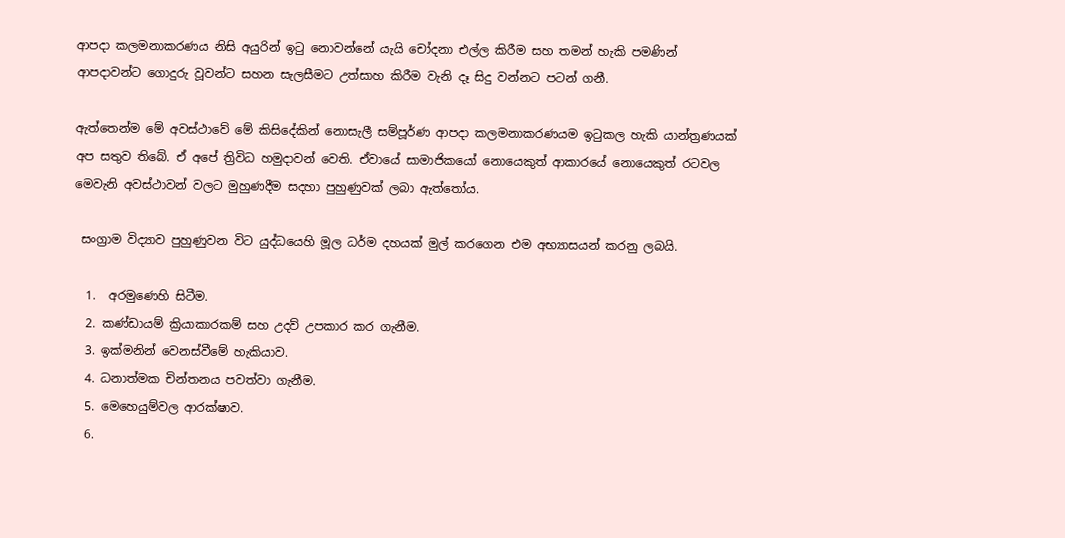ආපදා කලමනාකරණය නිසි අයුරින් ඉටු නොවන්නේ යැයි චෝදනා එල්ල කිරීම සහ තමන් හැකි පමණින් ආපදාවන්ට ගොදුරු වූවන්ට සහන සැලසීමට උත්සාහ කිරීම වැනි දෑ සිදු වන්නට පටන් ගනී.

ඇත්තෙන්ම මේ අවස්ථාවේ මේ කිසිදේකින් නොසැලී සම්පූර්ණ ආපදා කලමනාකරණයම ඉටුකල හැකි යාන්ත්‍රණයක් අප සතුව තිබේ. ඒ අපේ ත්‍රිවිධ හමුදාවන් වෙති. ඒවායේ සාමාජිකයෝ නොයෙකුත් ආකාරයේ නොයෙකුත් රටවල මෙවැනි අවස්ථාවන් වලට මුහුණදීම සදහා පුහුණුවක් ලබා ඇත්තෝය.

 සංග්‍රාම විද්‍යාව පුහුණුවන විට යුද්ධයෙහි මූල ධර්ම දහයක් මුල් කරගෙන එම අභ්‍යාසයන් කරනු ලබයි.

  1.  අරමුණෙහි සිටීම.
  2. කණ්ඩායම් ක්‍රියාකාරකම් සහ උදව් උපකාර කර ගැනීම.
  3. ඉක්මනින් වෙනස්වීමේ හැකියාව.
  4. ධනාත්මක චින්තනය පවත්වා ගැනීම.
  5. මෙහෙයුම්වල ආරක්ෂාව.
  6.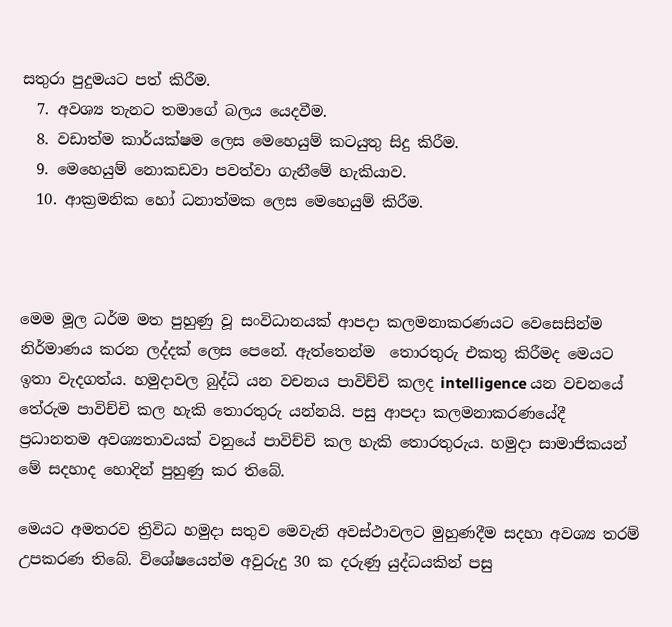සතුරා පුදුමයට පත් කිරීම.
  7. අවශ්‍ය තැනට තමාගේ බලය යෙදවීම.
  8. වඩාත්ම කාර්යක්ෂම ලෙස මෙහෙයුම් කටයුතු සිදු කිරීම.
  9. මෙහෙයුම් නොකඩවා පවත්වා ගැනීමේ හැකියාව.
  10. ආක්‍රමනික හෝ ධනාත්මක ලෙස මෙහෙයුම් කිරීම.



මෙම මූල ධර්ම මත පුහුණු වූ සංවිධානයක් ආපදා කලමනාකරණයට වෙසෙසින්ම නිර්මාණය කරන ලද්දක් ලෙස පෙනේ. ඇත්තෙන්ම  තොරතුරු එකතු කිරීමද මෙයට ඉතා වැදගත්ය. හමුදාවල බුද්ධි යන වචනය පාවිච්චි කලද intelligence යන වචනයේ තේරුම පාවිච්චි කල හැකි තොරතුරු යන්නයි. පසු ආපදා කලමනාකරණයේදී ප්‍රධානතම අවශ්‍යතාවයක් වනුයේ පාවිච්චි කල හැකි තොරතුරුය. හමුදා සාමාජිකයන් මේ සදහාද හොදින් පුහුණු කර තිබේ.

මෙයට අමතරව ත්‍රිවිධ හමුදා සතුව මෙවැනි අවස්ථාවලට මුහුණදීම සදහා අවශ්‍ය තරම් උපකරණ තිබේ. විශේෂයෙන්ම අවුරුදු 30 ක දරුණු යුද්ධයකින් පසු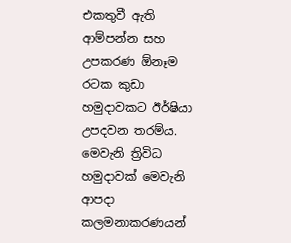එකතුවී ඇති ආම්පන්න සහ උපකරණ ඕනෑම රටක කුඩා හමුදාවකට ඊර්ෂියා උපදවන තරම්ය. මෙවැනි ත්‍රිවිධ හමුදාවක් මෙවැනි ආපදා කලමනාකරණයන්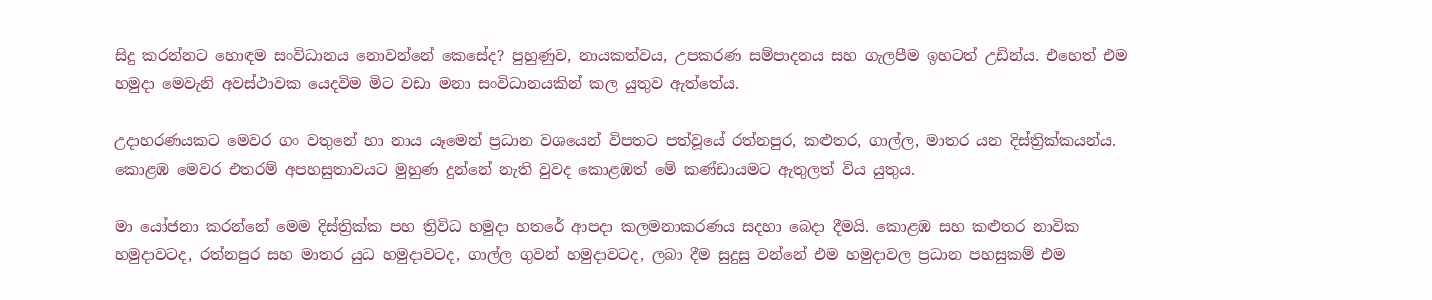සිදු කරන්නට හොඳම සංවිධානය නොවන්නේ කෙසේද? පුහුණුව, නායකත්වය, උපකරණ සම්පාදනය සහ ගැලපීම ඉහටත් උඩින්ය. එහෙත් එම හමුදා මෙවැනි අවස්ථාවක යෙදවිම මිට වඩා මනා සංවිධානයකින් කල යුතුව ඇත්තේය.

උදාහරණයකට මෙවර ගං වතුනේ හා නාය යෑමෙන් ප්‍රධාන වශයෙන් විපතට පත්වූයේ රත්නපුර, කළුතර, ගාල්ල, මාතර යන දිස්ත්‍රික්කයන්ය. කොළඹ මෙවර එතරම් අපහසුතාවයට මුහුණ දුන්නේ නැති වුවද කොළඹත් මේ කණ්ඩායමට ඇතුලත් විය යුතුය.

මා යෝජනා කරන්නේ මෙම දිස්ත්‍රික්ක පහ ත්‍රිවිධ හමුදා හතරේ ආපදා කලමනාකරණය සදහා බෙදා දීමයි. කොළඹ සහ කළුතර නාවික හමුදාවටද, රත්නපුර සහ මාතර යුධ හමුදාවටද, ගාල්ල ගුවන් හමුදාවටද, ලබා දීම සුදුසු වන්නේ එම හමුදාවල ප්‍රධාන පහසුකම් එම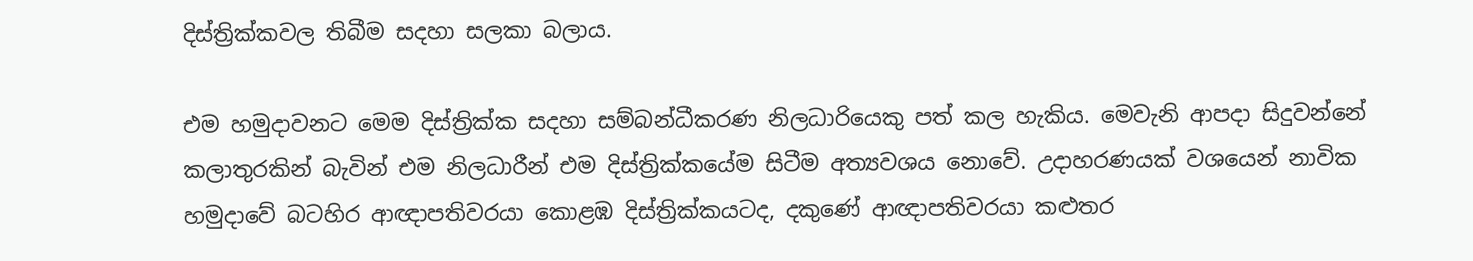දිස්ත්‍රික්කවල තිබීම සදහා සලකා බලාය.

එම හමුදාවනට මෙම දිස්ත්‍රික්ක සදහා සම්බන්ධීකරණ නිලධාරියෙකු පත් කල හැකිය. මෙවැනි ආපදා සිදුවන්නේ කලාතුරකින් බැවින් එම නිලධාරීන් එම දිස්ත්‍රික්කයේම සිටීම අත්‍යවශය නොවේ. උදාහරණයක් වශයෙන් නාවික හමුදාවේ බටහිර ආඥාපතිවරයා කොළඹ දිස්ත්‍රික්කයටද, දකුණේ ආඥාපතිවරයා කළුතර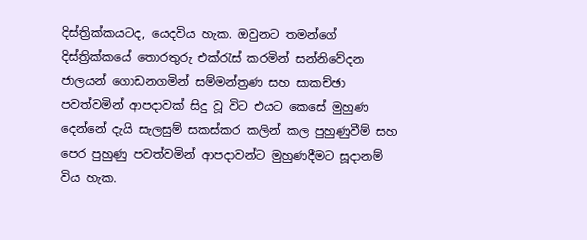දිස්ත්‍රික්කයටද, යෙදවිය හැක. ඔවුනට තමන්ගේ දිස්ත්‍රික්කයේ තොරතුරු එක්රැස් කරමින් සන්නිවේදන ජාලයන් ගොඩනගමින් සම්මන්ත්‍රණ සහ සාකච්ඡා පවත්වමින් ආපදාවක් සිදු වූ විට එයට කෙසේ මුහුණ දෙන්නේ දැයි සැලසුම් සකස්කර කලින් කල පුහුණුවීම් සහ පෙර පුහුණු පවත්වමින් ආපදාවන්ට මුහුණදීමට සූදානම් විය හැක.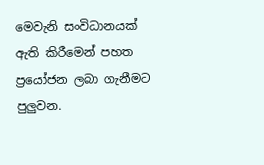මෙවැනි සංවිධානයක් ඇති කිරීමෙන් පහත ප්‍රයෝජන ලබා ගැනීමට පුලුවන.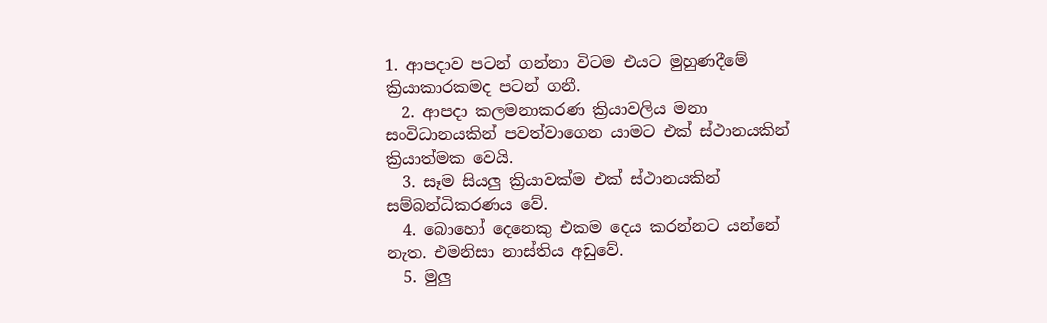1. ආපදාව පටන් ගන්නා විටම එයට මුහුණදීමේ ක්‍රියාකාරකමද පටන් ගනී.
  2. ආපදා කලමනාකරණ ක්‍රියාවලිය මනා සංවිධානයකින් පවත්වාගෙන යාමට එක් ස්ථානයකින් ක්‍රියාත්මක වෙයි.
  3. සෑම සියලු ක්‍රියාවක්ම එක් ස්ථානයකින් සම්බන්ධිකරණය වේ.
  4. බොහෝ දෙනෙකු එකම දෙය කරන්නට යන්නේ නැත. එමනිසා නාස්තිය අඩුවේ.
  5. මුලු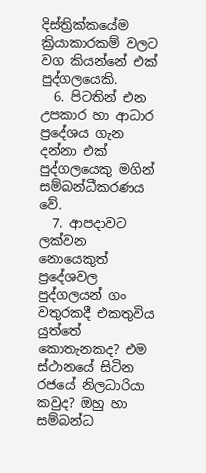දිස්ත්‍රික්කයේම ක්‍රියාකාරකම් වලට වග කියන්නේ එක් පුද්ගලයෙකි.
  6. පිටතින් එන උපකාර හා ආධාර ප්‍රදේශය ගැන දන්නා එක් පුද්ගලයෙකු මගින් සම්බන්ධීකරණය වේ.
  7. ආපදාවට ලක්වන නොයෙකුත් ප්‍රදේශවල පුද්ගලයන් ගං වතුරකදී එකතුවිය යුත්තේ කොතැනකද? එම ස්ථානයේ සිටින රජයේ නිලධාරියා කවුද? ඔහු හා සම්බන්ධ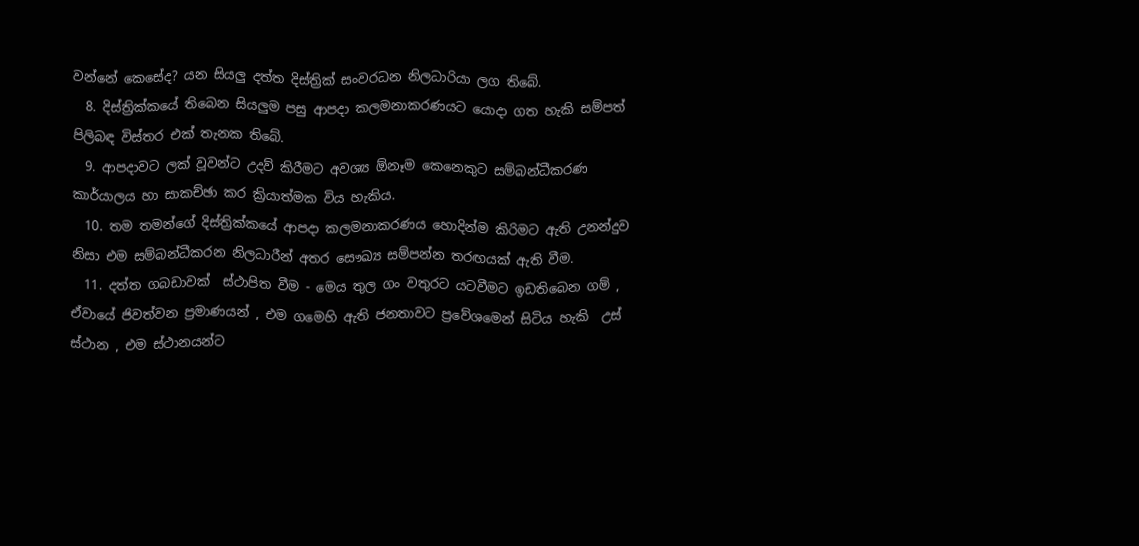වන්නේ කෙසේද? යන සියලු දත්ත දිස්ත්‍රික් සංවරධන නිලධාරියා ලග තිබේ.
  8. දිස්ත්‍රික්කයේ තිබෙන සියලුම පසු ආපදා කලමනාකරණයට යොදා ගත හැකි සම්පත් පිලිබඳ විස්තර එක් තැනක තිබේ.
  9. ආපදාවට ලක් වූවන්ට උදව් කිරීමට අවශ්‍ය ඕනෑම කෙනෙකුට සම්බන්ධීකරණ කාර්යාලය හා සාකච්ඡා කර ක්‍රියාත්මක විය හැකිය.
  10. තම තමන්ගේ දිස්ත්‍රික්කයේ ආපදා කලමනාකරණය හොදින්ම කිරිමට ඇති උනන්දුව නිසා එම සම්බන්ධීකරන නිලධාරීන් අතර සෞඛ්‍ය සම්පන්න තරඟයක් ඇති වීම.
  11. දත්ත ගබඩාවක්  ස්ථාපිත වීම - මෙය තුල ගං වතුරට යටවීමට ඉඩතිබෙන ගම් , ඒවායේ ජිවත්වන ප්‍රමාණයන් , එම ගමෙහි ඇති ජනතාවට ප්‍රවේශමෙන් සිටිය හැකි  උස් ස්ථාන , එම ස්ථානයන්ට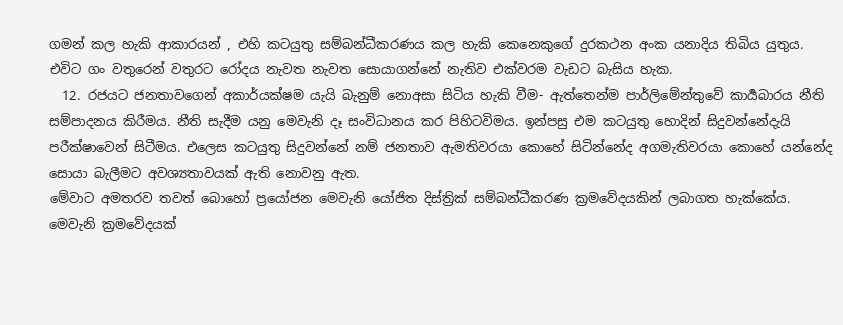ගමන් කල හැකි ආකාරයන් , එහි කටයුතු සම්බන්ධීකරණය කල හැකි කෙනෙකුගේ දුරකථන අංක යනාදිය තිබිය යුතුය. එවිට ගං වතුරෙන් වතුරට රෝදය නැවත නැවත සොයාගන්නේ නැතිව එක්වරම වැඩට බැසිය හැක.
  12. රජයට ජනතාවගෙන් අකාර්යක්ෂම යැයි බැනුම් නොඅසා සිටිය හැකි වීම- ඇත්තෙන්ම පාර්ලිමේන්තුවේ කාර්‍යබාරය නීති සම්පාදනය කිරීමය. නීති සැදීම යනු මෙවැනි දෑ සංවිධානය කර පිහිටවිමය. ඉන්පසු එම කටයුතු හොදින් සිදුවන්නේදැයි පරීක්ෂාවෙන් සිටීමය. එලෙස කටයුතු සිදුවන්නේ නම් ජනතාව ඇමතිවරයා කොහේ සිටින්නේද අගමැතිවරයා කොහේ යන්නේද සොයා බැලීමට අවශ්‍යතාවයක් ඇති නොවනු ඇත.
මේවාට අමතරව තවත් බොහෝ ප්‍රයෝජන මෙවැනි යෝජිත දිස්ත්‍රික් සම්බන්ධීකරණ ක්‍රමවේදයකින් ලබාගත හැක්කේය. මෙවැනි ක්‍රමවේදයක්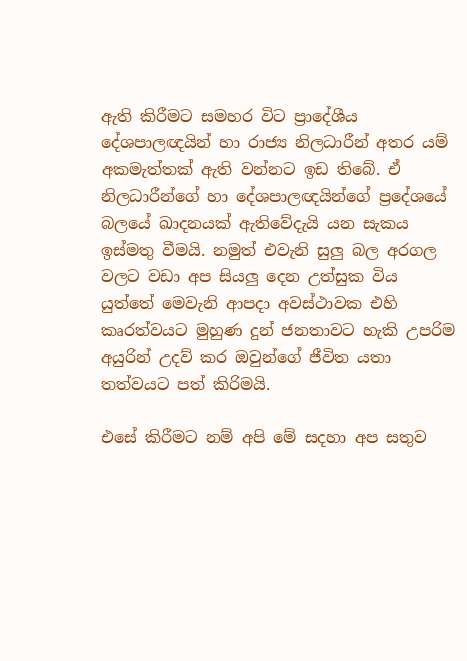ඇති කිරීමට සමහර විට ප්‍රාදේශීය දේශපාලඥයින් හා රාජ්‍ය නිලධාරීන් අතර යම් අකමැත්තක් ඇති වන්නට ඉඩ තිබේ. ඒ නිලධාරීන්ගේ හා දේශපාලඥයින්ගේ ප්‍රදේශයේ බලයේ ඛාදනයක් ඇතිවේදැයි යන සැකය ඉස්මතු වීමයි. නමුත් එවැනි සුලු බල අරගල වලට වඩා අප සියලු දෙන උත්සුක විය යුත්තේ මෙවැනි ආපදා අවස්ථාවක එහි කෘරත්වයට මුහුණ දුන් ජනතාවට හැකි උපරිම අයුරින් උදව් කර ඔවුන්ගේ ජීවිත යතා තත්වයට පත් කිරිමයි.

එසේ කිරීමට නම් අපි මේ සදහා අප සතුව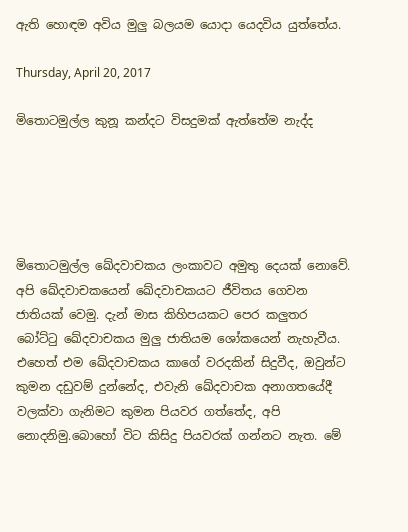ඇති හොඳම අවිය මුලු බලයම යොදා යෙදවිය යුත්තේය.

Thursday, April 20, 2017

මිතොටමුල්ල කුනූ කන්දට විසදුමක් ඇත්තේම නැද්ද





මිතොටමුල්ල ඛේදවාචකය ලංකාවට අමුතු දෙයක් නොවේ. අපි ඛේදවාචකයෙන් ඛේදවාචකයට ජීවිතය ගෙවන ජාතියක් වෙමු. දැන් මාස කිහිපයකට පෙර කලුතර බෝට්ටු ඛේදවාචකය මුලු ජාතියම ශෝකයෙන් නැහැවීය. එහෙත් එම ඛේදවාචකය කාගේ වරදකින් සිදුවීද, ඔවුන්ට කුමන දඩුවම් දුන්නේද, එවැනි ඛේදවාචක අනාගතයේදී වලක්වා ගැනිමට කුමන පියවර ගත්තේද, අපි නොදනිමු.බොහෝ විට කිසිදු පියවරක් ගන්නට නැත. මේ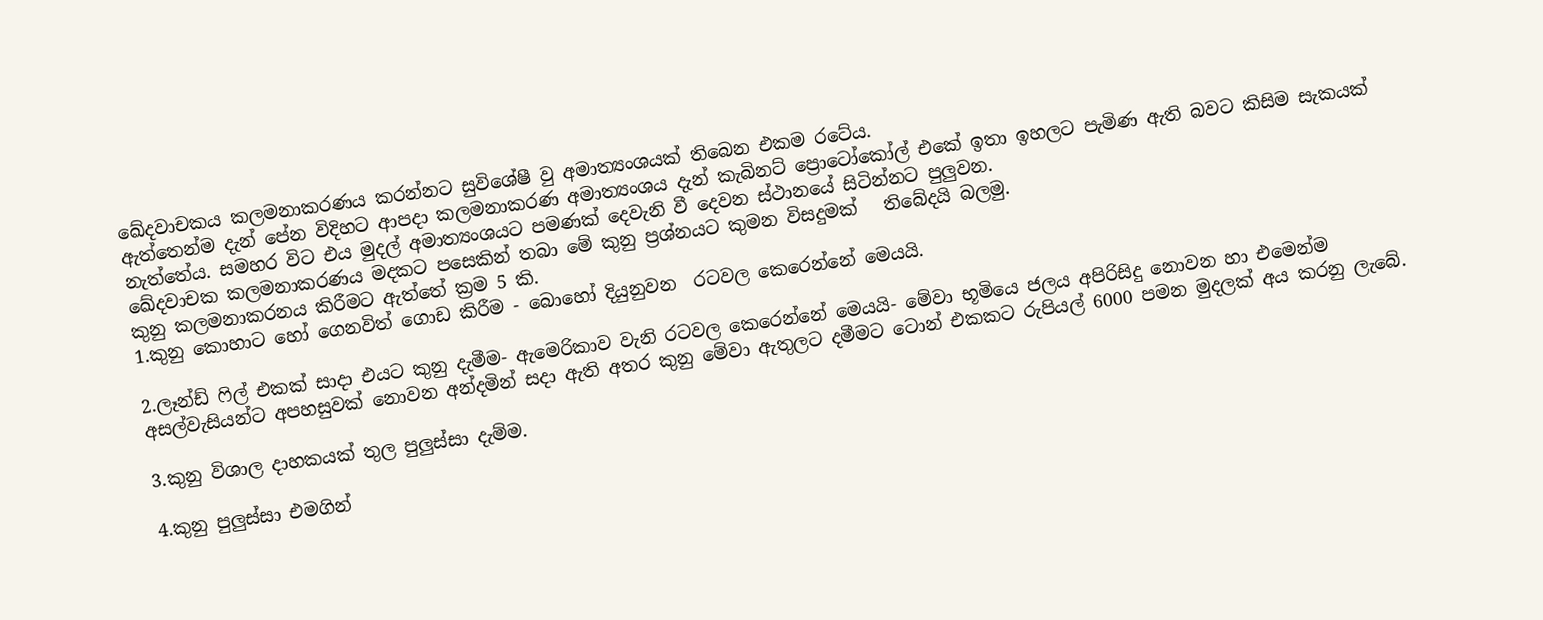ඛේදවාචකය කලමනාකරණය කරන්නට සුවිශේෂී වු අමාත්‍යංශයක් තිබෙන එකම රටේය.
ඇත්තෙන්ම දැන් පේන විදිහට ආපදා කලමනාකරණ අමාත්‍යංශය දැන් කැබිනට් ප්‍රොටෝකෝල් එකේ ඉතා ඉහලට පැමිණ ඇති බවට කිසිම සැකයක් නැත්තේය. සමහර විට එය මුදල් අමාත්‍යංශයට පමණක් දෙවැනි වී දෙවන ස්ථානයේ සිටින්නට පුලුවන.
ඛේදවාචක කලමනාකරණය මදකට පසෙකින් තබා මේ කුනු ප්‍රශ්නයට කුමන විසදුමක්   තිබේදයි බලමු.
කුනු කලමනාකරනය කිරීමට ඇත්තේ ක්‍රම 5 කි.
1.කුනු කොහාට හෝ ගෙනවිත් ගොඩ කිරීම - බොහෝ දියුනුවන  රටවල කෙරෙන්නේ මෙයයි.

2.ලෑන්ඩ් ෆිල් එකක් සාදා එයට කුනු දැමීම- ඇමෙරිකාව වැනි රටවල කෙරෙන්නේ මෙයයි- මේවා භූමියෙ ජලය අපිරිසිදු නොවන හා එමෙන්ම අසල්වැසියන්ට අපහසුවක් නොවන අන්දමින් සදා ඇති අතර කුනු මේවා ඇතුලට දමීමට ටොන් එකකට රුපියල් 6000 පමන මුදලක් අය කරනු ලැබේ.

3.කුනු විශාල දාහකයක් තුල පුලුස්සා දැම්ම.

4.කුනු පුලුස්සා එමගින්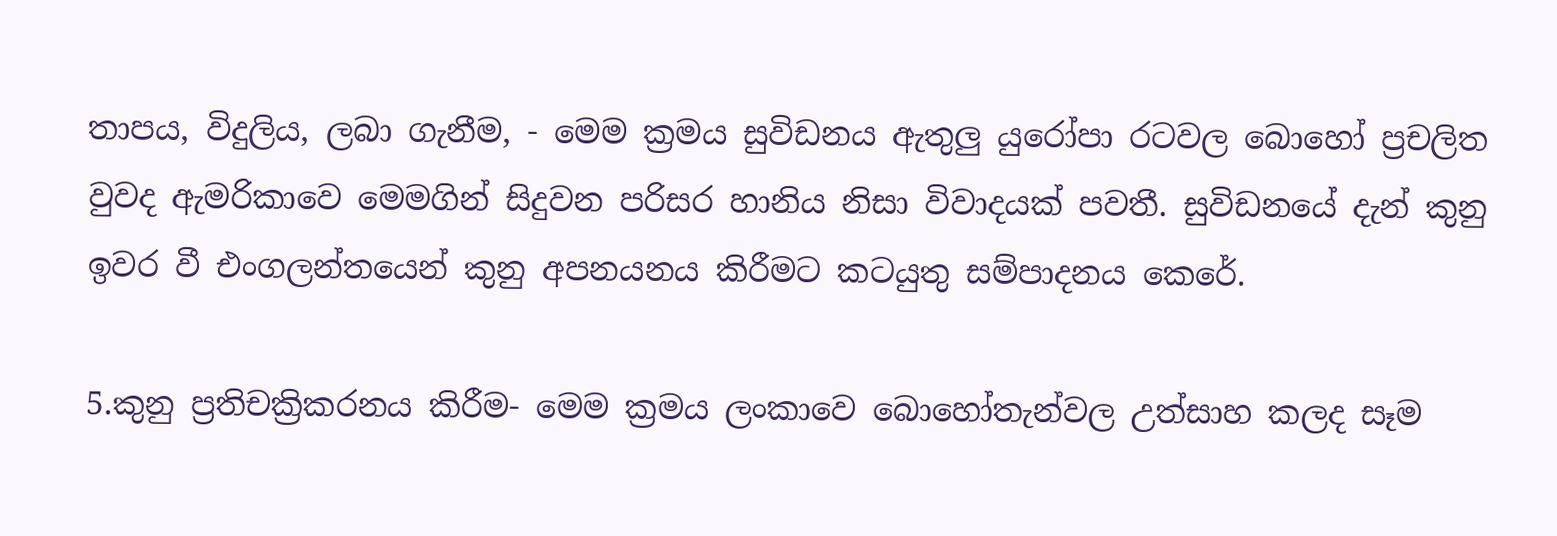තාපය, විදුලිය, ලබා ගැනීම, - මෙම ක්‍රමය සුවිඩනය ඇතුලු යුරෝපා රටවල බොහෝ ප්‍රචලිත වුවද ඇමරිකාවෙ මෙමගින් සිදුවන පරිසර හානිය නිසා විවාදයක් පවතී. සුවිඩනයේ දැන් කුනු ඉවර වී එංගලන්තයෙන් කුනු අපනයනය කිරීමට කටයුතු සම්පාදනය කෙරේ.

5.කුනු ප්‍රතිචක්‍රිකරනය කිරීම- මෙම ක්‍රමය ලංකාවෙ බොහෝතැන්වල උත්සාහ කලද සෑම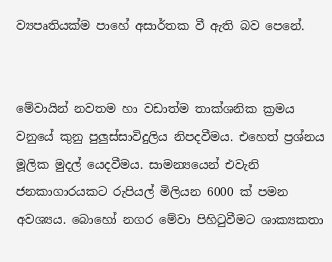ව්‍යපෘතියක්ම පාහේ අසාර්තක වී ඇති බව පෙනේ.


මේවායින් නවතම හා වඩාත්ම තාක්ශනික ක්‍රමය වනුයේ කුනු පුලුස්සාවිදුලිය නිපදවීමය. එහෙත් ප්‍රශ්නය මූලික මුදල් යෙදවීමය. සාමන්‍යයෙන් එවැනි ජනකාගාරයකට රුපියල් මිලියන 6000 ක් පමන අවශ්‍යය. බොහෝ නගර මේවා පිහිටුවීමට ශාක්‍යකතා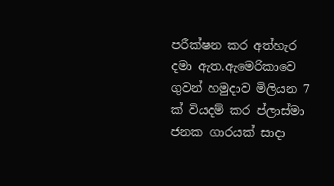පරීක්ෂන කර අත්හැර දමා ඇත.ඇමෙරිකාවෙ ගුවන් හමුදාව මිලියන 7 ක් වියදම් කර ප්ලාස්මා ජනක ගාරයක් සාදා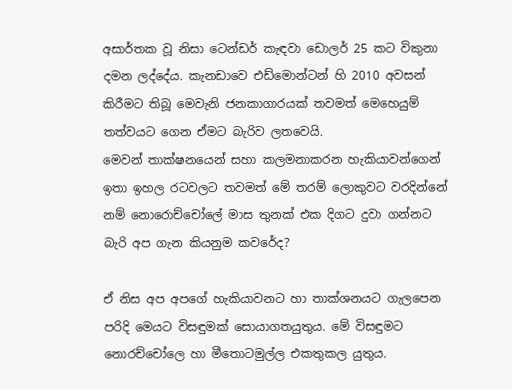අසාර්තක වූ නිසා ටෙන්ඩර් කැඳවා ඩොලර් 25 කට විකුනා දමන ලද්දේය. කැනඩාවෙ එඩ්මොන්ටන් හි 2010 අවසන් කිරීමට තිබූ මෙවැනි ජනකාගාරයක් තවමත් මෙහෙයුම් තත්වයට ගෙන ඒමට බැරිව ලතවෙයි.
මෙවන් තාක්ෂනයෙන් සහා කලමනාකරන හැකියාවන්ගෙන් ඉතා ඉහල රටවලට තවමත් මේ තරම් ලොකුවට වරදින්නේ නම් නොරොච්චෝලේ මාස තුනක් එක දිගට දුවා ගන්නට බැරි අප ගැන කියනුම කවරේද?

ඒ නිස අප අපගේ හැකියාවනට හා තාක්ශනයට ගැලපෙන පරිදි මෙයට විසඳුමක් සොයාගතයුතුය. මේ විසඳුමට නොරච්චෝලෙ හා මීතොටමුල්ල එකතුකල යුතුය.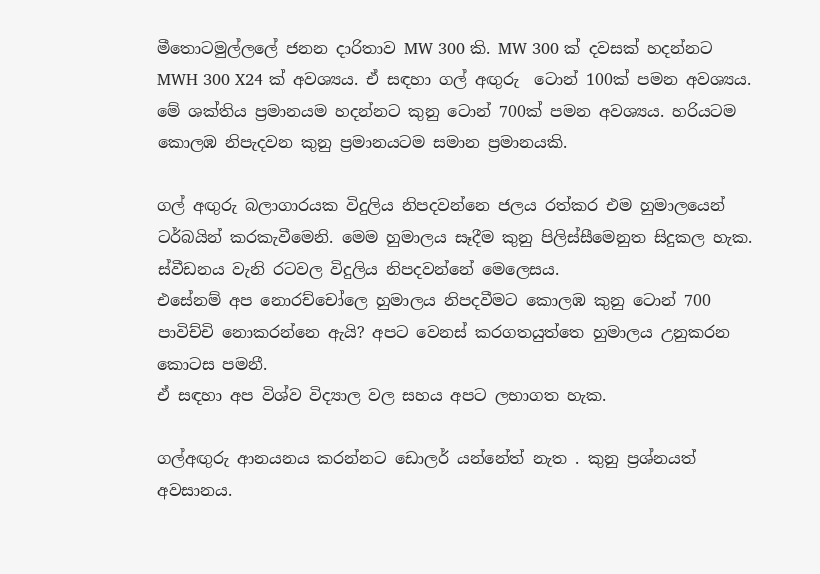මීතොටමුල්ලලේ ජනන දාරිතාව MW 300 කි. MW 300 ක් දවසක් හදන්නට MWH 300 X24 ක් අවශ්‍යය. ඒ සඳහා ගල් අඟුරු  ටොන් 100ක් පමන අවශ්‍යය. මේ ශක්තිය ප්‍රමානයම හදන්නට කුනු ටොන් 700ක් පමන අවශ්‍යය. හරියටම කොලඹ නිපැදවන කුනු ප්‍රමානයටම සමාන ප්‍රමානයකි.

ගල් අඟුරු බලාගාරයක විදුලිය නිපදවන්නෙ ජලය රත්කර එම හුමාලයෙන් ටර්බයින් කරකැවීමෙනි. මෙම හුමාලය සෑදීම කුනු පිලිස්සීමෙනුත සිදුකල හැක. ස්වීඩනය වැනි රටවල විදුලිය නිපදවන්නේ මෙලෙසය.
එසේනම් අප නොරච්චෝලෙ හුමාලය නිපදවීමට කොලඹ කුනු ටොන් 700 පාවිච්චි නොකරන්නෙ ඇයි? අපට වෙනස් කරගතයුත්තෙ හුමාලය උනුකරන කොටස පමනී.
ඒ සඳහා අප විශ්ව විද්‍යාල වල සහය අපට ලභාගත හැක.

ගල්අඟුරු ආනයනය කරන්නට ඩොලර් යන්නේත් නැත . කුනු ප්‍රශ්නයත් අවසානය.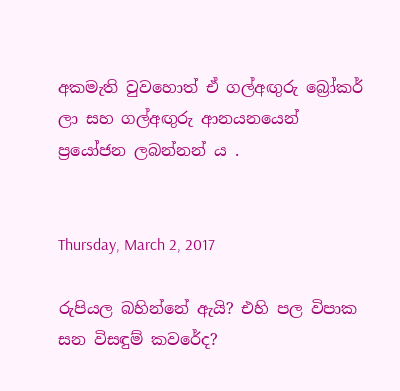අකමැති වුවහොත් ඒ ගල්අඟුරු බ්‍රෝකර් ලා සහ ගල්අඟුරු ආනයනයෙන් ප්‍රයෝජන ලබන්නන් ය .


Thursday, March 2, 2017

රුපියල බහින්නේ ඇයි? එහි පල විපාක සන විසඳුම් කවරේද?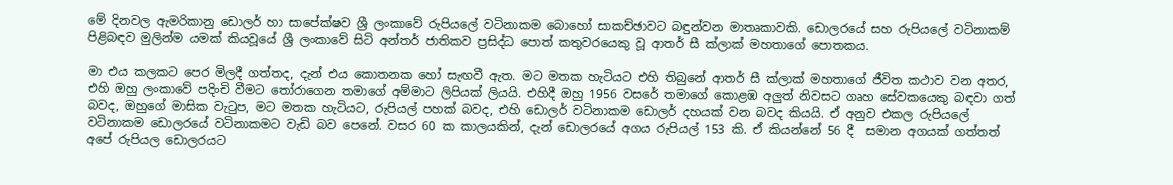මේ දිනවල ඇමරිකානු ඩොලර් හා සාපේක්ෂව ශ්‍රී ලංකාවේ රුපියලේ වටිනාකම බොහෝ සාකච්ඡාවට බඳුන්වන මාතෘකාවකි. ඩොලරයේ සහ රුපියලේ වටිනාකම් පිළිබඳව මුලින්ම යමක් කියවූයේ ශ්‍රී ලංකාවේ සිටි අන්තර් ජාතිකව ප්‍රසිද්ධ පොත් කතුවරයෙකු වූ ආතර් සී ක්ලාක් මහතාගේ පොතකය.

මා එය කලකට පෙර මිලදී ගත්තද, දැන් එය කොතනක හෝ සැඟවී ඇත. මට මතක හැටියට එහි තිබුනේ ආතර් සී ක්ලාක් මහතාගේ ජීවිත කථාව වන අතර, එහි ඔහු ලංකාවේ පදිංචි වීමට තෝරාගෙන තමාගේ අම්මාට ලිපියක් ලියයි. එහිදී ඔහු 1956 වසරේ තමාගේ කොළඹ අලුත් නිවසට ගෘහ සේවකයෙකු බඳවා ගත් බවද, ඔහුගේ මාසික වැටුප, මට මතක හැටියට, රුපියල් පහක් බවද, එහි ඩොලර් වටිනාකම ඩොලර් දහයක් වන බවද කියයි. ඒ අනුව එකල රුපියලේ වටිනාකම ඩොලරයේ වටිනාකමට වැඩි බව පෙනේ. වසර 60 ක කාලයකින්, දැන් ඩොලරයේ අගය රුපියල් 153 කි. ඒ කියන්නේ 56 දී  සමාන අගයක් ගත්තත් අපේ රුපියල ඩොලරයට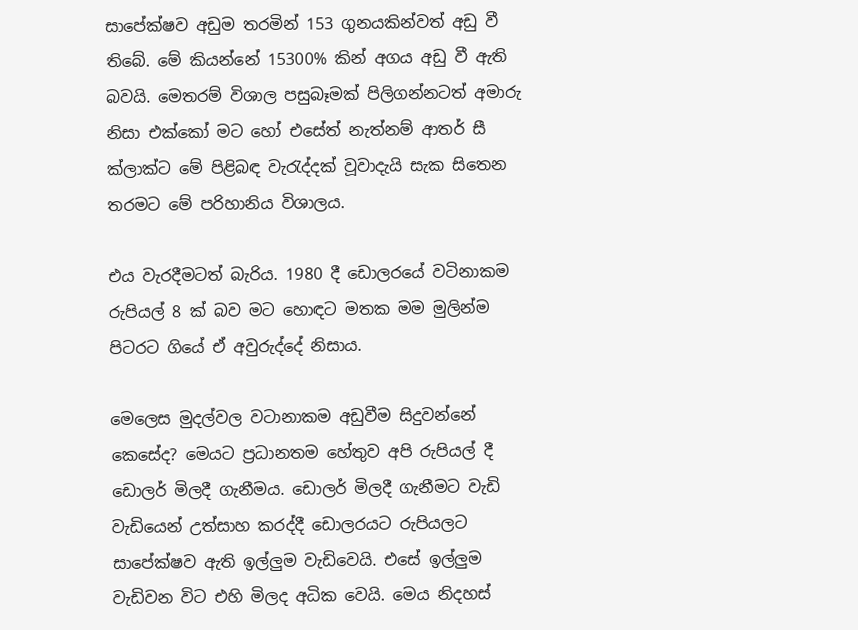සාපේක්ෂව අඩුම තරමින් 153 ගුනයකින්වත් අඩු වී තිබේ. මේ කියන්නේ 15300% කින් අගය අඩු වී ඇති බවයි. මෙතරම් විශාල පසුබෑමක් පිලිගන්නටත් අමාරු නිසා එක්කෝ මට හෝ එසේත් නැත්නම් ආතර් සී ක්ලාක්ට මේ පිළිබඳ වැරැද්දක් වූවාදැයි සැක සිතෙන තරමට මේ පරිහානිය විශාලය.

එය වැරදීමටත් බැරිය. 1980 දී ඩොලරයේ වටිනාකම රුපියල් 8 ක් බව මට හොඳට මතක මම මුලින්ම පිටරට ගියේ ඒ අවුරුද්දේ නිසාය.

මෙලෙස මුදල්වල වටානාකම අඩුවීම සිදුවන්නේ කෙසේද? මෙයට ප්‍රධානතම හේතුව අපි රුපියල් දී ඩොලර් මිලදී ගැනීමය. ඩොලර් මිලදී ගැනීමට වැඩි වැඩියෙන් උත්සාහ කරද්දී ඩොලරයට රුපියලට සාපේක්ෂව ඇති ඉල්ලුම වැඩිවෙයි. එසේ ඉල්ලුම වැඩිවන විට එහි මිලද අධික වෙයි. මෙය නිදහස්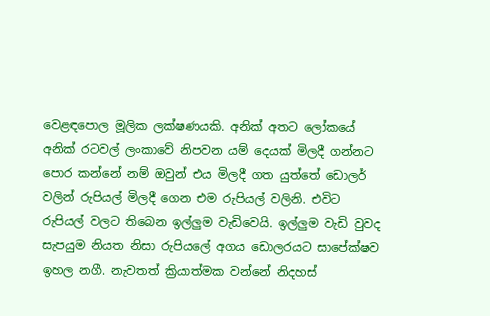වෙළඳපොල මූලික ලක්ෂණයකි. අනික් අතට ලෝකයේ අනික් රටවල් ලංකාවේ නිපවන යම් දෙයක් මිලදී ගන්නට පොර කන්නේ නම් ඔවුන් එය මිලදී ගත යුත්තේ ඩොලර් වලින් රුපියල් මිලදී ගෙන එම රුපියල් වලිනි. එවිට රුපියල් වලට තිබෙන ඉල්ලුම වැඩිවෙයි. ඉල්ලුම වැඩි වුවද සැපයුම නියත නිසා රුපියලේ අගය ඩොලරයට සාපේක්ෂව ඉහල නගී. නැවතත් ක්‍රියාත්මක වන්නේ නිදහස්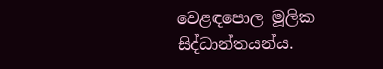වෙළඳපොල මූලික සිද්ධාන්තයන්ය.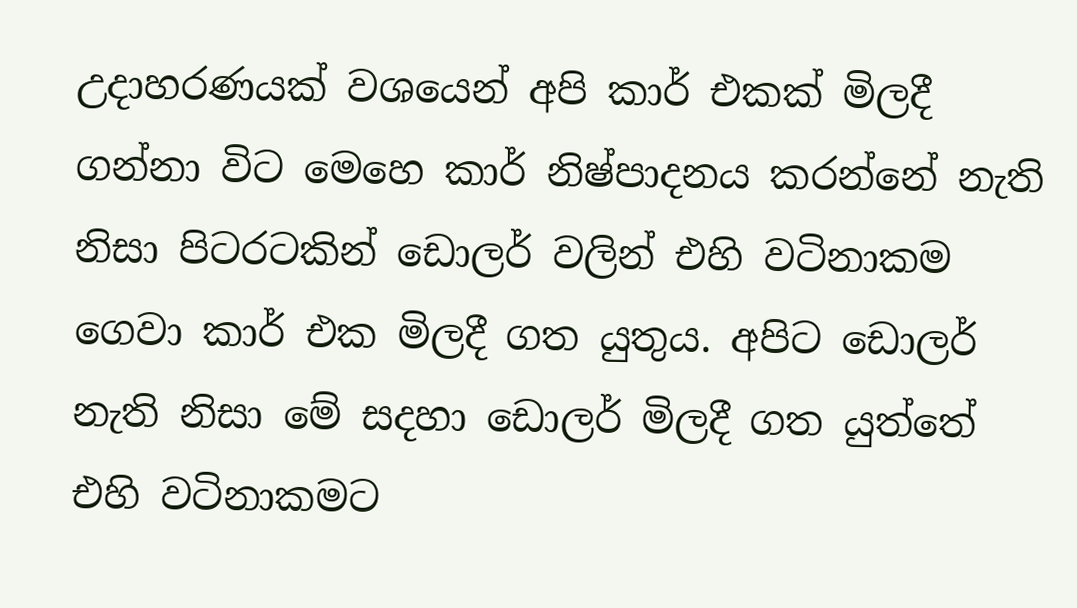උදාහරණයක් වශයෙන් අපි කාර් එකක් මිලදී ගන්නා විට මෙහෙ කාර් නිෂ්පාදනය කරන්නේ නැති නිසා පිටරටකින් ඩොලර් වලින් එහි වටිනාකම ගෙවා කාර් එක මිලදී ගත යුතුය. අපිට ඩොලර් නැති නිසා මේ සදහා ඩොලර් මිලදී ගත යුත්තේ එහි වටිනාකමට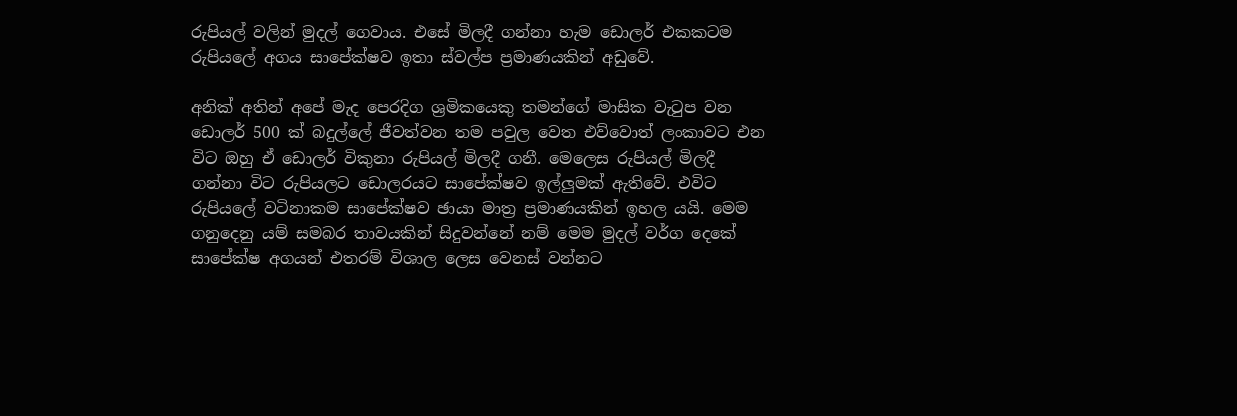රුපියල් වලින් මුදල් ගෙවාය. එසේ මිලදී ගන්නා හැම ඩොලර් එකකටම රුපියලේ අගය සාපේක්ෂව ඉතා ස්වල්ප ප්‍රමාණයකින් අඩුවේ.

අනික් අතින් අපේ මැද පෙරදිග ශ්‍රමිකයෙකු තමන්ගේ මාසික වැටුප වන ඩොලර් 500 ක් බදුල්ලේ ජීවත්වන තම පවුල වෙත එව්වොත් ලංකාවට එන විට ඔහු ඒ ඩොලර් විකුනා රුපියල් මිලදී ගනී. මෙලෙස රුපියල් මිලදී ගන්නා විට රුපියලට ඩොලරයට සාපේක්ෂව ඉල්ලුමක් ඇතිවේ. එවිට රුපියලේ වටිනාකම සාපේක්ෂව ඡායා මාත්‍ර ප්‍රමාණයකින් ඉහල යයි. මෙම ගනුදෙනු යම් සමබර තාවයකින් සිදුවන්නේ නම් මෙම මුදල් වර්ග දෙකේ සාපේක්ෂ අගයන් එතරම් විශාල ලෙස වෙනස් වන්නට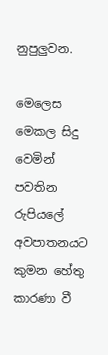නුපුලුවන.

මෙලෙස මෙකල සිදු වෙමින් පවතින රුපියලේ අවපාතනයට කුමන හේතු කාරණා වී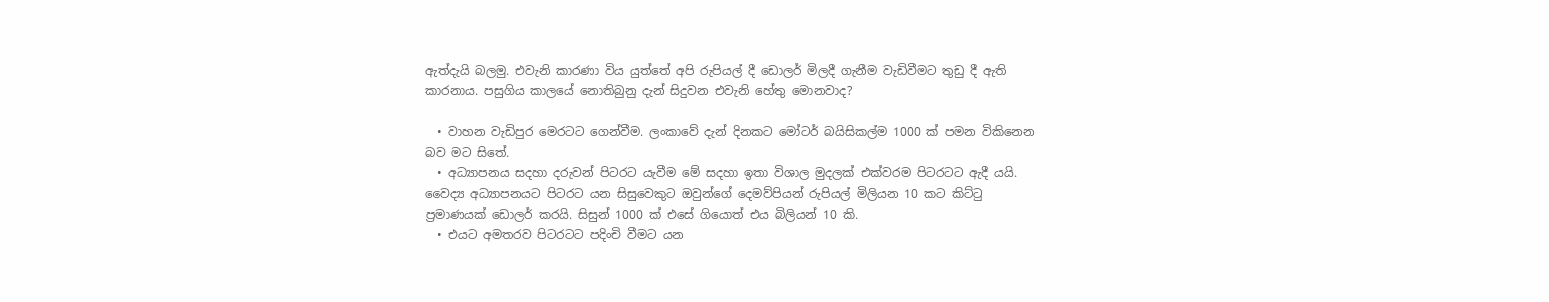ඇත්දැයි බලමු. එවැනි කාරණා විය යුත්තේ අපි රුපියල් දී ඩොලර් මිලදී ගැනීම වැඩිවීමට තුඩු දී ඇති කාරනාය. පසුගිය කාලයේ නොතිබුනු දැන් සිදුවන එවැනි හේතු මොනවාද?

  • වාහන වැඩිපුර මෙරටට ගෙන්වීම. ලංකාවේ දැන් දිනකට මෝටර් බයිසිකල්ම 1000 ක් පමන විකිනෙන බව මට සිතේ.
  • අධ්‍යාපනය සදහා දරුවන් පිටරට යැවීම මේ සදහා ඉතා විශාල මුදලක් එක්වරම පිටරටට ඇදී යයි. වෛද්‍ය අධ්‍යාපනයට පිටරට යන සිසුවෙකුට ඔවුන්ගේ දෙමව්පියන් රුපියල් මිලියන 10 කට කිට්ටු ප්‍රමාණයක් ඩොලර් කරයි. සිසුන් 1000 ක් එසේ ගියොත් එය බිලියන් 10 කි.
  • එයට අමතරව පිටරටට පදිංචි වීමට යන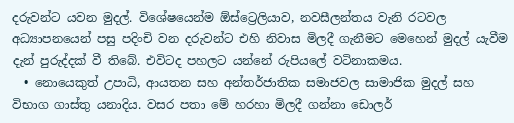දරුවන්ට යවන මුදල්. විශේෂයෙන්ම ඕස්ට්‍රෙලියාව, නවසීලන්තය වැනි රටවල අධ්‍යාපනයෙන් පසු පදිංචි වන දරුවන්ට එහි නිවාස මිලදී ගැනීමට මෙහෙන් මුදල් යැවීම දැන් පුරුද්දක් වී තිබේ. එවිටද පහලට යන්නේ රුපියලේ වටිනාකමය.
  • නොයෙකුත් උපාධි, ආයතන සහ අන්තර්ජාතික සමාජවල සාමාජික මුදල් සහ විභාග ගාස්තු යනාදිය. වසර පතා මේ හරහා මිලදී ගන්නා ඩොලර්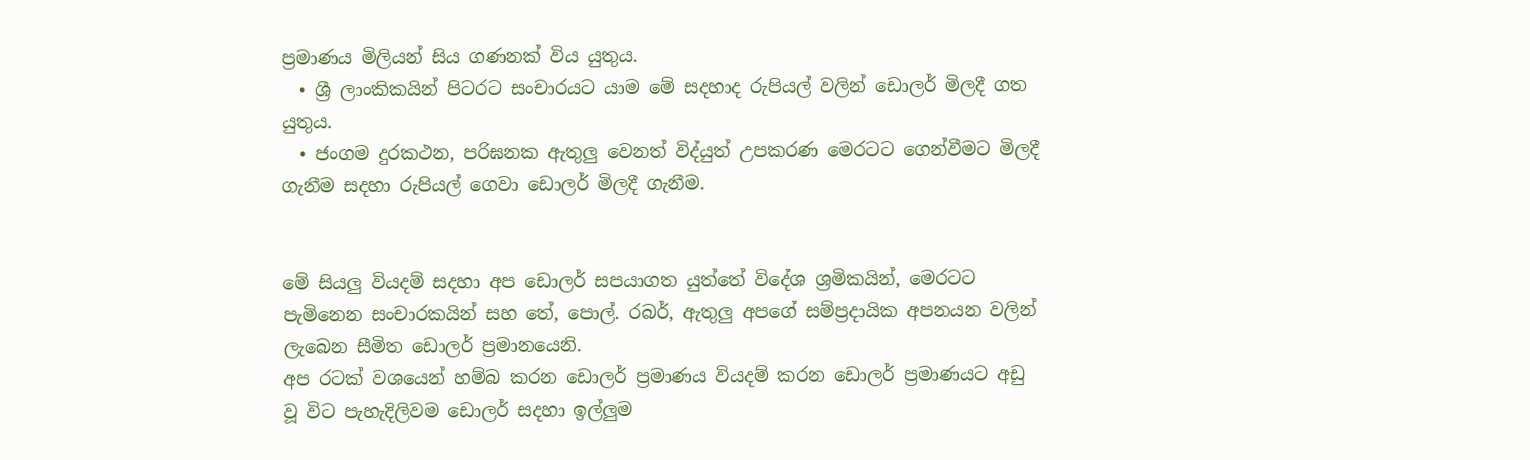ප්‍රමාණය මිලියන් සිය ගණනක් විය යුතුය.
  • ශ්‍රී ලාංකිකයින් පිටරට සංචාරයට යාම මේ සදහාද රුපියල් වලින් ඩොලර් මිලදී ගත යුතුය.
  • ජංගම දුරකථන, පරිඝනක ඇතුලු වෙනත් විද්යුත් උපකරණ මෙරටට ගෙන්වීමට මිලදී ගැනීම සදහා රුපියල් ගෙවා ඩොලර් මිලදී ගැනීම.


මේ සියලු වියදම් සදහා අප ඩොලර් සපයාගත යුත්තේ විදේශ ශ්‍රමිකයින්, මෙරටට පැමිනෙන සංචාරකයින් සහ තේ, පොල්. රබර්, ඇතුලු අපගේ සම්ප්‍රදායික අපනයන වලින් ලැබෙන සීමිත ඩොලර් ප්‍රමානයෙනි.
අප රටක් වශයෙන් හම්බ කරන ඩොලර් ප්‍රමාණය වියදම් කරන ඩොලර් ප්‍රමාණයට අඩු වූ විට පැහැදිලිවම ඩොලර් සදහා ඉල්ලුම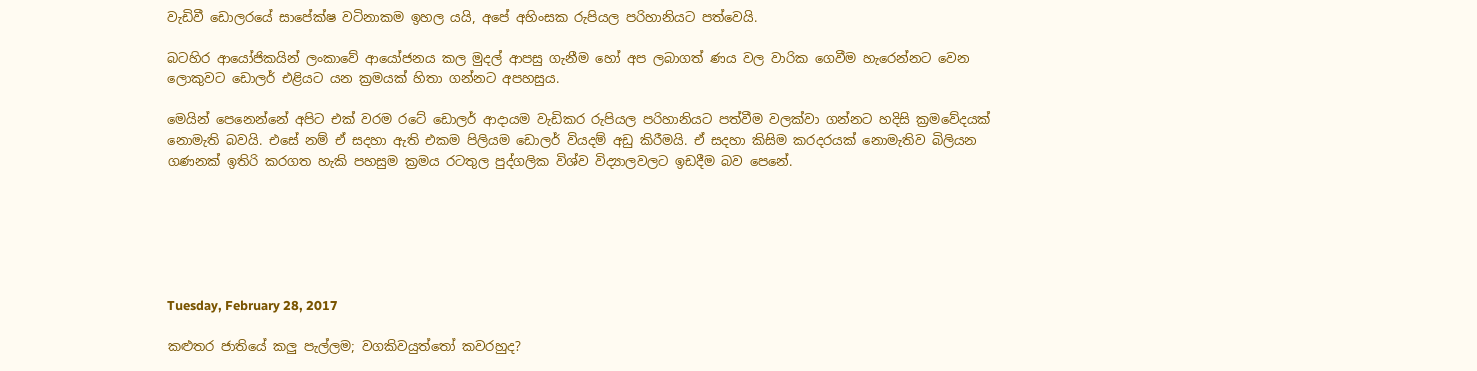වැඩිවී ඩොලරයේ සාපේක්ෂ වටිනාකම ඉහල යයි, අපේ අහිංසක රුපියල පරිහානියට පත්වෙයි.

බටහිර ආයෝජිකයින් ලංකාවේ ආයෝජනය කල මුදල් ආපසු ගැනීම හෝ අප ලබාගත් ණය වල වාරික ගෙවීම හැරෙන්නට වෙන ලොකුවට ඩොලර් එළියට යන ක්‍රමයක් හිතා ගන්නට අපහසුය.

මෙයින් පෙනෙන්නේ අපිට එක් වරම රටේ ඩොලර් ආදායම වැඩිකර රුපියල පරිහානියට පත්වීම වලක්වා ගන්නට හදිසි ක්‍රමවේදයක් නොමැති බවයි. එසේ නම් ඒ සදහා ඇති එකම පිලියම ඩොලර් වියදම් අඩු කිරීමයි. ඒ සදහා කිසිම කරදරයක් නොමැතිව බිලියන ගණනක් ඉතිරි කරගත හැකි පහසුම ක්‍රමය රටතුල පුද්ගලික විශ්ව විද්‍යාලවලට ඉඩදීම බව පෙනේ.






Tuesday, February 28, 2017

කළුතර ජාතියේ කලු පැල්ලම; වගකිවයුත්තෝ කවරහුද?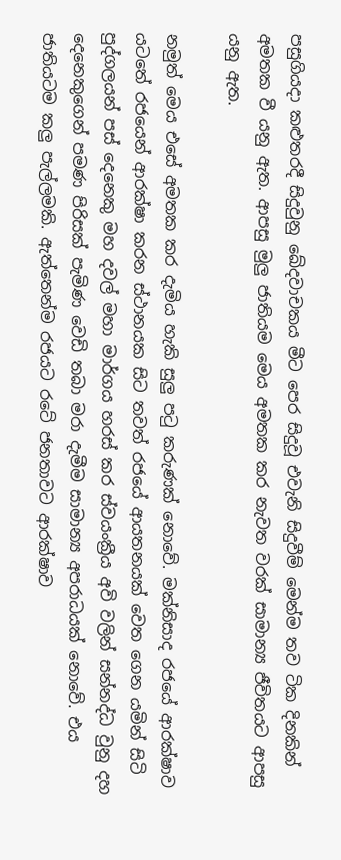පසුගියදා කළුතරදී සිදුවුනු ඛේදවාචකය මීට පෙර සිදුවූ එවැනි සිදුවීම් මෙන්ම තව ටික දිනකින් අමතක වී යනු ඇත. ආපසු මුලු ජාතියම මෙය අමතක කර නැවත වරක් සාමාන්‍ය ජීවිතයට ආපසු යනු ඇත.

නමුත් මෙය එසේ අමතක කර දැමිය හැකි සුලු පටු කරුණක් නොවේ. මක්නිසාද රජයේ ආරක්ෂාව යටතේ රජයෙන් ආරක්ෂා කරන ස්ථානයක සිට තවත් රජයේ ආයතනයක් වෙත ගෙන යමින් සිටි පුද්ගලයන් පස් දෙනෙකු මහ දවල් මහා මාර්ගය හරස් කර ස්වයංක්‍රීය අවි වලින් සන්නද්ධ වුනු දහ දෙනෙකුගෙන් පමණ පිරිසක් පැමිණ වෙඩි තබා මරා දැමීම සාමාන්‍ය අපරාධයක් නොවේ. එය ජාතියටම කලු පැල්ලමකි. ඇත්තෙන්ම රජයට රටේ ජනතාවට ආරක්ෂාව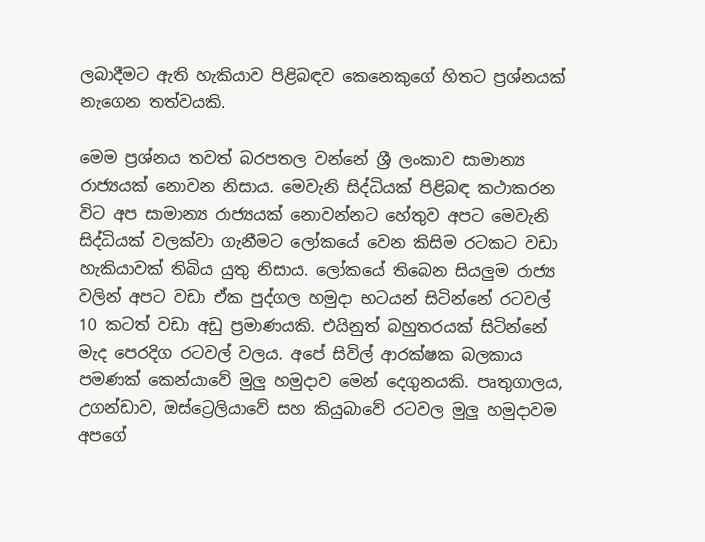ලබාදීමට ඇති හැකියාව පිළිබඳව කෙනෙකුගේ හිතට ප්‍රශ්නයක් නැගෙන තත්වයකි.

මෙම ප්‍රශ්නය තවත් බරපතල වන්නේ ශ්‍රී ලංකාව සාමාන්‍ය රාජ්‍යයක් නොවන නිසාය. මෙවැනි සිද්ධියක් පිළිබඳ කථාකරන විට අප සාමාන්‍ය රාජ්‍යයක් නොවන්නට හේතුව අපට මෙවැනි සිද්ධියක් වලක්වා ගැනීමට ලෝකයේ වෙන කිසිම රටකට වඩා හැකියාවක් තිබිය යුතු නිසාය. ලෝකයේ තිබෙන සියලුම රාජ්‍ය වලින් අපට වඩා ඒක පුද්ගල හමුදා භටයන් සිටින්නේ රටවල් 10 කටත් වඩා අඩු ප්‍රමාණයකි. එයිනුත් බහුතරයක් සිටින්නේ මැද පෙරදිග රටවල් වලය. අපේ සිවිල් ආරක්ෂක බලකාය පමණක් කෙන්යාවේ මුලු හමුදාව මෙන් දෙගුනයකි. පෘතුගාලය, උගන්ඩාව, ඔස්ට්‍රෙලියාවේ සහ කියුබාවේ රටවල මුලු හමුදාවම අපගේ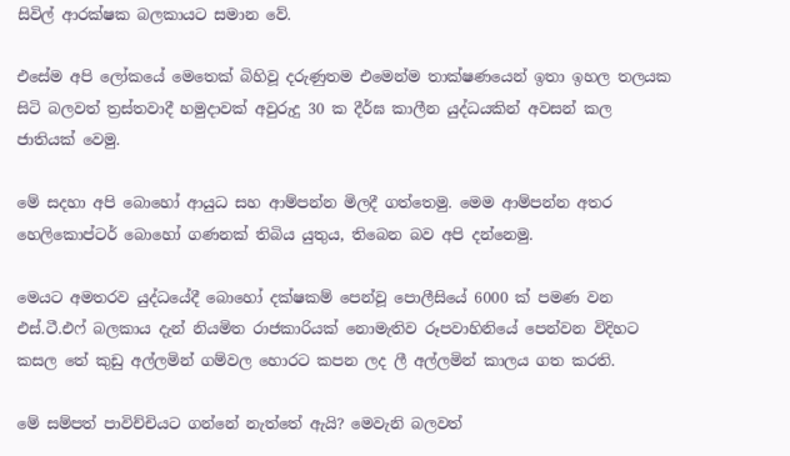සිවිල් ආරක්ෂක බලකායට සමාන වේ.

එසේම අපි ලෝකයේ මෙතෙක් බිහිවූ දරුණුතම එමෙන්ම තාක්ෂණයෙන් ඉතා ඉහල තලයක සිටි බලවත් ත්‍රස්තවාදී හමුදාවක් අවුරුදු 30 ක දීර්ඝ කාලීන යුද්ධයකින් අවසන් කල ජාතියක් වෙමු.

මේ සදහා අපි බොහෝ ආයුධ සහ ආම්පන්න මිලදී ගත්තෙමු. මෙම ආම්පන්න අතර හෙලිකොප්ටර් බොහෝ ගණනක් තිබිය යුතුය, තිබෙන බව අපි දන්නෙමු.

මෙයට අමතරව යුද්ධයේදී බොහෝ දක්ෂකම් පෙන්වූ පොලීසියේ 6000 ක් පමණ වන එස්.ටී.එෆ් බලකාය දැන් නියමිත රාජකාරියක් නොමැතිව රූපවාහිනියේ පෙන්වන විදිහට කසල තේ කුඩු අල්ලමින් ගම්වල හොරට කපන ලද ලී අල්ලමින් කාලය ගත කරති.

මේ සම්පත් පාවිච්චියට ගන්නේ නැත්තේ ඇයි? මෙවැනි බලවත්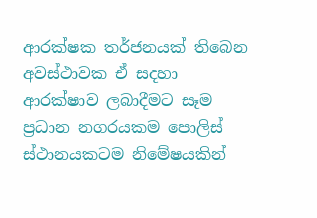ආරක්ෂක තර්ජනයක් තිබෙන අවස්ථාවක ඒ සදහා ආරක්ෂාව ලබාදීමට සෑම ප්‍රධාන නගරයකම පොලිස් ස්ථානයකටම නිමේෂයකින්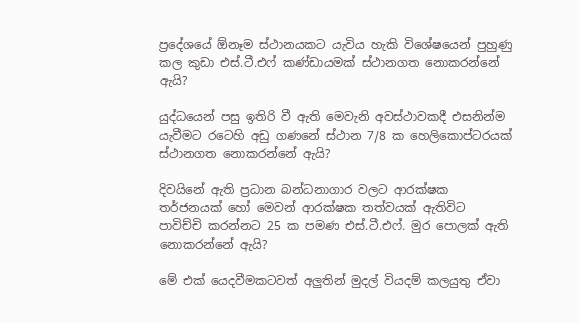ප්‍රදේශයේ ඕනෑම ස්ථානයකට යැවිය හැකි විශේෂයෙන් පුහුණු කල කුඩා එස්.ටී.එෆ් කණ්ඩායමක් ස්ථානගත නොකරන්නේ ඇයි?

යුද්ධයෙන් පසු ඉතිරි වී ඇති මෙවැනි අවස්ථාවකදී එසනින්ම යැවීමට රටෙහි අඩු ගණනේ ස්ථාන 7/8 ක හෙලිකොප්ටරයක් ස්ථානගත නොකරන්නේ ඇයි?

දිවයිනේ ඇති ප්‍රධාන බන්ධනාගාර වලට ආරක්ෂක තර්ජනයක් හෝ මෙවන් ආරක්ෂක තත්වයක් ඇතිවිට පාවිච්චි කරන්නට 25 ක පමණ එස්.ටී.එෆ්. මුර පොලක් ඇති නොකරන්නේ ඇයි?

මේ එක් යෙදවීමකටවත් අලුතින් මුදල් වියදම් කලයුතු ඒවා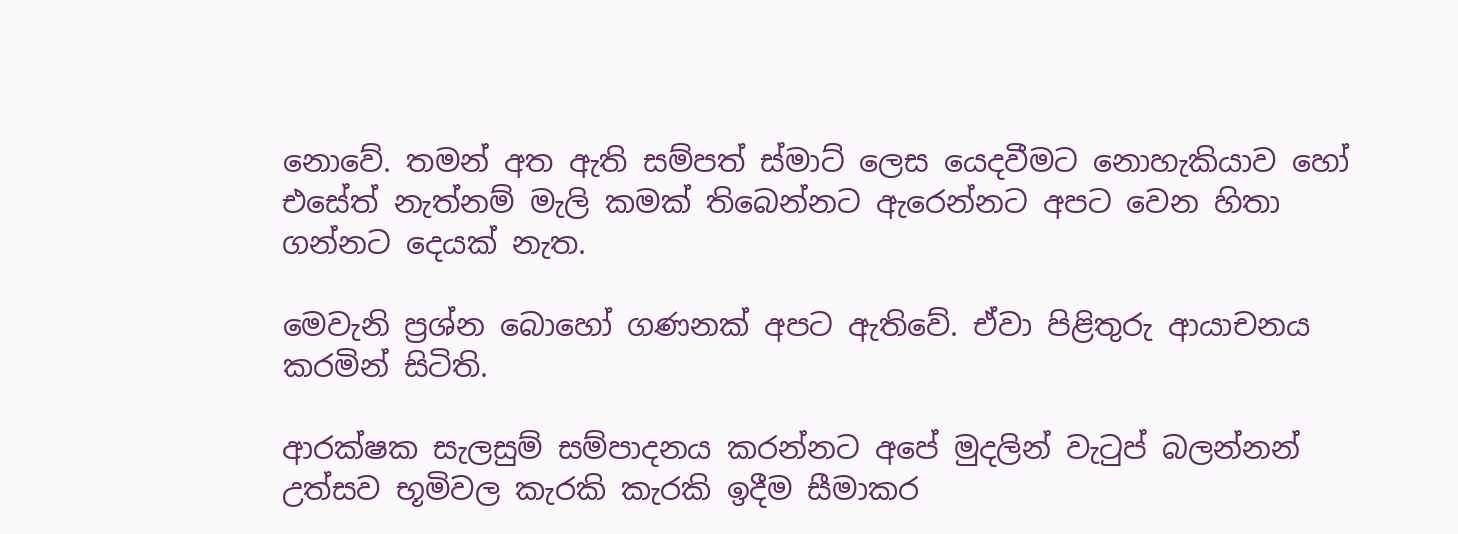නොවේ. තමන් අත ඇති සම්පත් ස්මාට් ලෙස යෙදවීමට නොහැකියාව හෝ එසේත් නැත්නම් මැලි කමක් තිබෙන්නට ඇරෙන්නට අපට වෙන හිතා ගන්නට දෙයක් නැත.

මෙවැනි ප්‍රශ්න බොහෝ ගණනක් අපට ඇතිවේ. ඒවා පිළිතුරු ආයාචනය කරමින් සිටිති.

ආරක්ෂක සැලසුම් සම්පාදනය කරන්නට අපේ මුදලින් වැටුප් බලන්නන් උත්සව භූමිවල කැරකි කැරකි ඉදීම සීමාකර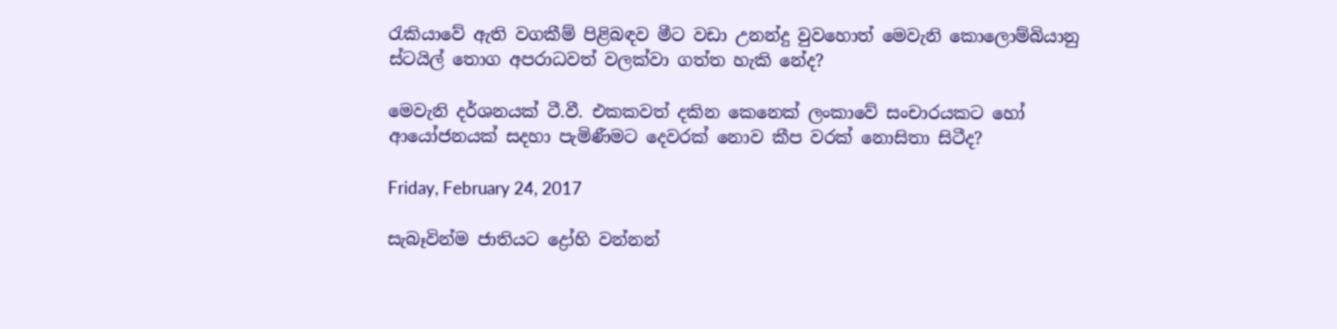රැකියාවේ ඇති වගකීම් පිළිබඳව මීට වඩා උනන්දු වුවහොත් මෙවැනි කොලොම්බියානු ස්ටයිල් තොග අපරාධවත් වලක්වා ගත්ත හැකි නේද?

මෙවැනි දර්ශනයක් ටී.වී. එකකවත් දකින කෙනෙක් ලංකාවේ සංචාරයකට හෝ ආයෝජනයක් සදහා පැමිණීමට දෙවරක් නොව කීප වරක් නොසිතා සිටීද?

Friday, February 24, 2017

සැබෑවින්ම ජාතියට ද්‍රෝහි වන්නන්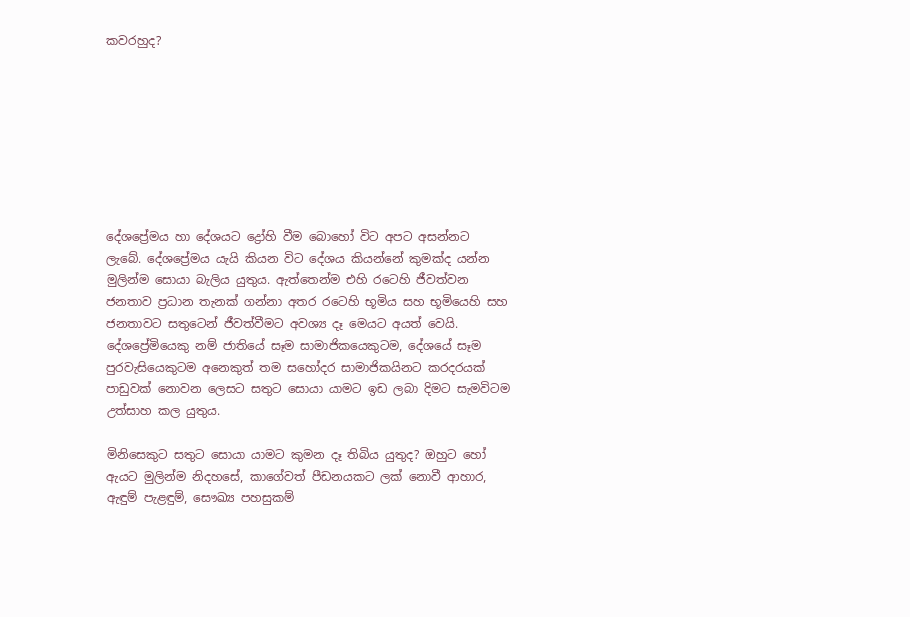කවරහුද?








දේශප්‍රේමය හා දේශයට ද්‍රෝහි වීම බොහෝ විට අපට අසන්නට ලැබේ. දේශප්‍රේමය යැයි කියන විට දේශය කියන්නේ කුමක්ද යන්න මුලින්ම සොයා බැලිය යුතුය. ඇත්තෙන්ම එහි රටෙහි ජීවත්වන ජනතාව ප්‍රධාන තැනක් ගන්නා අතර රටෙහි භූමිය සහ භූමියෙහි සහ ජනතාවට සතුටෙන් ජීවත්වීමට අවශ්‍ය දෑ මෙයට අයත් වෙයි. දේශප්‍රේමියෙකු නම් ජාතියේ සෑම සාමාජිකයෙකුටම, දේශයේ සෑම පුරවැසියෙකුටම අනෙකුත් තම සහෝදර සාමාජිකයිනට කරදරයක් පාඩුවක් නොවන ලෙසට සතුට සොයා යාමට ඉඩ ලබා දිමට සැමවිටම උත්සාහ කල යුතුය.

මිනිසෙකුට සතුට සොයා යාමට කුමන දෑ තිබිය යුතුද? ඔහුට හෝ ඇයට මුලින්ම නිදහසේ, කාගේවත් පීඩනයකට ලක් නොවී ආහාර, ඇඳුම් පැළඳුම්, සෞඛ්‍ය පහසුකම්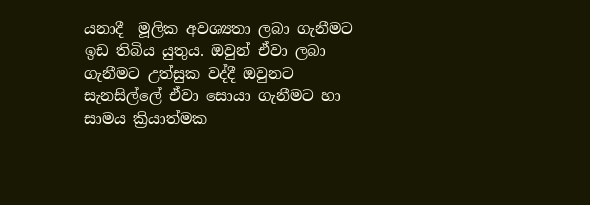යනාදී  මූලික අවශ්‍යතා ලබා ගැනීමට ඉඩ තිබිය යුතුය. ඔවුන් ඒවා ලබා ගැනීමට උත්සුක වද්දී ඔවුනට සැනසිල්ලේ ඒවා සොයා ගැනීමට හා සාමය ක්‍රියාත්මක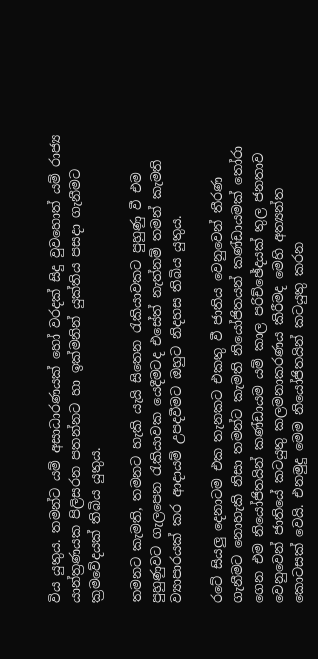විය යුතුය. තමන්ට යම් අසාධාරණයක් හෝ වරදක් සිදු වුවහොත් යම් රාජ්‍ය යාන්ත්‍රණයක පිලිසරන පතන්නට හා ඉක්මනින් යුක්තිය පසදා ගැනීමට ක්‍රමවේදයක් තිබිය යුතුය.

තමනට කැමති, තමනට හැකි යැයි සිතෙන රැකියාවකට පුහුණු වී එම පුහුණුවට ගැලපෙන රැකියාවක යෙදීමටද එසේත් නැත්නම් තමන් කැමති ව්‍යාපාරයක් කර ආදායම් උපදවීමට ඔහුට නිදහස තිබිය යුතුය.

රටේ සියලු දෙනාටම එක තැනකට එකතු වී ජාතිය වෙනුවෙන් තීරණ ගැනීමට නොහැකි නිසා තමන්ට කැමති නියෝජිතයන් කණ්ඩායමක් තෝරා ගෙන එම නියෝජිතයින් කණ්ඩායම යම් කාල පරිච්ඡේදයක් තුල ජනතාව වෙනුවෙන් ජාතියේ කටයුතු කලමනාකරණය කිරීමද මෙහි අත්‍යන්ත කොටසක් වෙයි. එනමුදු මෙම නියෝජිතයින් කටයුතු කරන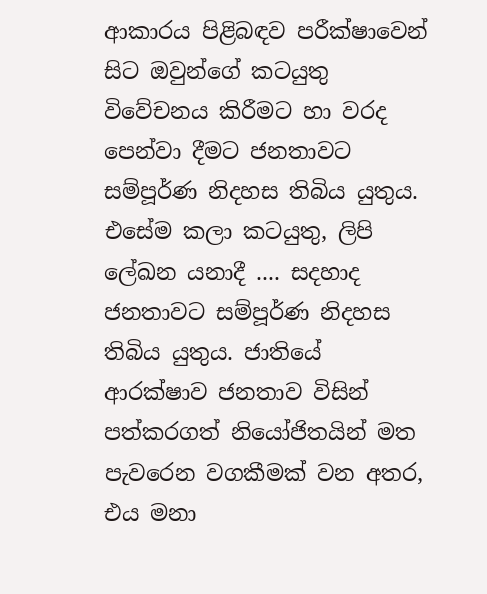ආකාරය පිළිබඳව පරීක්ෂාවෙන් සිට ඔවුන්ගේ කටයුතු විවේචනය කිරීමට හා වරද පෙන්වා දීමට ජනතාවට සම්පූර්ණ නිදහස තිබිය යුතුය. එසේම කලා කටයුතු, ලිපි ලේඛන යනාදී .... සදහාද ජනතාවට සම්පූර්ණ නිදහස තිබිය යුතුය. ජාතියේ ආරක්ෂාව ජනතාව විසින් පත්කරගත් නියෝජිතයින් මත පැවරෙන වගකීමක් වන අතර, එය මනා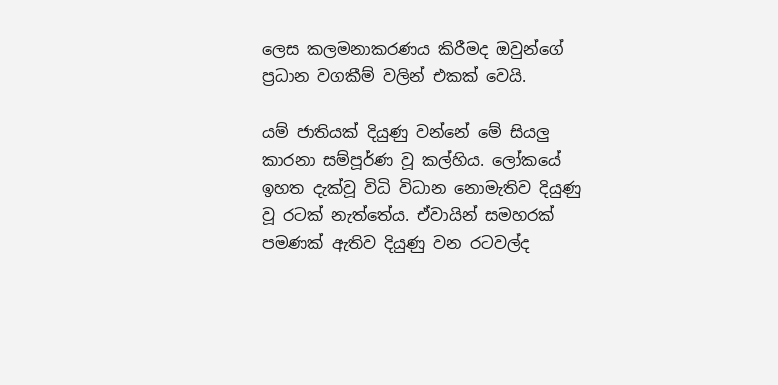ලෙස කලමනාකරණය කිරීමද ඔවුන්ගේ ප්‍රධාන වගකීම් වලින් එකක් වෙයි.

යම් ජාතියක් දියුණු වන්නේ මේ සියලු කාරනා සම්පූර්ණ වූ කල්හිය. ලෝකයේ ඉහත දැක්වූ විධි විධාන නොමැතිව දියුණු වූ රටක් නැත්තේය. ඒවායින් සමහරක් පමණක් ඇතිව දියුණු වන රටවල්ද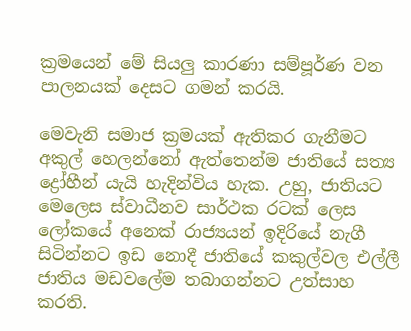ක්‍රමයෙන් මේ සියලු කාරණා සම්පූර්ණ වන පාලනයක් දෙසට ගමන් කරයි.

මෙවැනි සමාජ ක්‍රමයක් ඇතිකර ගැනීමට අකුල් හෙලන්නෝ ඇත්තෙන්ම ජාතියේ සත්‍ය ද්‍රෝහීන් යැයි හැදින්විය හැක. උහු, ජාතියට මෙලෙස ස්වාධීනව සාර්ථක රටක් ලෙස ලෝකයේ අනෙක් රාජ්‍යයන් ඉදිරියේ නැගී සිටින්නට ඉඩ නොදී ජාතියේ කකුල්වල එල්ලී ජාතිය මඩවලේම තබාගන්නට උත්සාහ කරති.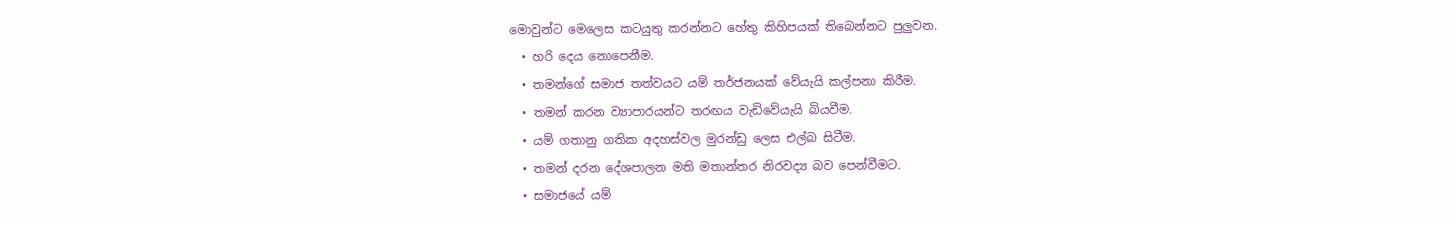මොවුන්ට මෙලෙස කටයුතු කරන්නට හේතු කිහිපයක් තිබෙන්නට පුලුවන.
  • හරි දෙය නොපෙනීම.
  • තමන්ගේ සමාජ තත්වයට යම් තර්ජනයක් වේයැයි කල්පනා කිරීම.
  • තමන් කරන ව්‍යාපාරයන්ට තරඟය වැඩිවේයැයි බියවීම.
  • යම් ගතානු ගතික අදහස්වල මුරන්ඩු ලෙස එල්බ සිටීම.
  • තමන් දරන දේශපාලන මති මතාන්තර නිරවද්‍ය බව පෙන්වීමට.
  • සමාජයේ යම්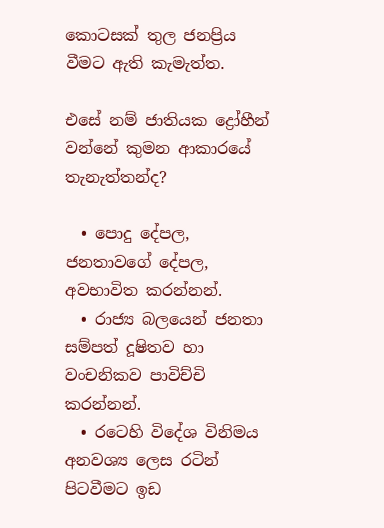කොටසක් තුල ජනප්‍රිය වීමට ඇති කැමැත්ත.

එසේ නම් ජාතියක ද්‍රෝහීන් වන්නේ කුමන ආකාරයේ තැනැත්තන්ද?

  • පොදු දේපල, ජනතාවගේ දේපල, අවභාවිත කරන්නන්.
  • රාජ්‍ය බලයෙන් ජනතා සම්පත් දූෂිතව හා වංචනිකව පාවිච්චි කරන්නන්.
  • රටෙහි විදේශ විනිමය අනවශ්‍ය ලෙස රටින් පිටවීමට ඉඩ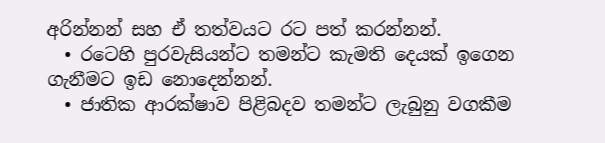අරින්නන් සහ ඒ තත්වයට රට පත් කරන්නන්.
  • රටෙහි පුරවැසියන්ට තමන්ට කැමති දෙයක් ඉගෙන ගැනීමට ඉඩ නොදෙන්නන්.
  • ජාතික ආරක්ෂාව පිළිබදව තමන්ට ලැබුනු වගකීම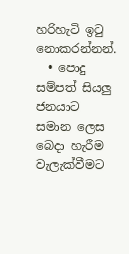හරිහැටි ඉටු නොකරන්නන්.
  • පොදු සම්පත් සියලු ජනයාට සමාන ලෙස බෙදා හැරීම වැලැක්වීමට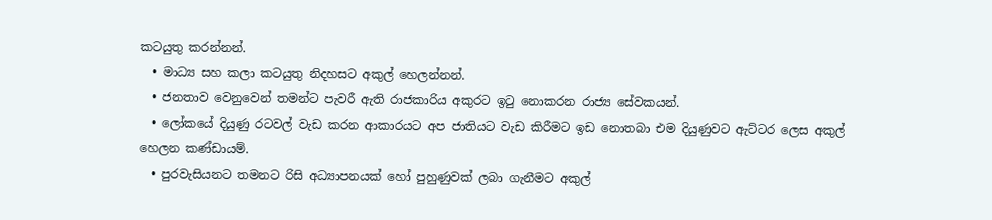කටයුතු කරන්නන්.
  • මාධ්‍ය සහ කලා කටයුතු නිදහසට අකුල් හෙලන්නන්.
  • ජනතාව වෙනුවෙන් තමන්ට පැවරී ඇති රාජකාරිය අකුරට ඉටු නොකරන රාජ්‍ය සේවකයන්.
  • ලෝකයේ දියුණු රටවල් වැඩ කරන ආකාරයට අප ජාතියට වැඩ කිරීමට ඉඩ නොතබා එම දියුණුවට ඇට්ටර ලෙස අකුල් හෙලන කණ්ඩායම්.
  • පුරවැසියනට තමනට රිසි අධ්‍යාපනයක් හෝ පුහුණුවක් ලබා ගැනීමට අකුල්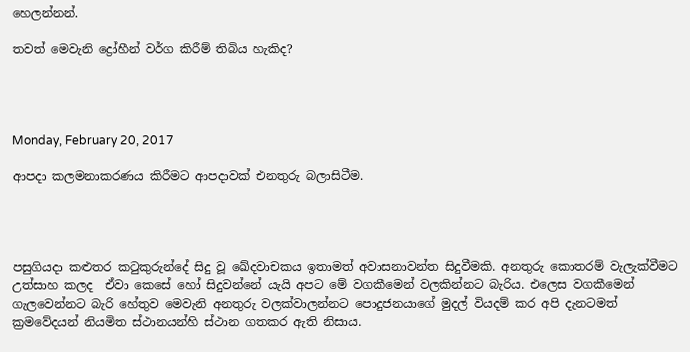හෙලන්නන්.

තවත් මෙවැනි ද්‍රෝහීන් වර්ග කිරීම් තිබිය හැකිද?




Monday, February 20, 2017

ආපදා කලමනාකරණය කිරීමට ආපදාවක් එනතුරු බලාසිටීම.




පසුගියදා කළුතර කටුකුරුන්දේ සිදු වූ ඛේදවාචකය ඉතාමත් අවාසනාවන්ත සිදුවීමකි. අනතුරු කොතරම් වැලැක්වීමට උත්සාහ කලද  ඒවා කෙසේ හෝ සිදුවන්නේ යැයි අපට මේ වගකීමෙන් වලකින්නට බැරිය. එලෙස වගකීමෙන් ගැලවෙන්නට බැරි හේතුව මෙවැනි අනතුරු වලක්වාලන්නට පොදුජනයාගේ මුදල් වියදම් කර අපි දැනටමත් ක්‍රමවේදයන් නියමිත ස්ථානයන්හි ස්ථාන ගතකර ඇති නිසාය.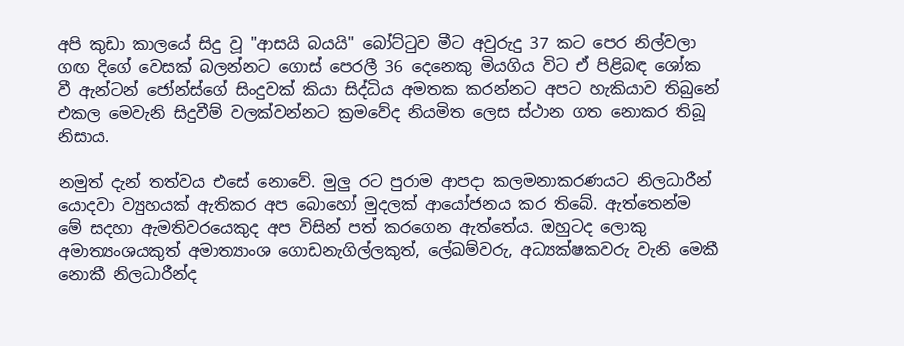අපි කුඩා කාලයේ සිදු වූ "ආසයි බයයි" බෝට්ටුව මීට අවුරුදු 37 කට පෙර නිල්වලා ගඟ දිගේ වෙසක් බලන්නට ගොස් පෙරලී 36 දෙනෙකු මියගිය විට ඒ පිළිබඳ ශෝක වී ඇන්ටන් ජෝන්ස්ගේ සිංදුවක් කියා සිද්ධිය අමතක කරන්නට අපට හැකියාව තිබුනේ එකල මෙවැනි සිදුවීම් වලක්වන්නට ක්‍රමවේද නියමිත ලෙස ස්ථාන ගත නොකර තිබූ නිසාය.

නමුත් දැන් තත්වය එසේ නොවේ. මුලු රට පුරාම ආපදා කලමනාකරණයට නිලධාරීන් යොදවා ව්‍යුහයක් ඇතිකර අප බොහෝ මුදලක් ආයෝජනය කර තිබේ. ඇත්තෙන්ම මේ සදහා ඇමතිවරයෙකුද අප විසින් පත් කරගෙන ඇත්තේය. ඔහුටද ලොකු අමාත්‍යංශයකුත් අමාත්‍යාංශ ගොඩනැගිල්ලකුත්, ලේඛම්වරු, අධ්‍යක්ෂකවරු වැනි මෙකී නොකී නිලධාරීන්ද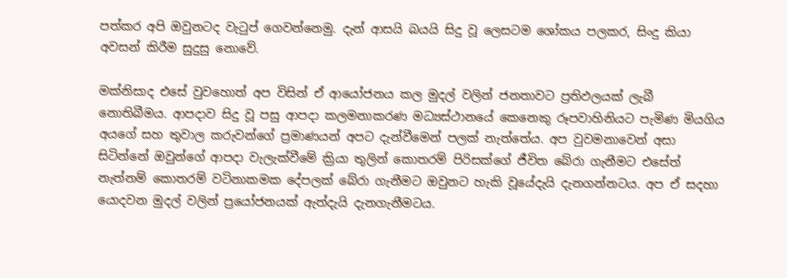පත්කර අපි ඔවුනටද වැටුප් ගෙවන්නෙමු. දැන් ආසයි බයයි සිදු වූ ලෙසටම ශෝකය පලකර, සිංදු කියා අවසන් කිරීම සුදුසු නොවේ.

මක්නිසාද එසේ වුවහොත් අප විසින් ඒ ආයෝජනය කල මුදල් වලින් ජනතාවට ප්‍රතිඵලයක් ලැබී නොතිබීමය. ආපදාව සිදු වූ පසු ආපදා කලමනාකරණ මධ්‍යස්ථානයේ කෙනෙකු රූපවාහිනියට පැමිණ මියගිය අයගේ සහ තුවාල කරුවන්ගේ ප්‍රමාණයන් අපට දැන්වීමෙන් පලක් නැත්තේය. අප වුවමනාවෙන් අසා සිටින්නේ ඔවුන්ගේ ආපදා වැලැක්වීමේ ක්‍රියා තුලින් කොතරම් පිරිසක්ගේ ජීවිත බේරා ගැනීමට එසේත් නැත්නම් කොතරම් වටිනාකමක දේපලක් බේරා ගැනීමට ඔවුනට හැකි වූයේදැයි දැනගන්නටය. අප ඒ සදහා යොදවන මුදල් වලින් ප්‍රයෝජනයක් ඇත්දැයි දැනගැනීමටය.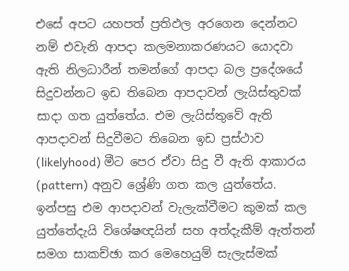එසේ අපට යහපත් ප්‍රතිඵල අරගෙන දෙන්නට නම් එවැනි ආපදා කලමනාකරණයට යොදවා ඇති නිලධාරීන් තමන්ගේ ආපදා බල ප්‍රදේශයේ සිදුවන්නට ඉඩ තිබෙන ආපදාවන් ලැයිස්තුවක් සාදා ගත යුත්තේය. එම ලැයිස්තුවේ ඇති ආපදාවන් සිදුවීමට තිබෙන ඉඩ ප්‍රස්ථාව (likelyhood) මීට පෙර ඒවා සිදු වී ඇති ආකාරය (pattern) අනුව ශ්‍රේණි ගත කල යුත්තේය. ඉන්පසු එම ආපදාවන් වැලැක්වීමට කුමක් කල යුත්තේදැයි විශේෂඥයින් සහ අත්දැකීම් ඇත්තන් සමග සාකච්ඡා කර මෙහෙයුම් සැලැස්මක්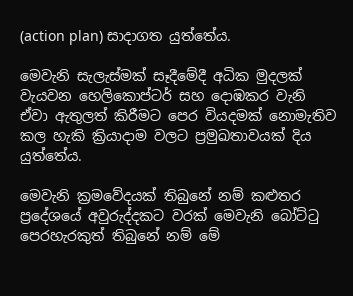(action plan) සාදාගත යුත්තේය.

මෙවැනි සැලැස්මක් සෑදීමේදී අධික මුදලක් වැයවන හෙලිකොප්ටර් සහ දොඹකර වැනි ඒවා ඇතුලත් කිරීමට පෙර වියදමක් නොමැතිව කල හැකි ක්‍රියාදාම වලට ප්‍රමුඛතාවයක් දිය යුත්තේය.

මෙවැනි ක්‍රමවේදයක් තිබුනේ නම් කළුතර ප්‍රදේශයේ අවුරුද්දකට වරක් මෙවැනි බෝට්ටු පෙරහැරකුත් තිබුනේ නම් මේ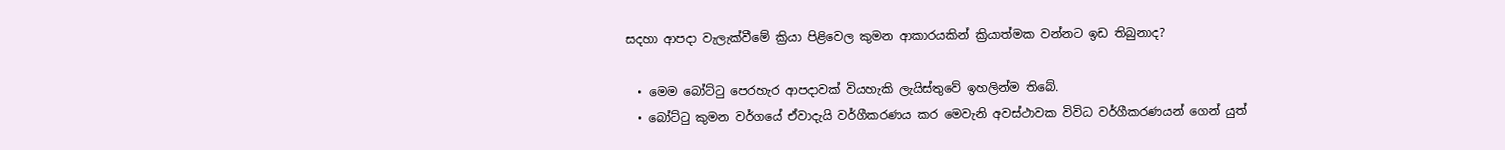සදහා ආපදා වැලැක්වීමේ ක්‍රියා පිළිවෙල කුමන ආකාරයකින් ක්‍රියාත්මක වන්නට ඉඩ තිබුනාද?

  • මෙම බෝට්ටු පෙරහැර ආපදාවක් වියහැකි ලැයිස්තුවේ ඉහලින්ම තිබේ.
  • බෝට්ටු කුමන වර්ගයේ ඒවාදැයි වර්ගීකරණය කර මෙවැනි අවස්ථාවක විවිධ වර්ගීකරණයන් ගෙන් යුත්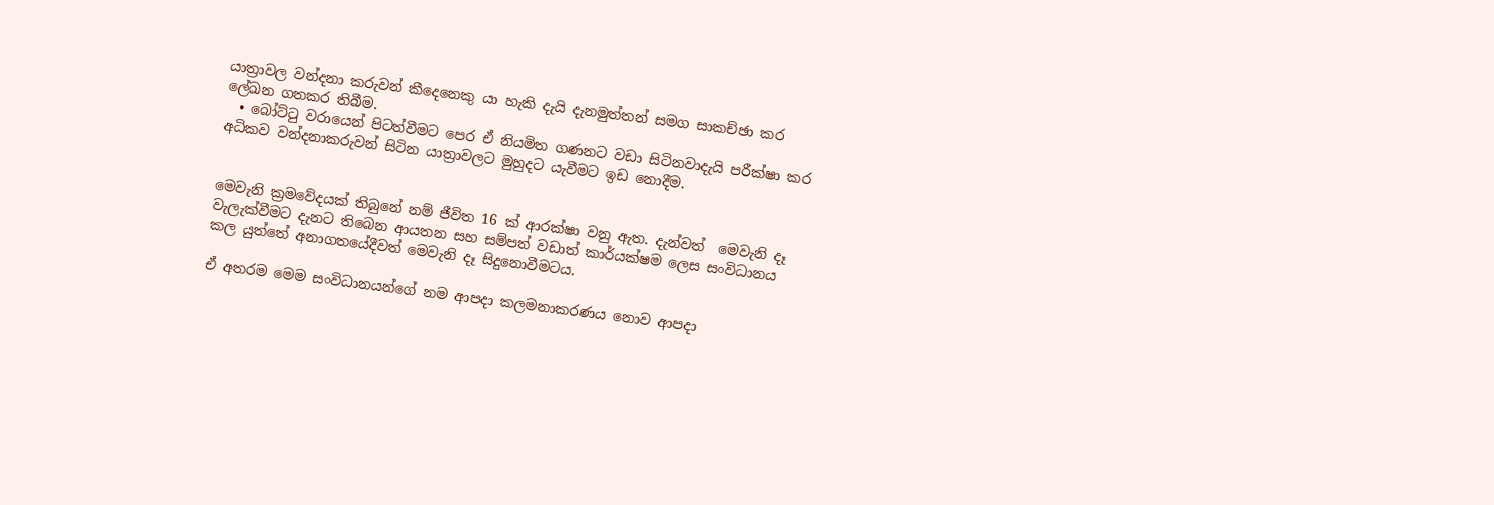යාත්‍රාවල වන්දනා කරුවන් කීදෙනෙකු යා හැකි දැයි දැනමුත්තන් සමග සාකච්ඡා කර ලේඛන ගතකර තිබීම.
  • බෝට්ටු වරායෙන් පිටත්වීමට පෙර ඒ නියමිත ගණනට වඩා සිටිනවාදැයි පරීක්ෂා කර අධිකව වන්දනාකරුවන් සිටින යාත්‍රාවලට මුහුදට යැවීමට ඉඩ නොදීම.


මෙවැනි ක්‍රමවේදයක් තිබුනේ නම් ජීවිත 16 ක් ආරක්ෂා වනු ඇත. දැන්වත්  මෙවැනි දෑ වැලැක්වීමට දැනට තිබෙන ආයතන සහ සම්පත් වඩාත් කාර්යක්ෂම ලෙස සංවිධානය කල යුත්තේ අනාගතයේදීවත් මෙවැනි දෑ සිදුනොවීමටය.

ඒ අතරම මෙම සංවිධානයන්ගේ නම ආපදා කලමනාකරණය නොව ආපදා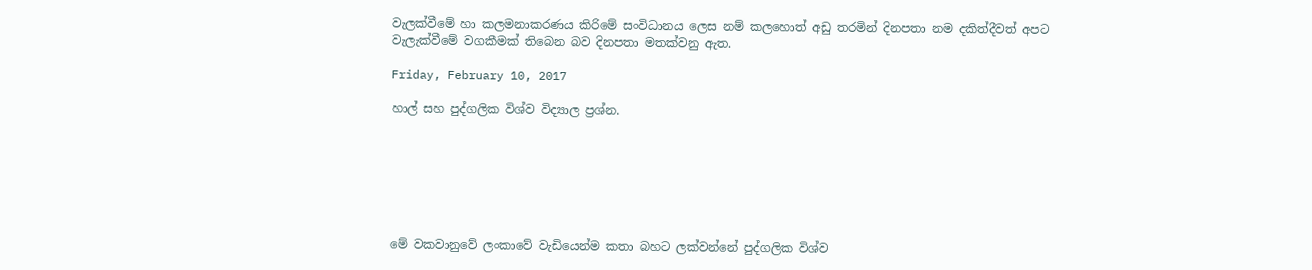වැලක්වීමේ හා කලමනාකරණය කිරිමේ සංවිධානය ලෙස නම් කලහොත් අඩු තරමින් දිනපතා නම දකිත්දීවත් අපට වැලැක්වීමේ වගකීමක් තිබෙන බව දිනපතා මතක්වනු ඇත.

Friday, February 10, 2017

හාල් සහ පුද්ගලික විශ්ව විද්‍යාල ප්‍රශ්න.







මේ වකවානුවේ ලංකාවේ වැඩියෙන්ම කතා බහට ලක්වන්නේ පුද්ගලික විශ්ව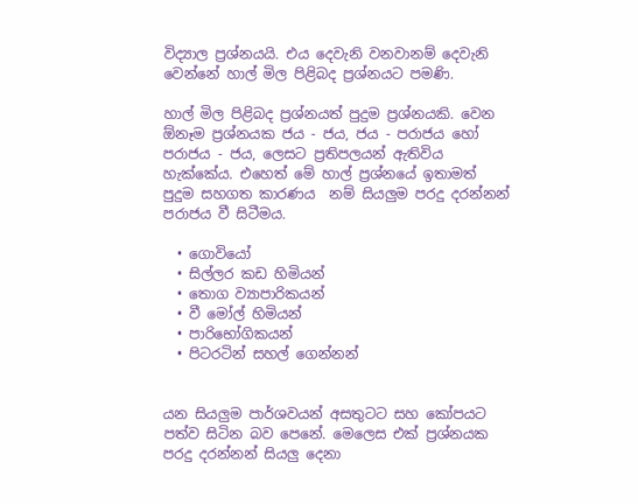විද්‍යාල ප්‍රශ්නයයි. එය දෙවැනි වනවානම් දෙවැනි  වෙන්නේ හාල් මිල පිළිබද ප්‍රශ්නයට පමණි.

හාල් මිල පිළිබද ප්‍රශ්නයත් පුදුම ප්‍රශ්නයකි. වෙන ඕනෑම ප්‍රශ්නයක ජය - ජය, ජය - පරාජය හෝ පරාජය - ජය, ලෙසට ප්‍රතිපලයන් ඇතිවිය හැක්කේය. එහෙත් මේ හාල් ප්‍රශ්නයේ ඉතාමත් පුදුම සහගත කාරණය  නම් සියලුම පරදු දරන්නන් පරාජය වී සිටීමය.

  • ගොවියෝ
  • සිල්ලර කඩ හිමියන්
  • තොග ව්‍යාපාරිකයන්
  • වී මෝල් හිමියන්
  • පාරිභෝගිකයන්
  • පිටරටින් සහල් ගෙන්නන්


යන සියලුම පාර්ශවයන් අසතුටට සහ කෝපයට පත්ව සිටින බව පෙනේ. මෙලෙස එක් ප්‍රශ්නයක පරදු දරන්නන් සියලු දෙනා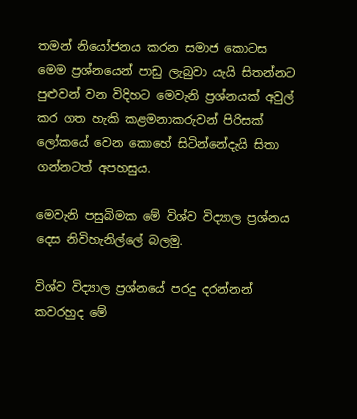තමන් නියෝජනය කරන සමාජ කොටස මෙම ප්‍රශ්නයෙන් පාඩු ලැබුවා යැයි සිතන්නට පුළුවන් වන විදිහට මෙවැනි ප්‍රශ්නයක් අවුල් කර ගත හැකි කළමනාකරුවන් පිරිසක් ලෝකයේ වෙන කොහේ සිටින්නේදැයි සිතා ගන්නටත් අපහසුය.

මෙවැනි පසුබිමක මේ විශ්ව විද්‍යාල ප්‍රශ්නය දෙස නිවිහැනිල්ලේ බලමු.

විශ්ව විද්‍යාල ප්‍රශ්නයේ පරදු දරන්නන් කවරහුද මේ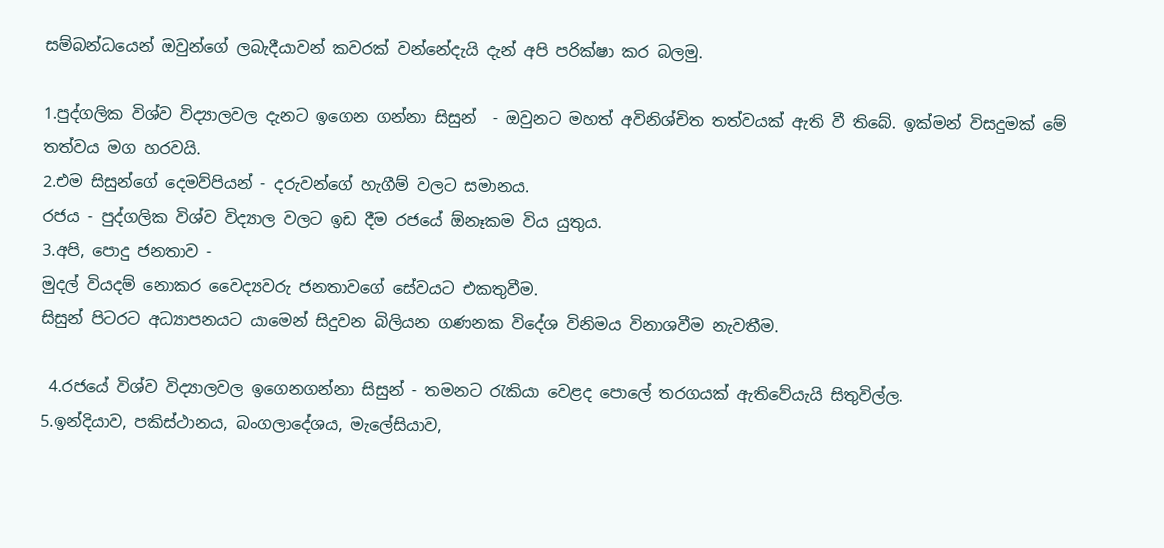සම්බන්ධයෙන් ඔවුන්ගේ ලබැදීයාවන් කවරක් වන්නේදැයි දැන් අපි පරික්ෂා කර බලමු.

1.පුද්ගලික විශ්ව විද්‍යාලවල දැනට ඉගෙන ගන්නා සිසුන්  - ඔවුනට මහත් අවිනිශ්චිත තත්වයක් ඇති වී තිබේ. ඉක්මන් විසදුමක් මේ තත්වය මග හරවයි.
2.එම සිසුන්ගේ දෙමව්පියන් - දරුවන්ගේ හැගීම් වලට සමානය.
රජය - පුද්ගලික විශ්ව විද්‍යාල වලට ඉඩ දීම රජයේ ඕනෑකම විය යුතුය.
3.අපි, පොදු ජනතාව -
මුදල් වියදම් නොකර වෛද්‍යවරු ජනතාවගේ සේවයට එකතුවීම.
සිසුන් පිටරට අධ්‍යාපනයට යාමෙන් සිදුවන බිලියන ගණනක විදේශ විනිමය විනාශවීම නැවතීම.

 4.රජයේ විශ්ව විද්‍යාලවල ඉගෙනගන්නා සිසුන් - තමනට රැකියා වෙළද පොලේ තරගයක් ඇතිවේයැයි සිතුවිල්ල.
5.ඉන්දියාව, පකිස්ථානය, බංගලාදේශය, මැලේසියාව,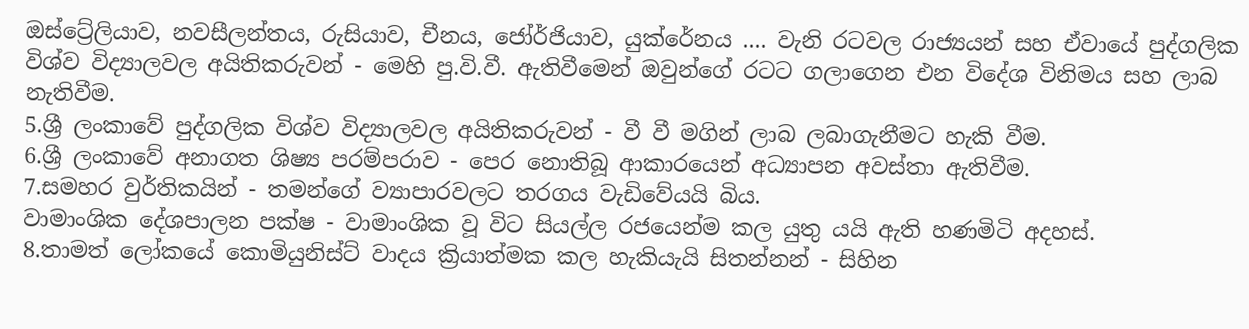ඔස්ට්‍රේලියාව, නවසීලන්තය, රුසියාව, චීනය, ජෝර්ජියාව, යුක්රේනය .... වැනි රටවල රාජ්‍යයන් සහ ඒවායේ පුද්ගලික විශ්ව විද්‍යාලවල අයිතිකරුවන් - මෙහි පු.වි.වී. ඇතිවීමෙන් ඔවුන්ගේ රටට ගලාගෙන එන විදේශ විනිමය සහ ලාබ නැතිවීම.
5.ශ්‍රී ලංකාවේ පුද්ගලික විශ්ව විද්‍යාලවල අයිතිකරුවන් - වී වී මගින් ලාබ ලබාගැනීමට හැකි වීම.
6.ශ්‍රී ලංකාවේ අනාගත ශිෂ්‍ය පරම්පරාව - පෙර නොතිබූ ආකාරයෙන් අධ්‍යාපන අවස්තා ඇතිවීම.
7.සමහර වුර්තිකයින් - තමන්ගේ ව්‍යාපාරවලට තරගය වැඩිවේයයි බිය.
වාමාංශික දේශපාලන පක්ෂ - වාමාංශික වූ විට සියල්ල රජයෙන්ම කල යුතු යයි ඇති හණමිටි අදහස්.
8.තාමත් ලෝකයේ කොමියුනිස්ට් වාදය ක්‍රියාත්මක කල හැකියැයි සිතන්නන් - සිහින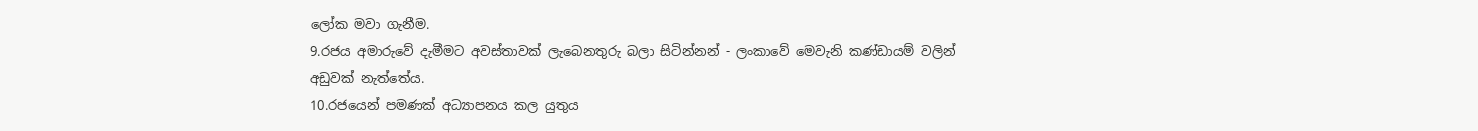ලෝක මවා ගැනීම.
9.රජය අමාරුවේ දැමීමට අවස්තාවක් ලැබෙනතුරු බලා සිටින්නන් - ලංකාවේ මෙවැනි කණ්ඩායම් වලින් අඩුවක් නැත්තේය.
10.රජයෙන් පමණක් අධ්‍යාපනය කල යුතුය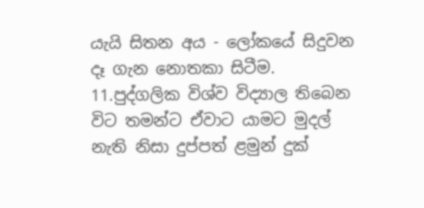යැයි සිතන අය - ලෝකයේ සිදුවන දෑ ගැන නොතකා සිටීම.
11.පුද්ගලික විශ්ව විද්‍යාල තිබෙන විට තමන්ට ඒවාට යාමට මුදල් නැති නිසා දුප්පත් ළමුන් දුක්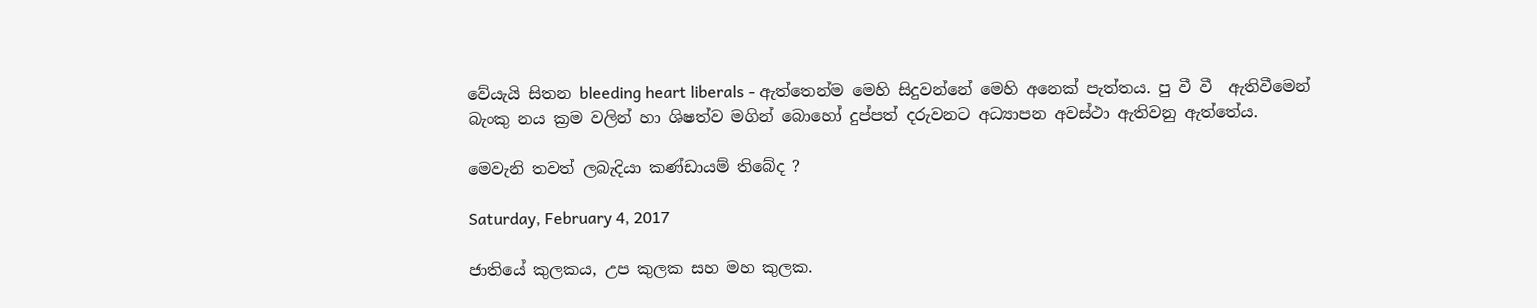වේයැයි සිතන bleeding heart liberals - ඇත්තෙන්ම මෙහි සිදුවන්නේ මෙහි අනෙක් පැත්තය. පු වී වී  ඇතිවීමෙන් බැංකු නය ක්‍රම වලින් හා ශිෂත්ව මගින් බොහෝ දුප්පත් දරුවනට අධ්‍යාපන අවස්ථා ඇතිවනු ඇත්තේය.

මෙවැනි තවත් ලබැදියා කණ්ඩායම් තිබේද ?

Saturday, February 4, 2017

ජාතියේ කුලකය, උප කුලක සහ මහ කුලක.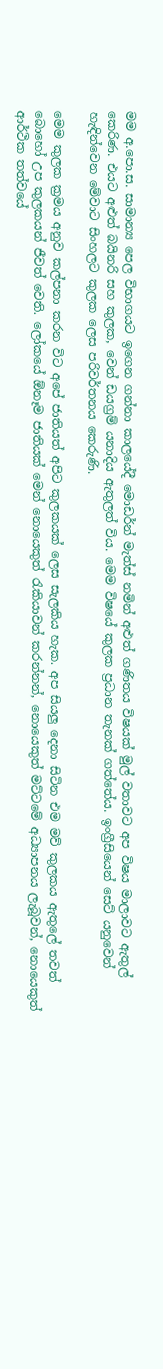මම අ.පො.ස. සාමාන්‍ය පෙල විභාගයට ඉගෙන ගන්නා කාලයේදී මොඩර්න් මැත්ස් නමින් අළුත් ගණිතය විෂයක් මුල් වතාවට අප විෂය මාලාවට ඇතුල් කෙරිණ. එයට අළුත් බයිනරි සහ කුලක, වෙන් ඩයග්‍රම් යනාදිය ඇතුලත් විය. මෙම විෂයේ කුලක ප්‍රධාන තැනක් ගත්තේය. ඉංග්‍රීසියෙන් සෙට් යනුවෙන් හැඳින්වෙන මේවාට සිංහලට කුලක ලෙස පරිවර්තනය කෙරුණි.

මෙම කුලක ක්‍රමය අනුව කල්පනා කරන විට අපේ ජාතියත් අපිට කුලකයක් ලෙස සැලකිය හැක. අප සියලු දෙනා සිටින එම මව් කුලකය ඇතුලේ තවත් බොහෝ උප කුලකයන් ජීවත් වෙති. ලෝකයේ ඕනෑම ජාතියක් මෙන් නොයෙකුත් රැකියාවන් කරන්නන්, නොයෙකුත් මට්ටමේ අධ්‍යාපනය ලැබූවන්, නොයෙකුත් ආර්ථික තත්වයේ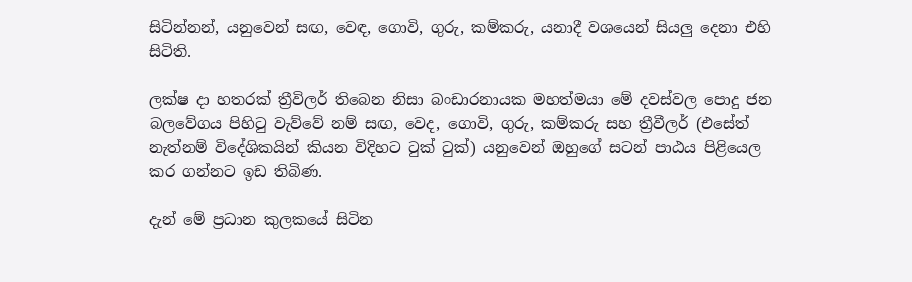සිටින්නන්, යනුවෙන් සඟ, වෙඳ, ගොවි, ගුරු, කම්කරු, යනාදී වශයෙන් සියලු දෙනා එහි සිටිති.

ලක්ෂ දා හතරක් ත්‍රීවිලර් තිබෙන නිසා බංඩාරනායක මහත්මයා මේ දවස්වල පොදු ජන බලවේගය පිහිටු වැව්වේ නම් සඟ, වෙද, ගොවි, ගුරු, කම්කරු සහ ත්‍රීවීලර් (එසේත් නැත්නම් විදේශිකයින් කියන විදිහට ටුක් ටුක්) යනුවෙන් ඔහුගේ සටන් පාඨය පිළියෙල කර ගන්නට ඉඩ තිබිණ.

දැන් මේ ප්‍රධාන කුලකයේ සිටින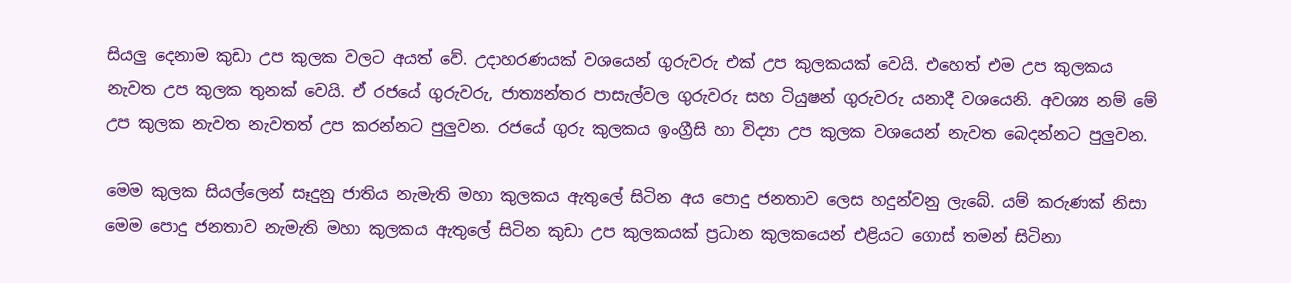සියලු දෙනාම කුඩා උප කුලක වලට අයත් වේ. උදාහරණයක් වශයෙන් ගුරුවරු එක් උප කුලකයක් වෙයි. එහෙත් එම උප කුලකය නැවත උප කුලක තුනක් වෙයි. ඒ රජයේ ගුරුවරු, ජාත්‍යන්තර පාසැල්වල ගුරුවරු සහ ටියුෂන් ගුරුවරු යනාදී වශයෙනි. අවශ්‍ය නම් මේ උප කුලක නැවත නැවතත් උප කරන්නට පුලුවන. රජයේ ගුරු කුලකය ඉංග්‍රීසි හා විද්‍යා උප කුලක වශයෙන් නැවත බෙදන්නට පුලුවන.

මෙම කුලක සියල්ලෙන් සෑදුනු ජාතිය නැමැති මහා කුලකය ඇතුලේ සිටින අය පොදු ජනතාව ලෙස හදුන්වනු ලැබේ. යම් කරුණක් නිසා මෙම පොදු ජනතාව නැමැති මහා කුලකය ඇතුලේ සිටින කුඩා උප කුලකයක් ප්‍රධාන කුලකයෙන් එළියට ගොස් තමන් සිටිනා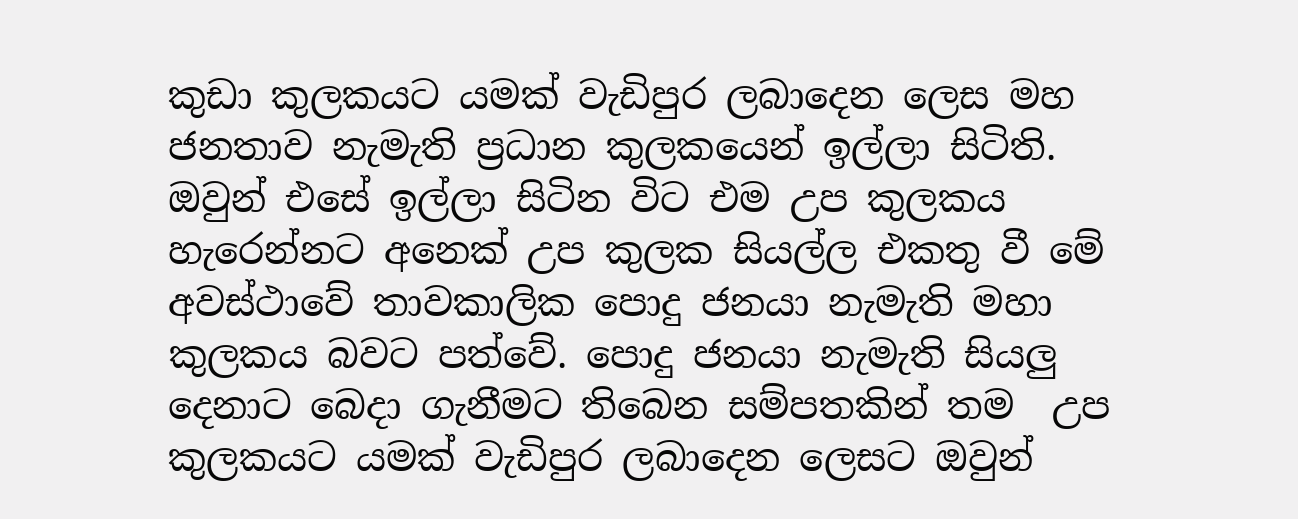කුඩා කුලකයට යමක් වැඩිපුර ලබාදෙන ලෙස මහ ජනතාව නැමැති ප්‍රධාන කුලකයෙන් ඉල්ලා සිටිති. ඔවුන් එසේ ඉල්ලා සිටින විට එම උප කුලකය හැරෙන්නට අනෙක් උප කුලක සියල්ල එකතු වී මේ අවස්ථාවේ තාවකාලික පොදු ජනයා නැමැති මහා කුලකය බවට පත්වේ. පොදු ජනයා නැමැති සියලු දෙනාට බෙදා ගැනීමට තිබෙන සම්පතකින් තම  උප කුලකයට යමක් වැඩිපුර ලබාදෙන ලෙසට ඔවුන්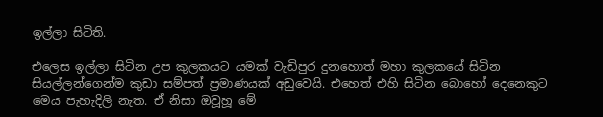ඉල්ලා සිටිති.

එලෙස ඉල්ලා සිටින උප කුලකයට යමක් වැඩිපුර දුනහොත් මහා කුලකයේ සිටින සියල්ලන්ගෙන්ම කුඩා සම්පත් ප්‍රමාණයක් අඩුවෙයි. එහෙත් එහි සිටින බොහෝ දෙනෙකුට මෙය පැහැදිලි නැත. ඒ නිසා ඔවූහූ මේ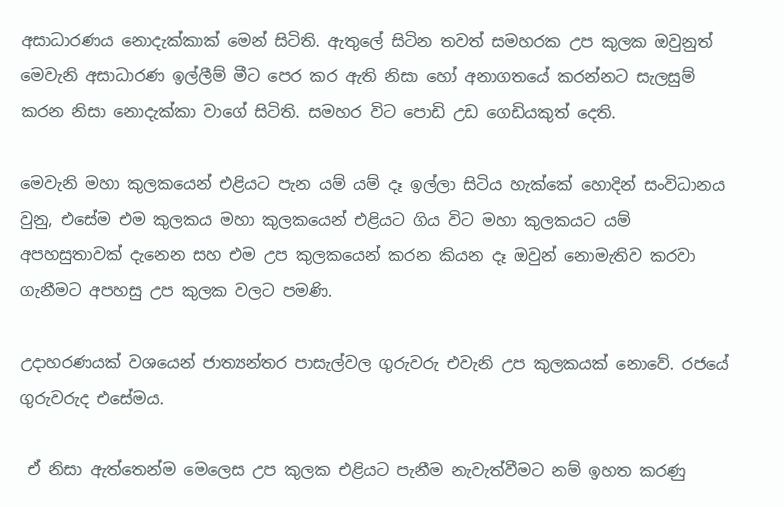අසාධාරණය නොදැක්කාක් මෙන් සිටිති. ඇතුලේ සිටින තවත් සමහරක උප කුලක ඔවුනුත් මෙවැනි අසාධාරණ ඉල්ලීම් මීට පෙර කර ඇති නිසා හෝ අනාගතයේ කරන්නට සැලසුම් කරන නිසා නොදැක්කා වාගේ සිටිති. සමහර විට පොඩි උඩ ගෙඩියකුත් දෙති.

මෙවැනි මහා කුලකයෙන් එළියට පැන යම් යම් දෑ ඉල්ලා සිටිය හැක්කේ හොදින් සංවිධානය වුනු, එසේම එම කුලකය මහා කුලකයෙන් එළියට ගිය විට මහා කුලකයට යම් අපහසුතාවක් දැනෙන සහ එම උප කුලකයෙන් කරන කියන දෑ ඔවුන් නොමැතිව කරවා ගැනීමට අපහසු උප කුලක වලට පමණි.

උදාහරණයක් වශයෙන් ජාත්‍යන්තර පාසැල්වල ගුරුවරු එවැනි උප කුලකයක් නොවේ. රජයේ ගුරුවරුද එසේමය.

 ඒ නිසා ඇත්තෙන්ම මෙලෙස උප කුලක එළියට පැනීම නැවැත්වීමට නම් ඉහත කරණු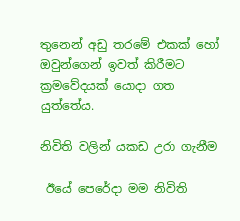තුනෙන් අඩු තරමේ එකක් හෝ ඔවුන්ගෙන් ඉවත් කිරීමට ක්‍රමවේදයක් යොදා ගත යුත්තේය.

නිවිති වලින් යකඩ උරා ගැනීම

 ඊයේ පෙරේදා මම නිවිති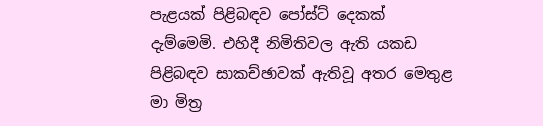පැළයක් පිළිබඳව පෝස්ට් දෙකක් දැම්මෙමි. එහිදී නිමිතිවල ඇති යකඩ පිළිබඳව සාකච්ඡාවක් ඇතිවූ අතර මෙතුළ මා මිත්‍ර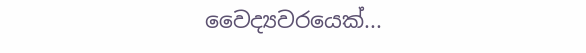වෛද්‍යවරයෙක්...